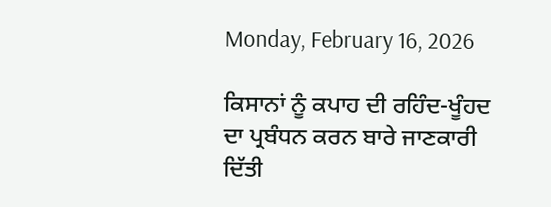Monday, February 16, 2026

ਕਿਸਾਨਾਂ ਨੂੰ ਕਪਾਹ ਦੀ ਰਹਿੰਦ-ਖੂੰਹਦ ਦਾ ਪ੍ਰਬੰਧਨ ਕਰਨ ਬਾਰੇ ਜਾਣਕਾਰੀ ਦਿੱਤੀ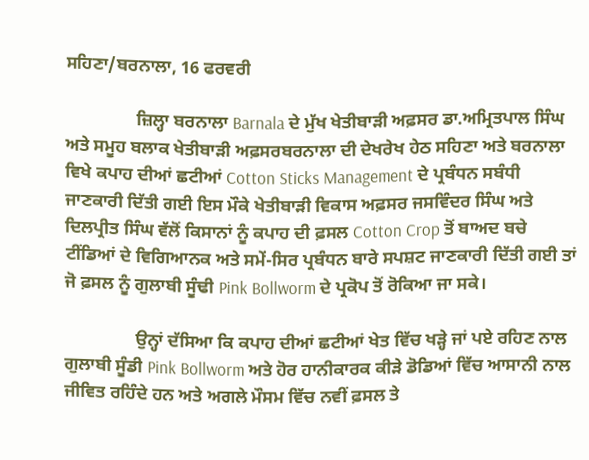ਸਹਿਣਾ/ਬਰਨਾਲਾ, 16 ਫਰਵਰੀ

                ਜ਼ਿਲ੍ਹਾ ਬਰਨਾਲਾ Barnala ਦੇ ਮੁੱਖ ਖੇਤੀਬਾੜੀ ਅਫ਼ਸਰ ਡਾ.ਅਮ੍ਰਿਤਪਾਲ ਸਿੰਘ ਅਤੇ ਸਮੂਹ ਬਲਾਕ ਖੇਤੀਬਾੜੀ ਅਫ਼ਸਰਬਰਨਾਲਾ ਦੀ ਦੇਖਰੇਖ ਹੇਠ ਸਹਿਣਾ ਅਤੇ ਬਰਨਾਲਾ ਵਿਖੇ ਕਪਾਹ ਦੀਆਂ ਛਟੀਆਂ Cotton Sticks Management ਦੇ ਪ੍ਰਬੰਧਨ ਸਬੰਧੀ ਜਾਣਕਾਰੀ ਦਿੱਤੀ ਗਈ ਇਸ ਮੌਕੇ ਖੇਤੀਬਾੜੀ ਵਿਕਾਸ ਅਫ਼ਸਰ ਜਸਵਿੰਦਰ ਸਿੰਘ ਅਤੇ ਦਿਲਪ੍ਰੀਤ ਸਿੰਘ ਵੱਲੋਂ ਕਿਸਾਨਾਂ ਨੂੰ ਕਪਾਹ ਦੀ ਫ਼ਸਲ Cotton Crop ਤੋਂ ਬਾਅਦ ਬਚੇ ਟੀਂਡਿਆਂ ਦੇ ਵਿਗਿਆਨਕ ਅਤੇ ਸਮੇਂ-ਸਿਰ ਪ੍ਰਬੰਧਨ ਬਾਰੇ ਸਪਸ਼ਟ ਜਾਣਕਾਰੀ ਦਿੱਤੀ ਗਈ ਤਾਂ ਜੋ ਫ਼ਸਲ ਨੂੰ ਗੁਲਾਬੀ ਸੂੰਢੀ Pink Bollworm ਦੇ ਪ੍ਰਕੋਪ ਤੋਂ ਰੋਕਿਆ ਜਾ ਸਕੇ।

                ਉਨ੍ਹਾਂ ਦੱਸਿਆ ਕਿ ਕਪਾਹ ਦੀਆਂ ਛਟੀਆਂ ਖੇਤ ਵਿੱਚ ਖੜ੍ਹੇ ਜਾਂ ਪਏ ਰਹਿਣ ਨਾਲ ਗੁਲਾਬੀ ਸੂੰਡੀ Pink Bollworm ਅਤੇ ਹੋਰ ਹਾਨੀਕਾਰਕ ਕੀੜੇ ਡੋਡਿਆਂ ਵਿੱਚ ਆਸਾਨੀ ਨਾਲ ਜੀਵਿਤ ਰਹਿੰਦੇ ਹਨ ਅਤੇ ਅਗਲੇ ਮੌਸਮ ਵਿੱਚ ਨਵੀਂ ਫ਼ਸਲ ਤੇ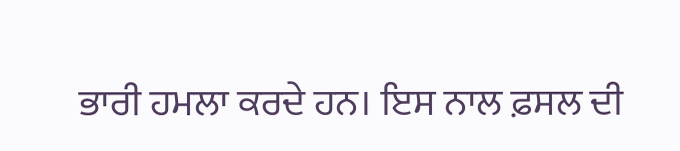ਭਾਰੀ ਹਮਲਾ ਕਰਦੇ ਹਨ। ਇਸ ਨਾਲ ਫ਼ਸਲ ਦੀ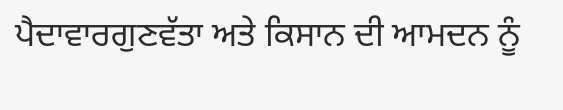ਪੈਦਾਵਾਰਗੁਣਵੱਤਾ ਅਤੇ ਕਿਸਾਨ ਦੀ ਆਮਦਨ ਨੂੰ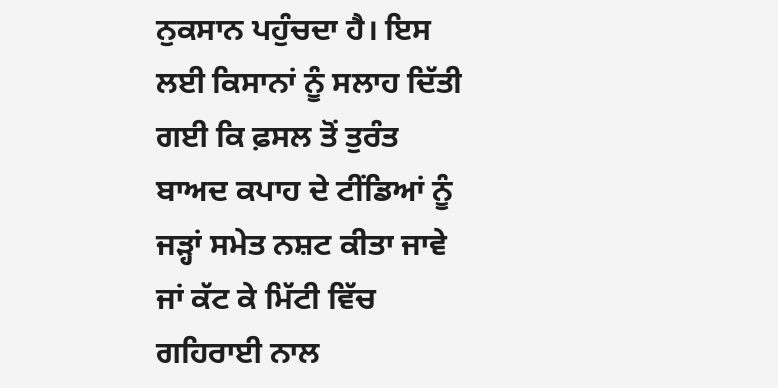ਨੁਕਸਾਨ ਪਹੁੰਚਦਾ ਹੈ। ਇਸ ਲਈ ਕਿਸਾਨਾਂ ਨੂੰ ਸਲਾਹ ਦਿੱਤੀ ਗਈ ਕਿ ਫ਼ਸਲ ਤੋਂ ਤੁਰੰਤ ਬਾਅਦ ਕਪਾਹ ਦੇ ਟੀਂਡਿਆਂ ਨੂੰ ਜੜ੍ਹਾਂ ਸਮੇਤ ਨਸ਼ਟ ਕੀਤਾ ਜਾਵੇ ਜਾਂ ਕੱਟ ਕੇ ਮਿੱਟੀ ਵਿੱਚ ਗਹਿਰਾਈ ਨਾਲ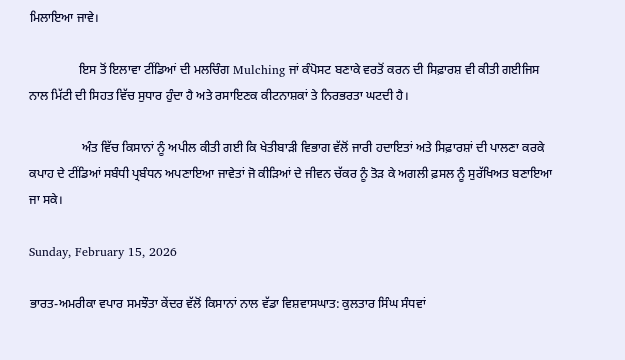ਮਿਲਾਇਆ ਜਾਵੇ।

                ਇਸ ਤੋਂ ਇਲਾਵਾ ਟੀਂਡਿਆਂ ਦੀ ਮਲਚਿੰਗ Mulching ਜਾਂ ਕੰਪੋਸਟ ਬਣਾਕੇ ਵਰਤੋਂ ਕਰਨ ਦੀ ਸਿਫ਼ਾਰਸ਼ ਵੀ ਕੀਤੀ ਗਈਜਿਸ ਨਾਲ ਮਿੱਟੀ ਦੀ ਸਿਹਤ ਵਿੱਚ ਸੁਧਾਰ ਹੁੰਦਾ ਹੈ ਅਤੇ ਰਸਾਇਣਕ ਕੀਟਨਾਸ਼ਕਾਂ ਤੇ ਨਿਰਭਰਤਾ ਘਟਦੀ ਹੈ।

                 ਅੰਤ ਵਿੱਚ ਕਿਸਾਨਾਂ ਨੂੰ ਅਪੀਲ ਕੀਤੀ ਗਈ ਕਿ ਖੇਤੀਬਾੜੀ ਵਿਭਾਗ ਵੱਲੋਂ ਜਾਰੀ ਹਦਾਇਤਾਂ ਅਤੇ ਸਿਫ਼ਾਰਸ਼ਾਂ ਦੀ ਪਾਲਣਾ ਕਰਕੇ ਕਪਾਹ ਦੇ ਟੀਂਡਿਆਂ ਸਬੰਧੀ ਪ੍ਰਬੰਧਨ ਅਪਣਾਇਆ ਜਾਵੇਤਾਂ ਜੋ ਕੀੜਿਆਂ ਦੇ ਜੀਵਨ ਚੱਕਰ ਨੂੰ ਤੋੜ ਕੇ ਅਗਲੀ ਫ਼ਸਲ ਨੂੰ ਸੁਰੱਖਿਅਤ ਬਣਾਇਆ ਜਾ ਸਕੇ।

Sunday, February 15, 2026

ਭਾਰਤ-ਅਮਰੀਕਾ ਵਪਾਰ ਸਮਝੌਤਾ ਕੇਂਦਰ ਵੱਲੋਂ ਕਿਸਾਨਾਂ ਨਾਲ ਵੱਡਾ ਵਿਸ਼ਵਾਸਘਾਤ: ਕੁਲਤਾਰ ਸਿੰਘ ਸੰਧਵਾਂ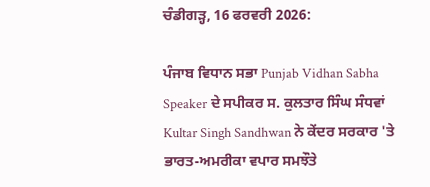ਚੰਡੀਗੜ੍ਹ, 16 ਫਰਵਰੀ 2026:

ਪੰਜਾਬ ਵਿਧਾਨ ਸਭਾ Punjab Vidhan Sabha Speaker ਦੇ ਸਪੀਕਰ ਸ. ਕੁਲਤਾਰ ਸਿੰਘ ਸੰਧਵਾਂ Kultar Singh Sandhwan ਨੇ ਕੇਂਦਰ ਸਰਕਾਰ 'ਤੇ ਭਾਰਤ-ਅਮਰੀਕਾ ਵਪਾਰ ਸਮਝੌਤੇ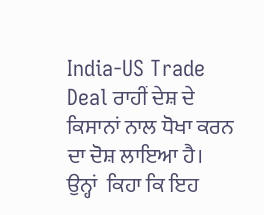India-US Trade Deal ਰਾਹੀਂ ਦੇਸ਼ ਦੇ ਕਿਸਾਨਾਂ ਨਾਲ ਧੋਖਾ ਕਰਨ ਦਾ ਦੋਸ਼ ਲਾਇਆ ਹੈ। ਉਨ੍ਹਾਂ  ਕਿਹਾ ਕਿ ਇਹ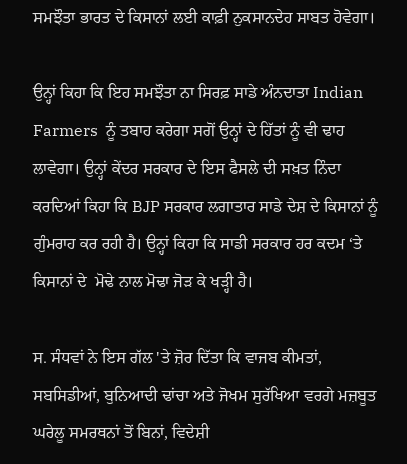ਸਮਝੌਤਾ ਭਾਰਤ ਦੇ ਕਿਸਾਨਾਂ ਲਈ ਕਾਫ਼ੀ ਨੁਕਸਾਨਦੇਹ ਸਾਬਤ ਹੋਵੇਗਾ।

ਉਨ੍ਹਾਂ ਕਿਹਾ ਕਿ ਇਹ ਸਮਝੌਤਾ ਨਾ ਸਿਰਫ਼ ਸਾਡੇ ਅੰਨਦਾਤਾ Indian Farmers  ਨੂੰ ਤਬਾਹ ਕਰੇਗਾ ਸਗੋਂ ਉਨ੍ਹਾਂ ਦੇ ਹਿੱਤਾਂ ਨੂੰ ਵੀ ਢਾਹ ਲਾਵੇਗਾ। ਉਨ੍ਹਾਂ ਕੇਂਦਰ ਸਰਕਾਰ ਦੇ ਇਸ ਫੈਸਲੇ ਦੀ ਸਖ਼ਤ ਨਿੰਦਾ ਕਰਦਿਆਂ ਕਿਹਾ ਕਿ BJP ਸਰਕਾਰ ਲਗਾਤਾਰ ਸਾਡੇ ਦੇਸ਼ ਦੇ ਕਿਸਾਨਾਂ ਨੂੰ ਗੁੰਮਰਾਹ ਕਰ ਰਹੀ ਹੈ। ਉਨ੍ਹਾਂ ਕਿਹਾ ਕਿ ਸਾਡੀ ਸਰਕਾਰ ਹਰ ਕਦਮ ‘ਤੇ ਕਿਸਾਨਾਂ ਦੇ  ਮੋਢੇ ਨਾਲ ਮੋਢਾ ਜੋੜ ਕੇ ਖੜ੍ਹੀ ਹੈ।

ਸ. ਸੰਧਵਾਂ ਨੇ ਇਸ ਗੱਲ 'ਤੇ ਜ਼ੋਰ ਦਿੱਤਾ ਕਿ ਵਾਜਬ ਕੀਮਤਾਂ, ਸਬਸਿਡੀਆਂ, ਬੁਨਿਆਦੀ ਢਾਂਚਾ ਅਤੇ ਜੋਖਮ ਸੁਰੱਖਿਆ ਵਰਗੇ ਮਜ਼ਬੂਤ ਘਰੇਲੂ ਸਮਰਥਨਾਂ ਤੋਂ ਬਿਨਾਂ, ਵਿਦੇਸ਼ੀ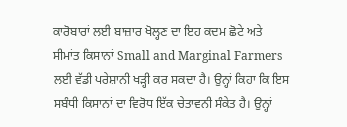ਕਾਰੋਬਾਰਾਂ ਲਈ ਬਾਜ਼ਾਰ ਖੋਲ੍ਹਣ ਦਾ ਇਹ ਕਦਮ ਛੋਟੇ ਅਤੇ ਸੀਮਾਂਤ ਕਿਸਾਨਾਂ Small and Marginal Farmers ਲਈ ਵੱਡੀ ਪਰੇਸ਼ਾਨੀ ਖੜ੍ਹੀ ਕਰ ਸਕਦਾ ਹੈ। ਉਨ੍ਹਾਂ ਕਿਹਾ ਕਿ ਇਸ ਸਬੰਧੀ ਕਿਸਾਨਾਂ ਦਾ ਵਿਰੋਧ ਇੱਕ ਚੇਤਾਵਨੀ ਸੰਕੇਤ ਹੈ। ਉਨ੍ਹਾਂ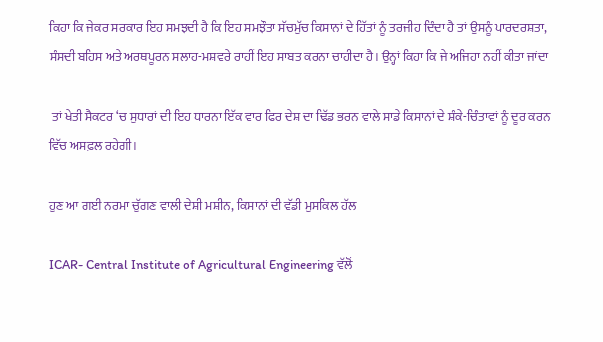ਕਿਹਾ ਕਿ ਜੇਕਰ ਸਰਕਾਰ ਇਹ ਸਮਝਦੀ ਹੈ ਕਿ ਇਹ ਸਮਝੌਤਾ ਸੱਚਮੁੱਚ ਕਿਸਾਨਾਂ ਦੇ ਹਿੱਤਾਂ ਨੂੰ ਤਰਜੀਹ ਦਿੰਦਾ ਹੈ ਤਾਂ ਉਸਨੂੰ ਪਾਰਦਰਸ਼ਤਾ, ਸੰਸਦੀ ਬਹਿਸ ਅਤੇ ਅਰਥਪੂਰਨ ਸਲਾਹ-ਮਸ਼ਵਰੇ ਰਾਹੀਂ ਇਹ ਸਾਬਤ ਕਰਨਾ ਚਾਹੀਦਾ ਹੈ। ਉਨ੍ਹਾਂ ਕਿਹਾ ਕਿ ਜੇ ਅਜਿਹਾ ਨਹੀਂ ਕੀਤਾ ਜਾਂਦਾ

 ਤਾਂ ਖੇਤੀ ਸੈਕਟਰ ‘ਚ ਸੁਧਾਰਾਂ ਦੀ ਇਹ ਧਾਰਨਾ ਇੱਕ ਵਾਰ ਫਿਰ ਦੇਸ਼ ਦਾ ਢਿੱਡ ਭਰਨ ਵਾਲੇ ਸਾਡੇ ਕਿਸਾਨਾਂ ਦੇ ਸ਼ੰਕੇ-ਚਿੰਤਾਵਾਂ ਨੂੰ ਦੂਰ ਕਰਨ ਵਿੱਚ ਅਸਫ਼ਲ ਰਹੇਗੀ।

ਹੁਣ ਆ ਗਈ ਨਰਮਾ ਚੁੱਗਣ ਵਾਲੀ ਦੇਸ਼ੀ ਮਸ਼ੀਨ, ਕਿਸਾਨਾਂ ਦੀ ਵੱਡੀ ਮੁਸਕਿਲ ਹੱਲ

ICAR- Central Institute of Agricultural Engineering ਵੱਲੋਂ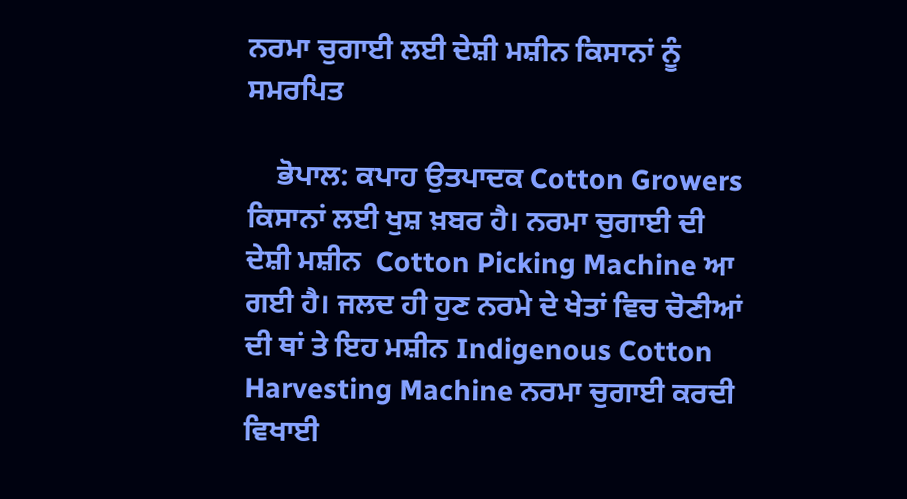ਨਰਮਾ ਚੁਗਾਈ ਲਈ ਦੇਸ਼ੀ ਮਸ਼ੀਨ ਕਿਸਾਨਾਂ ਨੂੰ ਸਮਰਪਿਤ

    ਭੋਪਾਲ: ਕਪਾਹ ਉਤਪਾਦਕ Cotton Growers ਕਿਸਾਨਾਂ ਲਈ ਖੁਸ਼ ਖ਼ਬਰ ਹੈ। ਨਰਮਾ ਚੁਗਾਈ ਦੀ ਦੇਸ਼ੀ ਮਸ਼ੀਨ  Cotton Picking Machine ਆ ਗਈ ਹੈ। ਜਲਦ ਹੀ ਹੁਣ ਨਰਮੇ ਦੇ ਖੇਤਾਂ ਵਿਚ ਚੋਣੀਆਂ ਦੀ ਥਾਂ ਤੇ ਇਹ ਮਸ਼ੀਨ Indigenous Cotton Harvesting Machine ਨਰਮਾ ਚੁਗਾਈ ਕਰਦੀ ਵਿਖਾਈ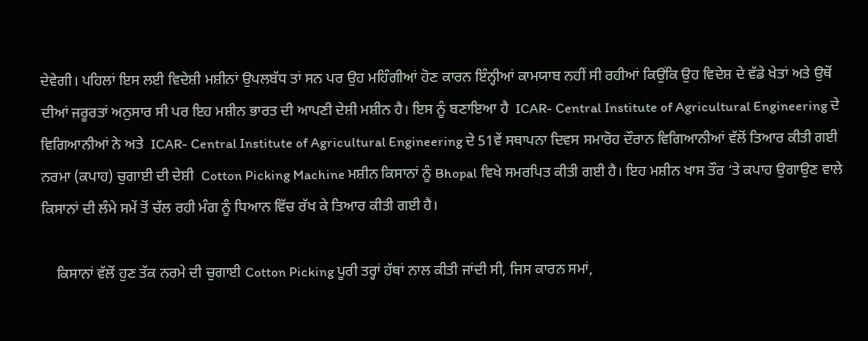ਦੇਵੇਗੀ। ਪਹਿਲਾਂ ਇਸ ਲਈ ਵਿਦੇਸ਼ੀ ਮਸ਼ੀਨਾਂ ਉਪਲਬੱਧ ਤਾਂ ਸਨ ਪਰ ਉਹ ਮਹਿੰਗੀਆਂ ਹੋਣ ਕਾਰਨ ਇੰਨ੍ਹੀਆਂ ਕਾਮਯਾਬ ਨਹੀਂ ਸੀ ਰਹੀਆਂ ਕਿਉਂਕਿ ਉਹ ਵਿਦੇਸ਼ ਦੇ ਵੱਡੇ ਖੇਤਾਂ ਅਤੇ ਉਥੋਂ ਦੀਆਂ ਜਰੂਰਤਾਂ ਅਨੁਸਾਰ ਸੀ ਪਰ ਇਹ ਮਸ਼ੀਨ ਭਾਰਤ ਦੀ ਆਪਣੀ ਦੇਸ਼ੀ ਮਸ਼ੀਨ ਹੈ। ਇਸ ਨੂੰ ਬਣਾਇਆ ਹੈ  ICAR- Central Institute of Agricultural Engineering ਦੇ ਵਿਗਿਆਨੀਆਂ ਨੇ ਅਤੇ  ICAR- Central Institute of Agricultural Engineering ਦੇ 51ਵੇਂ ਸਥਾਪਨਾ ਦਿਵਸ ਸਮਾਰੋਹ ਦੌਰਾਨ ਵਿਗਿਆਨੀਆਂ ਵੱਲੋਂ ਤਿਆਰ ਕੀਤੀ ਗਈ ਨਰਮਾ (ਕਪਾਹ) ਚੁਗਾਈ ਦੀ ਦੇਸ਼ੀ  Cotton Picking Machine ਮਸ਼ੀਨ ਕਿਸਾਨਾਂ ਨੂੰ Bhopal ਵਿਖੇ ਸਮਰਪਿਤ ਕੀਤੀ ਗਈ ਹੈ। ਇਹ ਮਸ਼ੀਨ ਖਾਸ ਤੌਰ ‘ਤੇ ਕਪਾਹ ਉਗਾਉਣ ਵਾਲੇ ਕਿਸਾਨਾਂ ਦੀ ਲੰਮੇ ਸਮੇਂ ਤੋਂ ਚੱਲ ਰਹੀ ਮੰਗ ਨੂੰ ਧਿਆਨ ਵਿੱਚ ਰੱਖ ਕੇ ਤਿਆਰ ਕੀਤੀ ਗਈ ਹੈ।

    ਕਿਸਾਨਾਂ ਵੱਲੋਂ ਹੁਣ ਤੱਕ ਨਰਮੇ ਦੀ ਚੁਗਾਈ Cotton Picking ਪੂਰੀ ਤਰ੍ਹਾਂ ਹੱਥਾਂ ਨਾਲ ਕੀਤੀ ਜਾਂਦੀ ਸੀ, ਜਿਸ ਕਾਰਨ ਸਮਾਂ,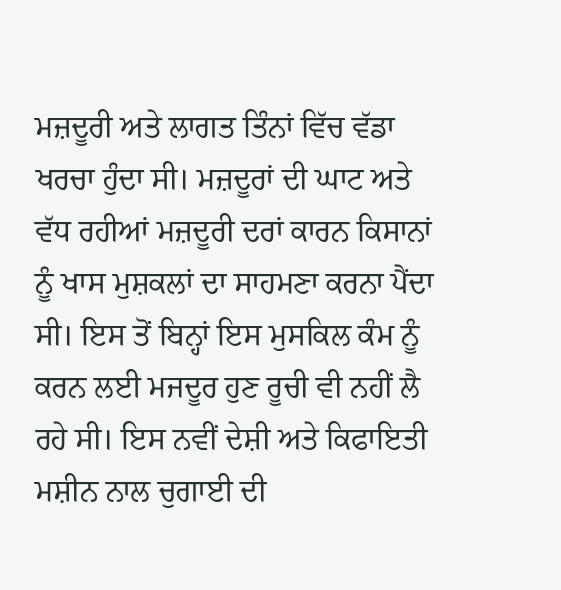ਮਜ਼ਦੂਰੀ ਅਤੇ ਲਾਗਤ ਤਿੰਨਾਂ ਵਿੱਚ ਵੱਡਾ ਖਰਚਾ ਹੁੰਦਾ ਸੀ। ਮਜ਼ਦੂਰਾਂ ਦੀ ਘਾਟ ਅਤੇ ਵੱਧ ਰਹੀਆਂ ਮਜ਼ਦੂਰੀ ਦਰਾਂ ਕਾਰਨ ਕਿਸਾਨਾਂ ਨੂੰ ਖਾਸ ਮੁਸ਼ਕਲਾਂ ਦਾ ਸਾਹਮਣਾ ਕਰਨਾ ਪੈਂਦਾ ਸੀ। ਇਸ ਤੋਂ ਬਿਨ੍ਹਾਂ ਇਸ ਮੁਸਕਿਲ ਕੰਮ ਨੂੰ ਕਰਨ ਲਈ ਮਜਦੂਰ ਹੁਣ ਰੂਚੀ ਵੀ ਨਹੀਂ ਲੈ ਰਹੇ ਸੀ। ਇਸ ਨਵੀਂ ਦੇਸ਼ੀ ਅਤੇ ਕਿਫਾਇਤੀ ਮਸ਼ੀਨ ਨਾਲ ਚੁਗਾਈ ਦੀ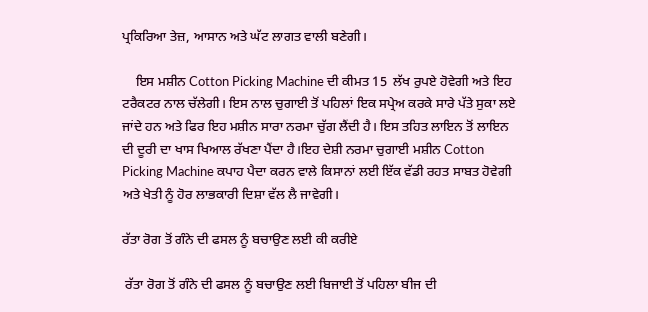ਪ੍ਰਕਿਰਿਆ ਤੇਜ਼, ਆਸਾਨ ਅਤੇ ਘੱਟ ਲਾਗਤ ਵਾਲੀ ਬਣੇਗੀ।

    ਇਸ ਮਸ਼ੀਨ Cotton Picking Machine ਦੀ ਕੀਮਤ 15  ਲੱਖ ਰੁਪਏ ਹੋਵੇਗੀ ਅਤੇ ਇਹ ਟਰੈਕਟਰ ਨਾਲ ਚੱਲੇਗੀ। ਇਸ ਨਾਲ ਚੁਗਾਈ ਤੋਂ ਪਹਿਲਾਂ ਇਕ ਸਪ੍ਰੇਅ ਕਰਕੇ ਸਾਰੇ ਪੱਤੇ ਸੁਕਾ ਲਏ ਜਾਂਦੇ ਹਨ ਅਤੇ ਫਿਰ ਇਹ ਮਸ਼ੀਨ ਸਾਰਾ ਨਰਮਾ ਚੁੱਗ ਲੈਂਦੀ ਹੈ। ਇਸ ਤਹਿਤ ਲਾਇਨ ਤੋਂ ਲਾਇਨ ਦੀ ਦੂਰੀ ਦਾ ਖਾਸ ਖਿਆਲ ਰੱਖਣਾ ਪੈਂਦਾ ਹੈ।ਇਹ ਦੇਸ਼ੀ ਨਰਮਾ ਚੁਗਾਈ ਮਸ਼ੀਨ Cotton Picking Machine ਕਪਾਹ ਪੈਦਾ ਕਰਨ ਵਾਲੇ ਕਿਸਾਨਾਂ ਲਈ ਇੱਕ ਵੱਡੀ ਰਹਤ ਸਾਬਤ ਹੋਵੇਗੀ ਅਤੇ ਖੇਤੀ ਨੂੰ ਹੋਰ ਲਾਭਕਾਰੀ ਦਿਸ਼ਾ ਵੱਲ ਲੈ ਜਾਵੇਗੀ।

ਰੱਤਾ ਰੋਗ ਤੋਂ ਗੰਨੇ ਦੀ ਫਸਲ ਨੂੰ ਬਚਾਉਣ ਲਈ ਕੀ ਕਰੀਏ

 ਰੱਤਾ ਰੋਗ ਤੋਂ ਗੰਨੇ ਦੀ ਫਸਲ ਨੂੰ ਬਚਾਉਣ ਲਈ ਬਿਜਾਈ ਤੋਂ ਪਹਿਲਾ ਬੀਜ ਦੀ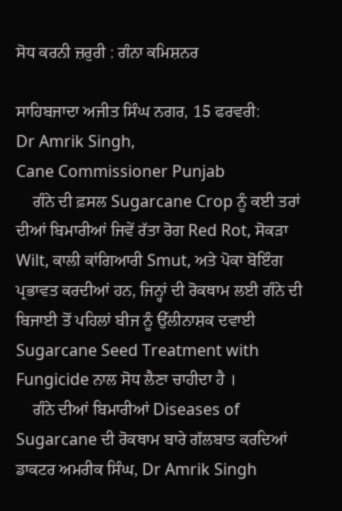ਸੋਧ ਕਰਨੀ ਜ਼ਰੁਰੀ : ਗੰਨਾ ਕਮਿਸ਼ਨਰ

ਸਾਹਿਬਜਾਦਾ ਅਜੀਤ ਸਿੰਘ ਨਗਰ, 15 ਫਰਵਰੀ:
Dr Amrik Singh,
Cane Commissioner Punjab
    ਗੰਨੇ ਦੀ ਫ਼ਸਲ Sugarcane Crop ਨੂੰ ਕਈ ਤਰਾਂ ਦੀਆਂ ਬਿਮਾਰੀਆਂ ਜਿਵੇਂ ਰੱਤਾ ਰੋਗ Red Rot, ਸੋਕੜਾ Wilt, ਕਾਲੀ ਕਾਂਗਿਆਰੀ Smut, ਅਤੇ ਪੋਕਾ ਬੋਇੰਗ ਪ੍ਰਭਾਵਤ ਕਰਦੀਆਂ ਹਨ, ਜਿਨ੍ਹਾਂ ਦੀ ਰੋਕਥਾਮ ਲਈ ਗੰਨੇ ਦੀ ਬਿਜਾਈ ਤੋਂ ਪਹਿਲਾਂ ਬੀਜ ਨੂੰ ਉੱਲੀਨਾਸ਼ਕ ਦਵਾਈ Sugarcane Seed Treatment with Fungicide ਨਾਲ ਸੋਧ ਲੈਣਾ ਚਾਹੀਦਾ ਹੈ ।
    ਗੰਨੇ ਦੀਆਂ ਬਿਮਾਰੀਆਂ Diseases of Sugarcane ਦੀ ਰੋਕਥਾਮ ਬਾਰੇ ਗੱਲਬਾਤ ਕਰਦਿਆਂ ਡਾਕਟਰ ਅਮਰੀਕ ਸਿੰਘ, Dr Amrik Singh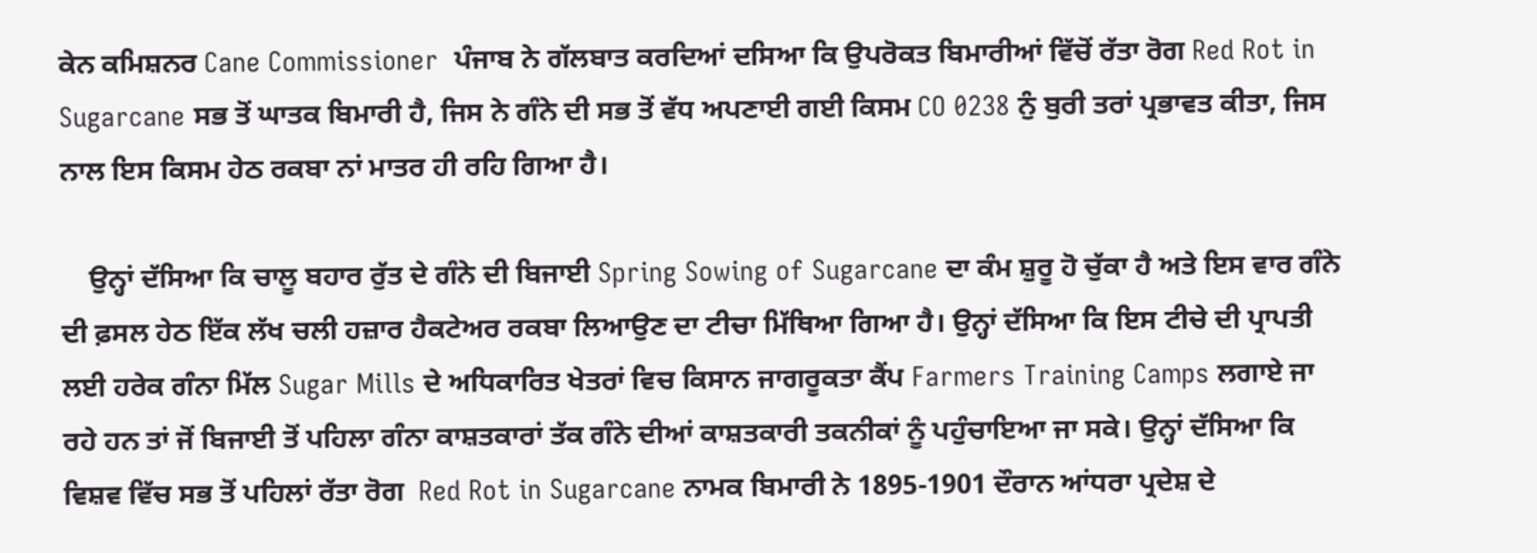ਕੇਨ ਕਮਿਸ਼ਨਰ Cane Commissioner  ਪੰਜਾਬ ਨੇ ਗੱਲਬਾਤ ਕਰਦਿਆਂ ਦਸਿਆ ਕਿ ਉਪਰੋਕਤ ਬਿਮਾਰੀਆਂ ਵਿੱਚੋਂ ਰੱਤਾ ਰੋਗ Red Rot in Sugarcane ਸਭ ਤੋਂ ਘਾਤਕ ਬਿਮਾਰੀ ਹੈ, ਜਿਸ ਨੇ ਗੰਨੇ ਦੀ ਸਭ ਤੋਂ ਵੱਧ ਅਪਣਾਈ ਗਈ ਕਿਸਮ CO 0238 ਨੁੰ ਬੁਰੀ ਤਰਾਂ ਪ੍ਰਭਾਵਤ ਕੀਤਾ, ਜਿਸ ਨਾਲ ਇਸ ਕਿਸਮ ਹੇਠ ਰਕਬਾ ਨਾਂ ਮਾਤਰ ਹੀ ਰਹਿ ਗਿਆ ਹੈ।

    ਉਨ੍ਹਾਂ ਦੱਸਿਆ ਕਿ ਚਾਲੂ ਬਹਾਰ ਰੁੱਤ ਦੇ ਗੰਨੇ ਦੀ ਬਿਜਾਈ Spring Sowing of Sugarcane ਦਾ ਕੰਮ ਸ਼ੁਰੂ ਹੋ ਚੁੱਕਾ ਹੈ ਅਤੇ ਇਸ ਵਾਰ ਗੰਨੇ ਦੀ ਫ਼ਸਲ ਹੇਠ ਇੱਕ ਲੱਖ ਚਲੀ ਹਜ਼ਾਰ ਹੈਕਟੇਅਰ ਰਕਬਾ ਲਿਆਉਣ ਦਾ ਟੀਚਾ ਮਿੱਥਿਆ ਗਿਆ ਹੈ। ਉਨ੍ਹਾਂ ਦੱਸਿਆ ਕਿ ਇਸ ਟੀਚੇ ਦੀ ਪ੍ਰਾਪਤੀ ਲਈ ਹਰੇਕ ਗੰਨਾ ਮਿੱਲ Sugar Mills ਦੇ ਅਧਿਕਾਰਿਤ ਖੇਤਰਾਂ ਵਿਚ ਕਿਸਾਨ ਜਾਗਰੂਕਤਾ ਕੈਂਪ Farmers Training Camps ਲਗਾਏ ਜਾ ਰਹੇ ਹਨ ਤਾਂ ਜੋਂ ਬਿਜਾਈ ਤੋਂ ਪਹਿਲਾ ਗੰਨਾ ਕਾਸ਼ਤਕਾਰਾਂ ਤੱਕ ਗੰਨੇ ਦੀਆਂ ਕਾਸ਼ਤਕਾਰੀ ਤਕਨੀਕਾਂ ਨੂੰ ਪਹੁੰਚਾਇਆ ਜਾ ਸਕੇ। ਉਨ੍ਹਾਂ ਦੱਸਿਆ ਕਿ ਵਿਸ਼ਵ ਵਿੱਚ ਸਭ ਤੋਂ ਪਹਿਲਾਂ ਰੱਤਾ ਰੋਗ  Red Rot in Sugarcane ਨਾਮਕ ਬਿਮਾਰੀ ਨੇ 1895-1901 ਦੌਰਾਨ ਆਂਧਰਾ ਪ੍ਰਦੇਸ਼ ਦੇ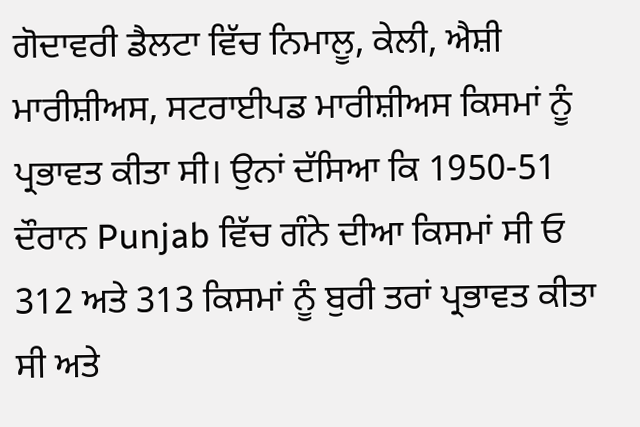ਗੋਦਾਵਰੀ ਡੈਲਟਾ ਵਿੱਚ ਨਿਮਾਲੂ, ਕੇਲੀ, ਐਸ਼ੀ ਮਾਰੀਸ਼ੀਅਸ, ਸਟਰਾਈਪਡ ਮਾਰੀਸ਼ੀਅਸ ਕਿਸਮਾਂ ਨੂੰ ਪ੍ਰਭਾਵਤ ਕੀਤਾ ਸੀ। ਉਨਾਂ ਦੱਸਿਆ ਕਿ 1950-51 ਦੌਰਾਨ Punjab ਵਿੱਚ ਗੰਨੇ ਦੀਆ ਕਿਸਮਾਂ ਸੀ ਓ 312 ਅਤੇ 313 ਕਿਸਮਾਂ ਨੂੰ ਬੁਰੀ ਤਰਾਂ ਪ੍ਰਭਾਵਤ ਕੀਤਾ ਸੀ ਅਤੇ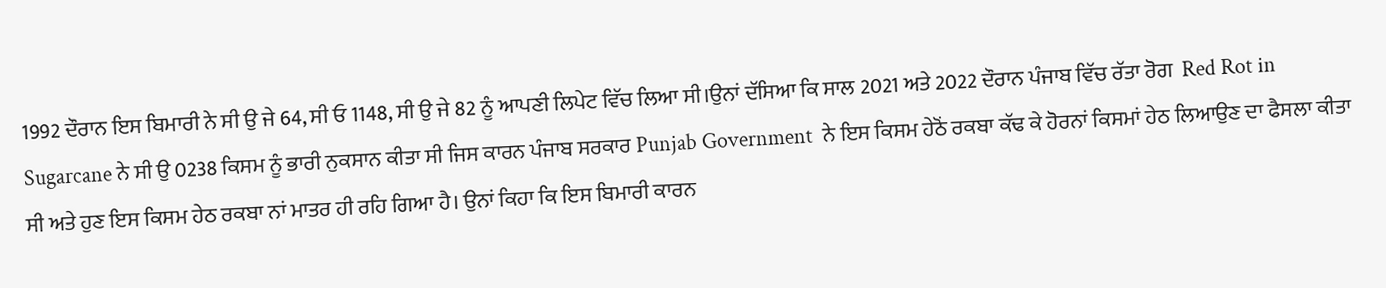1992 ਦੌਰਾਨ ਇਸ ਬਿਮਾਰੀ ਨੇ ਸੀ ਉ ਜੇ 64, ਸੀ ਓ 1148, ਸੀ ਉ ਜੇ 82 ਨੂੰ ਆਪਣੀ ਲਿਪੇਟ ਵਿੱਚ ਲਿਆ ਸੀ।ਉਨਾਂ ਦੱਸਿਆ ਕਿ ਸਾਲ 2021 ਅਤੇ 2022 ਦੌਰਾਨ ਪੰਜਾਬ ਵਿੱਚ ਰੱਤਾ ਰੋਗ  Red Rot in Sugarcane ਨੇ ਸੀ ਉ 0238 ਕਿਸਮ ਨੂੰ ਭਾਰੀ ਨੁਕਸਾਨ ਕੀਤਾ ਸੀ ਜਿਸ ਕਾਰਨ ਪੰਜਾਬ ਸਰਕਾਰ Punjab Government  ਨੇ ਇਸ ਕਿਸਮ ਹੇਠੋਂ ਰਕਬਾ ਕੱਢ ਕੇ ਹੋਰਨਾਂ ਕਿਸਮਾਂ ਹੇਠ ਲਿਆਉਣ ਦਾ ਫੈਸਲਾ ਕੀਤਾ ਸੀ ਅਤੇ ਹੁਣ ਇਸ ਕਿਸਮ ਹੇਠ ਰਕਬਾ ਨਾਂ ਮਾਤਰ ਹੀ ਰਹਿ ਗਿਆ ਹੈ। ਉਨਾਂ ਕਿਹਾ ਕਿ ਇਸ ਬਿਮਾਰੀ ਕਾਰਨ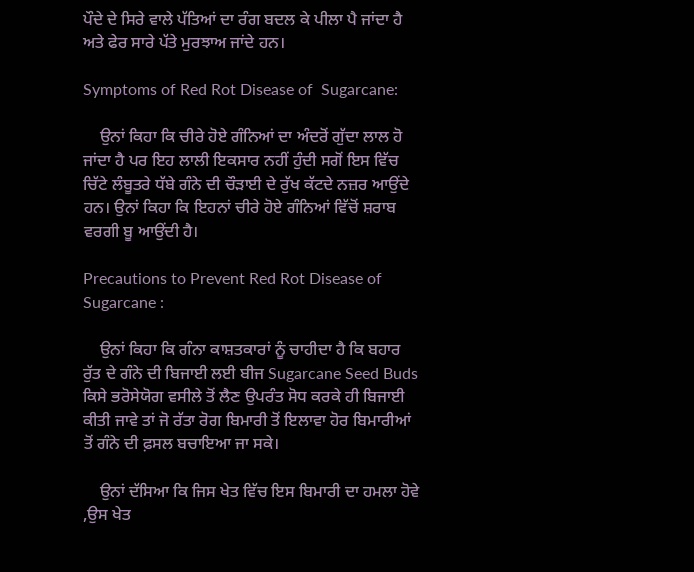ਪੌਦੇ ਦੇ ਸਿਰੇ ਵਾਲੇ ਪੱਤਿਆਂ ਦਾ ਰੰਗ ਬਦਲ ਕੇ ਪੀਲਾ ਪੈ ਜਾਂਦਾ ਹੈ ਅਤੇ ਫੇਰ ਸਾਰੇ ਪੱਤੇ ਮੁਰਝਾਅ ਜਾਂਦੇ ਹਨ।

Symptoms of Red Rot Disease of  Sugarcane:

    ਉਨਾਂ ਕਿਹਾ ਕਿ ਚੀਰੇ ਹੋਏ ਗੰਨਿਆਂ ਦਾ ਅੰਦਰੋਂ ਗੁੱਦਾ ਲਾਲ ਹੋ ਜਾਂਦਾ ਹੈ ਪਰ ਇਹ ਲਾਲੀ ਇਕਸਾਰ ਨਹੀਂ ਹੁੰਦੀ ਸਗੋਂ ਇਸ ਵਿੱਚ ਚਿੱਟੇ ਲੰਬੂਤਰੇ ਧੱਬੇ ਗੰਨੇ ਦੀ ਚੌੜਾਈ ਦੇ ਰੁੱਖ ਕੱਟਦੇ ਨਜ਼ਰ ਆਉਂਦੇ ਹਨ। ਉਨਾਂ ਕਿਹਾ ਕਿ ਇਹਨਾਂ ਚੀਰੇ ਹੋਏ ਗੰਨਿਆਂ ਵਿੱਚੋਂ ਸ਼ਰਾਬ ਵਰਗੀ ਬੂ ਆਉਂਦੀ ਹੈ।

Precautions to Prevent Red Rot Disease of Sugarcane :

    ਉਨਾਂ ਕਿਹਾ ਕਿ ਗੰਨਾ ਕਾਸ਼ਤਕਾਰਾਂ ਨੂੰ ਚਾਹੀਦਾ ਹੈ ਕਿ ਬਹਾਰ ਰੁੱਤ ਦੇ ਗੰਨੇ ਦੀ ਬਿਜਾਈ ਲਈ ਬੀਜ Sugarcane Seed Buds  ਕਿਸੇ ਭਰੋਸੇਯੋਗ ਵਸੀਲੇ ਤੋਂ ਲੈਣ ਉਪਰੰਤ ਸੋਧ ਕਰਕੇ ਹੀ ਬਿਜਾਈ ਕੀਤੀ ਜਾਵੇ ਤਾਂ ਜੋ ਰੱਤਾ ਰੋਗ ਬਿਮਾਰੀ ਤੋਂ ਇਲਾਵਾ ਹੋਰ ਬਿਮਾਰੀਆਂ ਤੋਂ ਗੰਨੇ ਦੀ ਫ਼ਸਲ ਬਚਾਇਆ ਜਾ ਸਕੇ।

    ਉਨਾਂ ਦੱਸਿਆ ਕਿ ਜਿਸ ਖੇਤ ਵਿੱਚ ਇਸ ਬਿਮਾਰੀ ਦਾ ਹਮਲਾ ਹੋਵੇ ,ਉਸ ਖੇਤ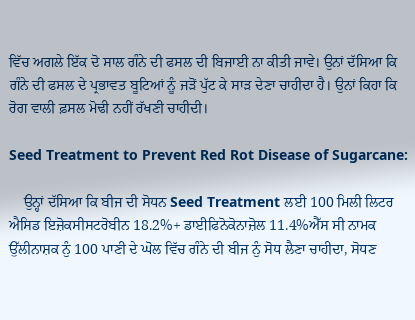ਵਿੱਚ ਅਗਲੇ ਇੱਕ ਦੋ ਸਾਲ ਗੰਨੇ ਦੀ ਫਸਲ ਦੀ ਬਿਜਾਈ ਨਾ ਕੀਤੀ ਜਾਵੇ। ਉਨਾਂ ਦੱਸਿਆ ਕਿ ਗੰਨੇ ਦੀ ਫਸਲ ਦੇ ਪ੍ਰਭਾਵਤ ਬੂਟਿਆਂ ਨੂੰ ਜੜੋਂ ਪੁੱਟ ਕੇ ਸਾੜ ਦੇਣਾ ਚਾਹੀਦਾ ਹੈ। ਉਨਾਂ ਕਿਹਾ ਕਿ ਰੋਗ ਵਾਲੀ ਫ਼ਸਲ ਮੋਢੀ ਨਹੀਂ ਰੱਖਣੀ ਚਾਹੀਦੀ।

Seed Treatment to Prevent Red Rot Disease of Sugarcane:

    ਉਨ੍ਹਾਂ ਦੱਸਿਆ ਕਿ ਬੀਜ ਦੀ ਸੋਧਨ Seed Treatment ਲਈ 100 ਮਿਲੀ ਲਿਟਰ ਐਸਿਡ ਇਜ਼ੋਕਸੀਸਟਰੋਬੀਨ 18.2%+ ਡਾਈਫਿਨੋਕੋਨਾਜ਼ੋਲ 11.4%ਐੱਸ ਸੀ ਨਾਮਕ ਉੱਲੀਨਾਸ਼ਕ ਨੁੰ 100 ਪਾਣੀ ਦੇ ਘੋਲ ਵਿੱਚ ਗੰਨੇ ਦੀ ਬੀਜ ਨੁੰ ਸੋਧ ਲੈਣਾ ਚਾਹੀਦਾ, ਸੋਧਣ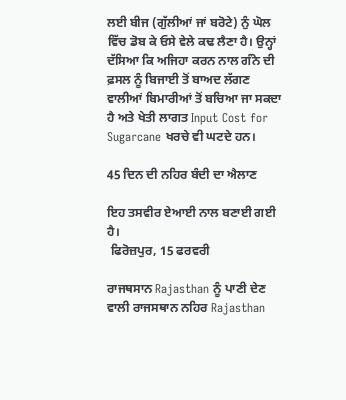ਲਈ ਬੀਜ (ਗੁੱਲੀਆਂ ਜਾਂ ਬਰੋਟੇ) ਨੁੰ ਘੋਲ ਵਿੱਚ ਡੋਬ ਕੇ ਓਸੇ ਵੇਲੇ ਕਢ ਲੈਣਾ ਹੈ। ਉਨ੍ਹਾਂ ਦੱਸਿਆ ਕਿ ਅਜਿਹਾ ਕਰਨ ਨਾਲ ਗੰਨੇ ਦੀ ਫ਼ਸਲ ਨੂੰ ਬਿਜਾਈ ਤੋਂ ਬਾਅਦ ਲੱਗਣ ਵਾਲੀਆਂ ਬਿਮਾਰੀਆਂ ਤੋਂ ਬਚਿਆ ਜਾ ਸਕਦਾ ਹੈ ਅਤੇ ਖੇਤੀ ਲਾਗਤ Input Cost for Sugarcane ਖਰਚੇ ਵੀ ਘਟਦੇ ਹਨ।

45 ਦਿਨ ਦੀ ਨਹਿਰ ਬੰਦੀ ਦਾ ਐਲਾਣ

ਇਹ ਤਸਵੀਰ ਏਆਈ ਨਾਲ ਬਣਾਈ ਗਈ ਹੈ।
 ਫਿਰੋਜ਼ਪੁਰ, 15 ਫਰਵਰੀ

ਰਾਜਥਸਾਨ Rajasthan ਨੂੰ ਪਾਣੀ ਦੇਣ ਵਾਲੀ ਰਾਜਸਥਾਨ ਨਹਿਰ Rajasthan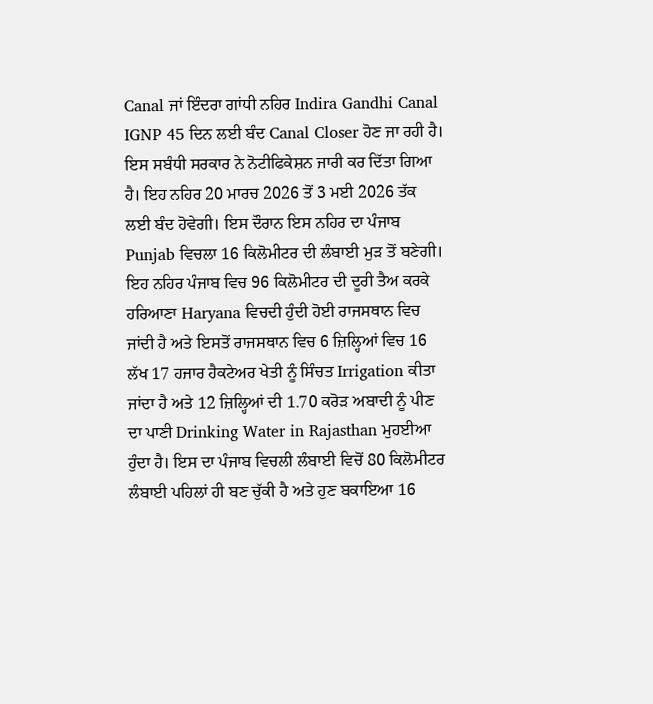Canal ਜਾਂ ਇੰਦਰਾ ਗਾਂਧੀ ਨਹਿਰ Indira Gandhi Canal IGNP 45 ਦਿਨ ਲਈ ਬੰਦ Canal Closer ਹੋਣ ਜਾ ਰਹੀ ਹੈ। ਇਸ ਸਬੰਧੀ ਸਰਕਾਰ ਨੇ ਨੋਟੀਫਿਕੇਸ਼ਨ ਜਾਰੀ ਕਰ ਦਿੱਤਾ ਗਿਆ ਹੈ। ਇਹ ਨਹਿਰ 20 ਮਾਰਚ 2026 ਤੋਂ 3 ਮਈ 2026 ਤੱਕ ਲਈ ਬੰਦ ਹੋਵੇਗੀ। ਇਸ ਦੌਰਾਨ ਇਸ ਨਹਿਰ ਦਾ ਪੰਜਾਬ Punjab ਵਿਚਲਾ 16 ਕਿਲੋਮੀਟਰ ਦੀ ਲੰਬਾਈ ਮੁੜ ਤੋਂ ਬਣੇਗੀ। ਇਹ ਨਹਿਰ ਪੰਜਾਬ ਵਿਚ 96 ਕਿਲੋਮੀਟਰ ਦੀ ਦੂਰੀ ਤੈਅ ਕਰਕੇ ਹਰਿਆਣਾ Haryana ਵਿਚਦੀ ਹੁੰਦੀ ਹੋਈ ਰਾਜਸਥਾਨ ਵਿਚ ਜਾਂਦੀ ਹੈ ਅਤੇ ਇਸਤੋਂ ਰਾਜਸਥਾਨ ਵਿਚ 6 ਜ਼ਿਲ੍ਹਿਆਂ ਵਿਚ 16 ਲੱਖ 17 ਹਜਾਰ ਹੈਕਟੇਅਰ ਖੇਤੀ ਨੂੰ ਸਿੰਚਤ Irrigation ਕੀਤਾ ਜਾਂਦਾ ਹੈ ਅਤੇ 12 ਜ਼ਿਲ੍ਹਿਆਂ ਦੀ 1.70 ਕਰੋੜ ਅਬਾਦੀ ਨੂੰ ਪੀਣ ਦਾ ਪਾਣੀ Drinking Water in Rajasthan ਮੁਹਈਆ ਹੁੰਦਾ ਹੈ। ਇਸ ਦਾ ਪੰਜਾਬ ਵਿਚਲੀ ਲੰਬਾਈ ਵਿਚੋਂ 80 ਕਿਲੋਮੀਟਰ ਲੰਬਾਈ ਪਹਿਲਾਂ ਹੀ ਬਣ ਚੁੱਕੀ ਹੈ ਅਤੇ ਹੁਣ ਬਕਾਇਆ 16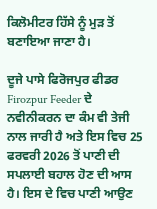ਕਿਲੋਮੀਟਰ ਹਿੱਸੇ ਨੂੰ ਮੁੜ ਤੋਂ ਬਣਾਇਆ ਜਾਣਾ ਹੈ।

ਦੂਜੇ ਪਾਸੇ ਫਿਰੋਜਪੁਰ ਫੀਡਰ Firozpur Feeder ਦੇ ਨਵੀਨੀਕਰਨ ਦਾ ਕੰਮ ਵੀ ਤੇਜੀ ਨਾਲ ਜਾਰੀ ਹੈ ਅਤੇ ਇਸ ਵਿਚ 25 ਫਰਵਰੀ 2026 ਤੋਂ ਪਾਣੀ ਦੀ ਸਪਲਾਈ ਬਹਾਲ ਹੋਣ ਦੀ ਆਸ ਹੈ। ਇਸ ਦੇ ਵਿਚ ਪਾਣੀ ਆਉਣ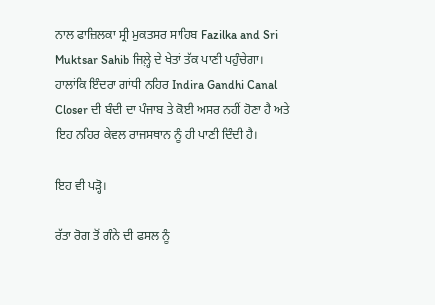ਨਾਲ ਫਾਜ਼ਿਲਕਾ ਸ੍ਰੀ ਮੁਕਤਸਰ ਸਾਹਿਬ Fazilka and Sri Muktsar Sahib ਜਿਲ਼੍ਹੇ ਦੇ ਖੇਤਾਂ ਤੱਕ ਪਾਣੀ ਪਹੁੰਚੇਗਾ। ਹਾਲਾਂਕਿ ਇੰਦਰਾ ਗਾਂਧੀ ਨਹਿਰ Indira Gandhi Canal Closer ਦੀ ਬੰਦੀ ਦਾ ਪੰਜਾਬ ਤੇ ਕੋਈ ਅਸਰ ਨਹੀਂ ਹੋਣਾ ਹੈ ਅਤੇ ਇਹ ਨਹਿਰ ਕੇਵਲ ਰਾਜਸਥਾਨ ਨੂੰ ਹੀ ਪਾਣੀ ਦਿੰਦੀ ਹੈ।

ਇਹ ਵੀ ਪੜ੍ਹੋ।

ਰੱਤਾ ਰੋਗ ਤੋਂ ਗੰਨੇ ਦੀ ਫਸਲ ਨੂੰ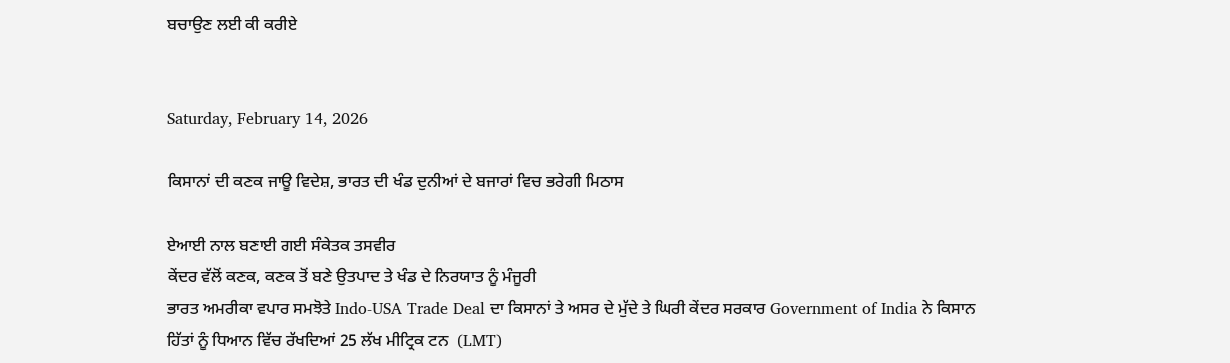ਬਚਾਉਣ ਲਈ ਕੀ ਕਰੀਏ


Saturday, February 14, 2026

ਕਿਸਾਨਾਂ ਦੀ ਕਣਕ ਜਾਊ ਵਿਦੇਸ਼, ਭਾਰਤ ਦੀ ਖੰਡ ਦੁਨੀਆਂ ਦੇ ਬਜਾਰਾਂ ਵਿਚ ਭਰੇਗੀ ਮਿਠਾਸ

ਏਆਈ ਨਾਲ ਬਣਾਈ ਗਈ ਸੰਕੇਤਕ ਤਸਵੀਰ
ਕੇਂਦਰ ਵੱਲੋਂ ਕਣਕ, ਕਣਕ ਤੋਂ ਬਣੇ ਉਤਪਾਦ ਤੇ ਖੰਡ ਦੇ ਨਿਰਯਾਤ ਨੂੰ ਮੰਜੂਰੀ
ਭਾਰਤ ਅਮਰੀਕਾ ਵਪਾਰ ਸਮਝੋਤੇ Indo-USA Trade Deal ਦਾ ਕਿਸਾਨਾਂ ਤੇ ਅਸਰ ਦੇ ਮੁੱਦੇ ਤੇ ਘਿਰੀ ਕੇਂਦਰ ਸਰਕਾਰ Government of India ਨੇ ਕਿਸਾਨ ਹਿੱਤਾਂ ਨੂੰ ਧਿਆਨ ਵਿੱਚ ਰੱਖਦਿਆਂ 25 ਲੱਖ ਮੀਟ੍ਰਿਕ ਟਨ  (LMT)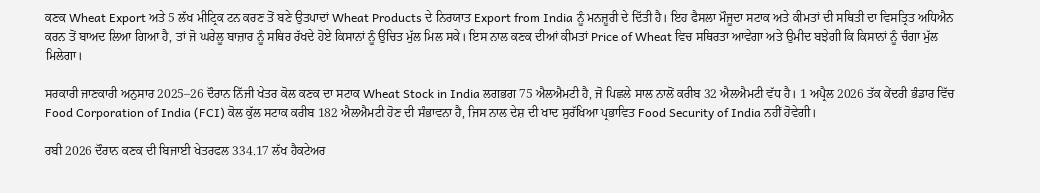ਕਣਕ Wheat Export ਅਤੇ 5 ਲੱਖ ਮੀਟ੍ਰਿਕ ਟਨ ਕਰਣ ਤੋਂ ਬਣੇ ਉਤਪਾਦਾਂ Wheat Products ਦੇ ਨਿਰਯਾਤ Export from India ਨੂੰ ਮਨਜ਼ੂਰੀ ਦੇ ਦਿੱਤੀ ਹੈ। ਇਹ ਫੈਸਲਾ ਮੌਜੂਦਾ ਸਟਾਕ ਅਤੇ ਕੀਮਤਾਂ ਦੀ ਸਥਿਤੀ ਦਾ ਵਿਸਤ੍ਰਿਤ ਅਧਿਐਨ ਕਰਨ ਤੋਂ ਬਾਅਦ ਲਿਆ ਗਿਆ ਹੈ, ਤਾਂ ਜੋ ਘਰੇਲੂ ਬਾਜ਼ਾਰ ਨੂੰ ਸਥਿਰ ਰੱਖਦੇ ਹੋਏ ਕਿਸਾਨਾਂ ਨੂੰ ਉਚਿਤ ਮੁੱਲ ਮਿਲ ਸਕੇ। ਇਸ ਨਾਲ ਕਣਕ ਦੀਆਂ ਕੀਮਤਾਂ Price of Wheat ਵਿਚ ਸਥਿਰਤਾ ਆਵੇਗਾ ਅਤੇ ਉਮੀਦ ਬਝੇਗੀ ਕਿ ਕਿਸਾਨਾਂ ਨੂੰ ਚੰਗਾ ਮੁੱਲ ਮਿਲੇਗਾ।

ਸਰਕਾਰੀ ਜਾਣਕਾਰੀ ਅਨੁਸਾਰ 2025–26 ਦੌਰਾਨ ਨਿੱਜੀ ਖੇਤਰ ਕੋਲ ਕਣਕ ਦਾ ਸਟਾਕ Wheat Stock in India ਲਗਭਗ 75 ਐਲਐਮਟੀ ਹੈ, ਜੋ ਪਿਛਲੇ ਸਾਲ ਨਾਲੋਂ ਕਰੀਬ 32 ਐਲਐਮਟੀ ਵੱਧ ਹੈ। 1 ਅਪ੍ਰੈਲ 2026 ਤੱਕ ਕੇਂਦਰੀ ਭੰਡਾਰ ਵਿੱਚ Food Corporation of India (FCI) ਕੋਲ ਕੁੱਲ ਸਟਾਕ ਕਰੀਬ 182 ਐਲਐਮਟੀ ਹੋਣ ਦੀ ਸੰਭਾਵਨਾ ਹੈ, ਜਿਸ ਨਾਲ ਦੇਸ਼ ਦੀ ਖਾਦ ਸੁਰੱਖਿਆ ਪ੍ਰਭਾਵਿਤ Food Security of India ਨਹੀਂ ਹੋਵੇਗੀ।

ਰਬੀ 2026 ਦੌਰਾਨ ਕਣਕ ਦੀ ਬਿਜਾਈ ਖੇਤਰਫਲ 334.17 ਲੱਖ ਹੈਕਟੇਅਰ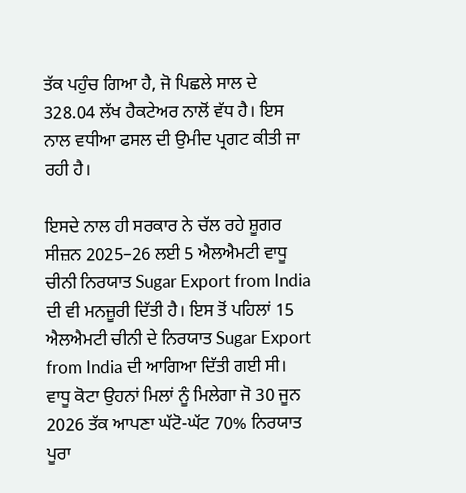ਤੱਕ ਪਹੁੰਚ ਗਿਆ ਹੈ, ਜੋ ਪਿਛਲੇ ਸਾਲ ਦੇ 328.04 ਲੱਖ ਹੈਕਟੇਅਰ ਨਾਲੋਂ ਵੱਧ ਹੈ। ਇਸ ਨਾਲ ਵਧੀਆ ਫਸਲ ਦੀ ਉਮੀਦ ਪ੍ਰਗਟ ਕੀਤੀ ਜਾ ਰਹੀ ਹੈ।

ਇਸਦੇ ਨਾਲ ਹੀ ਸਰਕਾਰ ਨੇ ਚੱਲ ਰਹੇ ਸ਼ੂਗਰ ਸੀਜ਼ਨ 2025–26 ਲਈ 5 ਐਲਐਮਟੀ ਵਾਧੂ ਚੀਨੀ ਨਿਰਯਾਤ Sugar Export from India ਦੀ ਵੀ ਮਨਜ਼ੂਰੀ ਦਿੱਤੀ ਹੈ। ਇਸ ਤੋਂ ਪਹਿਲਾਂ 15 ਐਲਐਮਟੀ ਚੀਨੀ ਦੇ ਨਿਰਯਾਤ Sugar Export from India ਦੀ ਆਗਿਆ ਦਿੱਤੀ ਗਈ ਸੀ। ਵਾਧੂ ਕੋਟਾ ਉਹਨਾਂ ਮਿਲਾਂ ਨੂੰ ਮਿਲੇਗਾ ਜੋ 30 ਜੂਨ 2026 ਤੱਕ ਆਪਣਾ ਘੱਟੋ-ਘੱਟ 70% ਨਿਰਯਾਤ ਪੂਰਾ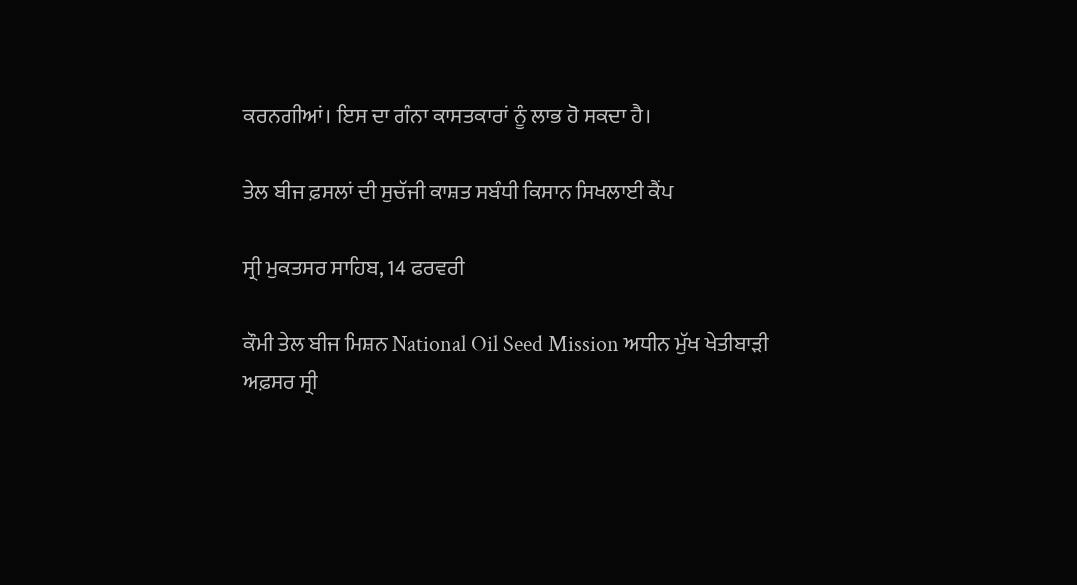ਕਰਨਗੀਆਂ। ਇਸ ਦਾ ਗੰਨਾ ਕਾਸਤਕਾਰਾਂ ਨੂੰ ਲਾਭ ਹੋ ਸਕਦਾ ਹੈ।

ਤੇਲ ਬੀਜ ਫ਼ਸਲਾਂ ਦੀ ਸੁਚੱਜੀ ਕਾਸ਼ਤ ਸਬੰਧੀ ਕਿਸਾਨ ਸਿਖਲਾਈ ਕੈਂਪ

ਸ੍ਰੀ ਮੁਕਤਸਰ ਸਾਹਿਬ, 14 ਫਰਵਰੀ

ਕੌਮੀ ਤੇਲ ਬੀਜ ਮਿਸ਼ਨ National Oil Seed Mission ਅਧੀਨ ਮੁੱਖ ਖੇਤੀਬਾੜੀ ਅਫ਼ਸਰ ਸ੍ਰੀ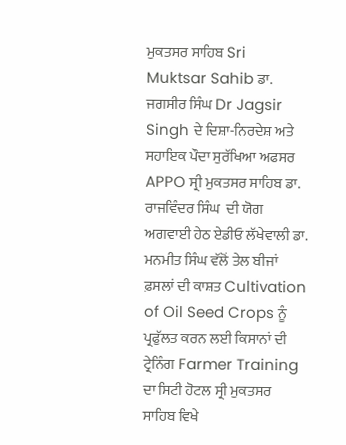ਮੁਕਤਸਰ ਸਾਹਿਬ Sri Muktsar Sahib ਡਾ. ਜਗਸੀਰ ਸਿੰਘ Dr Jagsir Singh ਦੇ ਦਿਸ਼ਾ-ਨਿਰਦੇਸ਼ ਅਤੇ ਸਹਾਇਕ ਪੌਦਾ ਸੁਰੱਖਿਆ ਅਫਸਰ APPO ਸ੍ਰੀ ਮੁਕਤਸਰ ਸਾਹਿਬ ਡਾ. ਰਾਜਵਿੰਦਰ ਸਿੰਘ  ਦੀ ਯੋਗ ਅਗਵਾਈ ਹੇਠ ਏਡੀਓ ਲੱਖੇਵਾਲੀ ਡਾ. ਮਨਮੀਤ ਸਿੰਘ ਵੱਲੋਂ ਤੇਲ ਬੀਜਾਂ ਫ਼ਸਲਾਂ ਦੀ ਕਾਸ਼ਤ Cultivation of Oil Seed Crops ਨੂੰ ਪ੍ਰਫੁੱਲਤ ਕਰਨ ਲਈ ਕਿਸਾਨਾਂ ਦੀ ਟ੍ਰੇਨਿੰਗ Farmer Training ਦਾ ਸਿਟੀ ਹੋਟਲ ਸ੍ਰੀ ਮੁਕਤਸਰ ਸਾਹਿਬ ਵਿਖੇ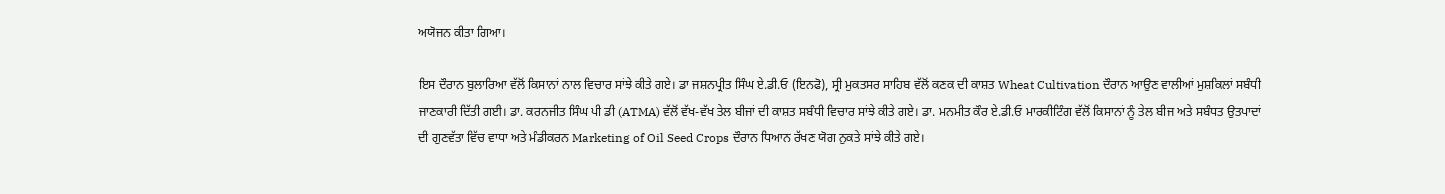ਅਯੋਜਨ ਕੀਤਾ ਗਿਆ।

ਇਸ ਦੌਰਾਨ ਬੁਲਾਰਿਆ ਵੱਲੋਂ ਕਿਸਾਨਾਂ ਨਾਲ ਵਿਚਾਰ ਸਾਂਝੇ ਕੀਤੇ ਗਏ। ਡਾ ਜਸ਼ਨਪ੍ਰੀਤ ਸਿੰਘ ਏ.ਡੀ.ਓ (ਇਨਫੋ), ਸ੍ਰੀ ਮੁਕਤਸਰ ਸਾਹਿਬ ਵੱਲੋਂ ਕਣਕ ਦੀ ਕਾਸ਼ਤ Wheat Cultivation ਦੌਰਾਨ ਆਉਣ ਵਾਲੀਆਂ ਮੁਸ਼ਕਿਲਾਂ ਸਬੰਧੀ ਜਾਣਕਾਰੀ ਦਿੱਤੀ ਗਈ। ਡਾ. ਕਰਨਜੀਤ ਸਿੰਘ ਪੀ ਡੀ (ATMA) ਵੱਲੋਂ ਵੱਖ-ਵੱਖ ਤੇਲ ਬੀਜਾਂ ਦੀ ਕਾਸ਼ਤ ਸਬੰਧੀ ਵਿਚਾਰ ਸਾਂਝੇ ਕੀਤੇ ਗਏ। ਡਾ. ਮਨਮੀਤ ਕੌਰ ਏ.ਡੀ.ਓ ਮਾਰਕੀਟਿੰਗ ਵੱਲੋਂ ਕਿਸਾਨਾਂ ਨੂੰ ਤੇਲ ਬੀਜ ਅਤੇ ਸਬੰਧਤ ਉਤਪਾਦਾਂ ਦੀ ਗੁਣਵੱਤਾ ਵਿੱਚ ਵਾਧਾ ਅਤੇ ਮੰਡੀਕਰਨ Marketing of Oil Seed Crops ਦੌਰਾਨ ਧਿਆਨ ਰੱਖਣ ਯੋਗ ਨੁਕਤੇ ਸਾਂਝੇ ਕੀਤੇ ਗਏ।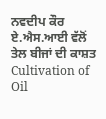ਨਵਦੀਪ ਕੌਰ ਏ.ਐਸ.ਆਈ ਵੱਲੋਂ ਤੇਲ ਬੀਜਾਂ ਦੀ ਕਾਸ਼ਤ  Cultivation of Oil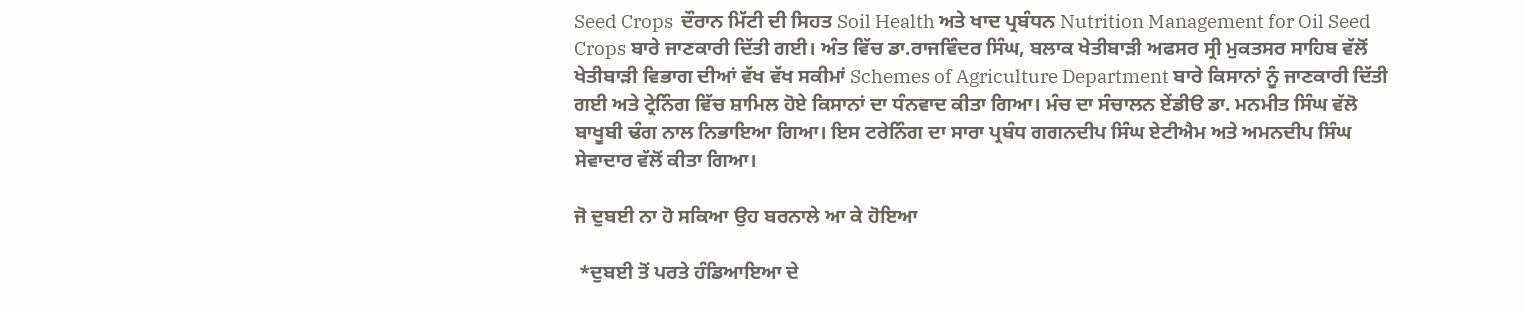Seed Crops  ਦੌਰਾਨ ਮਿੱਟੀ ਦੀ ਸਿਹਤ Soil Health ਅਤੇ ਖਾਦ ਪ੍ਰਬੰਧਨ Nutrition Management for Oil Seed Crops ਬਾਰੇ ਜਾਣਕਾਰੀ ਦਿੱਤੀ ਗਈ। ਅੰਤ ਵਿੱਚ ਡਾ.ਰਾਜਵਿੰਦਰ ਸਿੰਘ, ਬਲਾਕ ਖੇਤੀਬਾੜੀ ਅਫਸਰ ਸ੍ਰੀ ਮੁਕਤਸਰ ਸਾਹਿਬ ਵੱਲੋਂ ਖੇਤੀਬਾੜੀ ਵਿਭਾਗ ਦੀਆਂ ਵੱਖ ਵੱਖ ਸਕੀਮਾਂ Schemes of Agriculture Department ਬਾਰੇ ਕਿਸਾਨਾਂ ਨੂੰ ਜਾਣਕਾਰੀ ਦਿੱਤੀ ਗਈ ਅਤੇ ਟ੍ਰੇਨਿੰਗ ਵਿੱਚ ਸ਼ਾਮਿਲ ਹੋਏ ਕਿਸਾਨਾਂ ਦਾ ਧੰਨਵਾਦ ਕੀਤਾ ਗਿਆ। ਮੰਚ ਦਾ ਸੰਚਾਲਨ ਏਂਡੀੳ ਡਾ. ਮਨਮੀਤ ਸਿੰਘ ਵੱਲੋ ਬਾਖੂਬੀ ਢੰਗ ਨਾਲ ਨਿਭਾਇਆ ਗਿਆ। ਇਸ ਟਰੇਨਿੰਗ ਦਾ ਸਾਰਾ ਪ੍ਰਬੰਧ ਗਗਨਦੀਪ ਸਿੰਘ ਏਟੀਐਮ ਅਤੇ ਅਮਨਦੀਪ ਸਿੰਘ ਸੇਵਾਦਾਰ ਵੱਲੋਂ ਕੀਤਾ ਗਿਆ।

ਜੋ ਦੁਬਈ ਨਾ ਹੋ ਸਕਿਆ ਉਹ ਬਰਨਾਲੇ ਆ ਕੇ ਹੋਇਆ

 *ਦੁਬਈ ਤੋਂ ਪਰਤੇ ਹੰਡਿਆਇਆ ਦੇ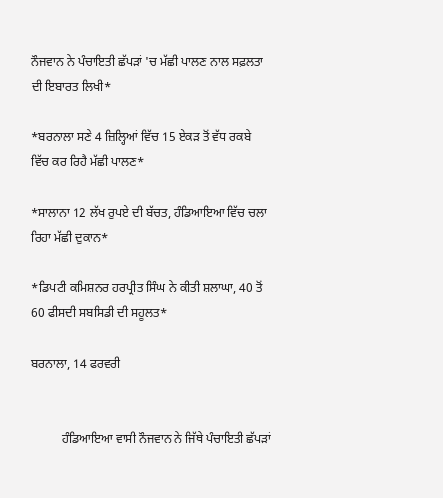ਨੌਜਵਾਨ ਨੇ ਪੰਚਾਇਤੀ ਛੱਪੜਾਂ 'ਚ ਮੱਛੀ ਪਾਲਣ ਨਾਲ ਸਫ਼ਲਤਾ ਦੀ ਇਬਾਰਤ ਲਿਖੀ*

*ਬਰਨਾਲਾ ਸਣੇ 4 ਜ਼ਿਲ੍ਹਿਆਂ ਵਿੱਚ 15 ਏਕੜ ਤੋਂ ਵੱਧ ਰਕਬੇ ਵਿੱਚ ਕਰ ਰਿਹੈ ਮੱਛੀ ਪਾਲਣ*

*ਸਾਲਾਨਾ 12 ਲੱਖ ਰੁਪਏ ਦੀ ਬੱਚਤ, ਹੰਡਿਆਇਆ ਵਿੱਚ ਚਲਾ ਰਿਹਾ ਮੱਛੀ ਦੁਕਾਨ*

*ਡਿਪਟੀ ਕਮਿਸ਼ਨਰ ਹਰਪ੍ਰੀਤ ਸਿੰਘ ਨੇ ਕੀਤੀ ਸ਼ਲਾਘਾ, 40 ਤੋਂ 60 ਫੀਸਦੀ ਸਬਸਿਡੀ ਦੀ ਸਹੂਲਤ*

ਬਰਨਾਲਾ, 14 ਫਰਵਰੀ


          ਹੰਡਿਆਇਆ ਵਾਸੀ ਨੌਜਵਾਨ ਨੇ ਜਿੱਥੇ ਪੰਚਾਇਤੀ ਛੱਪੜਾਂ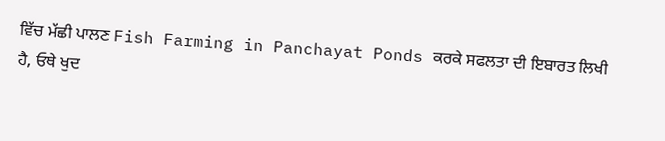ਵਿੱਚ ਮੱਛੀ ਪਾਲਣ Fish Farming in Panchayat Ponds ਕਰਕੇ ਸਫਲਤਾ ਦੀ ਇਬਾਰਤ ਲਿਖੀ ਹੈ, ਓਥੇ ਖੁਦ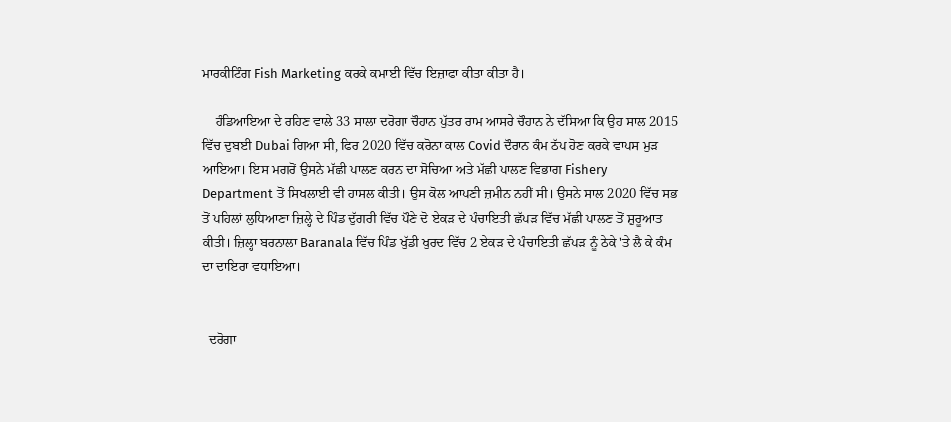ਮਾਰਕੀਟਿੰਗ Fish Marketing ਕਰਕੇ ਕਮਾਈ ਵਿੱਚ ਇਜ਼ਾਫਾ ਕੀਤਾ ਕੀਤਾ ਹੈ।

    ਹੰਡਿਆਇਆ ਦੇ ਰਹਿਣ ਵਾਲੇ 33 ਸਾਲਾ ਦਰੋਗਾ ਚੌਹਾਨ ਪੁੱਤਰ ਰਾਮ ਆਸਰੇ ਚੌਹਾਨ ਨੇ ਦੱਸਿਆ ਕਿ ਉਹ ਸਾਲ 2015 ਵਿੱਚ ਦੁਬਈ Dubai ਗਿਆ ਸੀ, ਫਿਰ 2020 ਵਿੱਚ ਕਰੋਨਾ ਕਾਲ Covid ਦੌਰਾਨ ਕੰਮ ਠੱਪ ਹੋਣ ਕਰਕੇ ਵਾਪਸ ਮੁੜ ਆਇਆ। ਇਸ ਮਗਰੋਂ ਉਸਨੇ ਮੱਛੀ ਪਾਲਣ ਕਰਨ ਦਾ ਸੋਚਿਆ ਅਤੇ ਮੱਛੀ ਪਾਲਣ ਵਿਭਾਗ Fishery Department ਤੋਂ ਸਿਖਲਾਈ ਵੀ ਹਾਸਲ ਕੀਤੀ। ਉਸ ਕੋਲ ਆਪਣੀ ਜ਼ਮੀਨ ਨਹੀਂ ਸੀ। ਉਸਨੇ ਸਾਲ 2020 ਵਿੱਚ ਸਭ ਤੋਂ ਪਹਿਲਾਂ ਲੁਧਿਆਣਾ ਜ਼ਿਲ੍ਹੇ ਦੇ ਪਿੰਡ ਦੁੱਗਰੀ ਵਿੱਚ ਪੌਣੇ ਦੋ ਏਕੜ ਦੇ ਪੰਚਾਇਤੀ ਛੱਪੜ ਵਿੱਚ ਮੱਛੀ ਪਾਲਣ ਤੋਂ ਸ਼ੁਰੂਆਤ ਕੀਤੀ। ਜ਼ਿਲ੍ਹਾ ਬਰਨਾਲਾ Baranala ਵਿੱਚ ਪਿੰਡ ਖੁੱਡੀ ਖੁਰਦ ਵਿੱਚ 2 ਏਕੜ ਦੇ ਪੰਚਾਇਤੀ ਛੱਪੜ ਨੂੰ ਠੇਕੇ 'ਤੇ ਲੈ ਕੇ ਕੰਮ ਦਾ ਦਾਇਰਾ ਵਧਾਇਆ।


  ਦਰੋਗਾ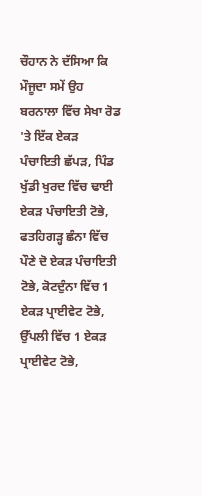ਚੌਹਾਨ ਨੇ ਦੱਸਿਆ ਕਿ ਮੌਜੂਦਾ ਸਮੇਂ ਉਹ ਬਰਨਾਲਾ ਵਿੱਚ ਸੇਖਾ ਰੋਡ 'ਤੇ ਇੱਕ ਏਕੜ ਪੰਚਾਇਤੀ ਛੱਪੜ, ਪਿੰਡ ਖੁੱਡੀ ਖੁਰਦ ਵਿੱਚ ਢਾਈ ਏਕੜ ਪੰਚਾਇਤੀ ਟੋਭੇ, ਫਤਹਿਗੜ੍ਹ ਛੰਨਾ ਵਿੱਚ ਪੌਣੇ ਦੋ ਏਕੜ ਪੰਚਾਇਤੀ ਟੋਭੇ, ਕੋਟਦੁੰਨਾ ਵਿੱਚ 1 ਏਕੜ ਪ੍ਰਾਈਵੇਟ ਟੋਭੇ, ਉੱਪਲੀ ਵਿੱਚ 1 ਏਕੜ ਪ੍ਰਾਈਵੇਟ ਟੋਭੇ,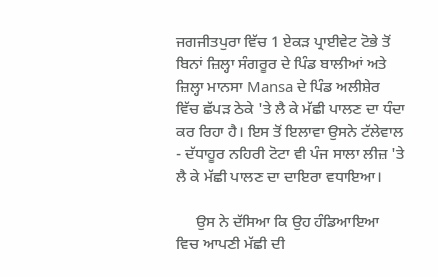ਜਗਜੀਤਪੁਰਾ ਵਿੱਚ 1 ਏਕੜ ਪ੍ਰਾਈਵੇਟ ਟੋਭੇ ਤੋਂ ਬਿਨਾਂ ਜ਼ਿਲ੍ਹਾ ਸੰਗਰੂਰ ਦੇ ਪਿੰਡ ਬਾਲੀਆਂ ਅਤੇ ਜ਼ਿਲ੍ਹਾ ਮਾਨਸਾ Mansa ਦੇ ਪਿੰਡ ਅਲੀਸ਼ੇਰ ਵਿੱਚ ਛੱਪੜ ਠੇਕੇ 'ਤੇ ਲੈ ਕੇ ਮੱਛੀ ਪਾਲਣ ਦਾ ਧੰਦਾ ਕਰ ਰਿਹਾ ਹੈ। ਇਸ ਤੋਂ ਇਲਾਵਾ ਉਸਨੇ ਟੱਲੇਵਾਲ - ਦੱਧਾਹੂਰ ਨਹਿਰੀ ਟੋਟਾ ਵੀ ਪੰਜ ਸਾਲਾ ਲੀਜ਼ 'ਤੇ ਲੈ ਕੇ ਮੱਛੀ ਪਾਲਣ ਦਾ ਦਾਇਰਾ ਵਧਾਇਆ।

     ਉਸ ਨੇ ਦੱਸਿਆ ਕਿ ਉਹ ਹੰਡਿਆਇਆ ਵਿਚ ਆਪਣੀ ਮੱਛੀ ਦੀ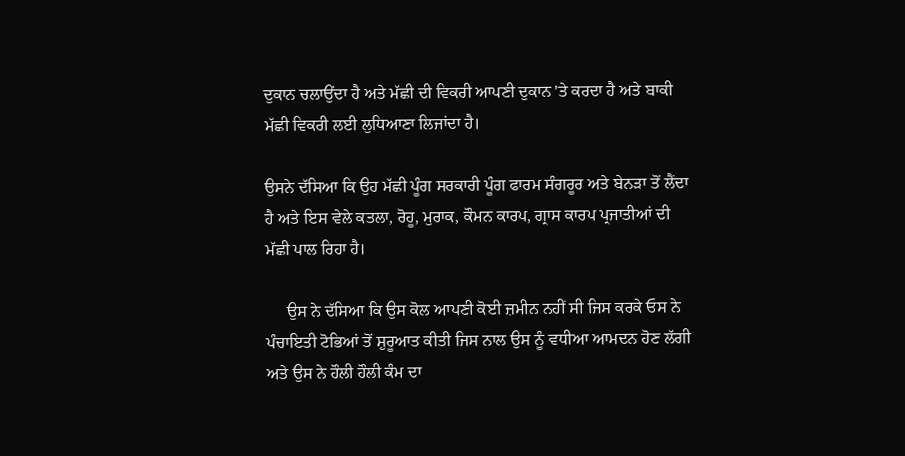ਦੁਕਾਨ ਚਲਾਉਂਦਾ ਹੈ ਅਤੇ ਮੱਛੀ ਦੀ ਵਿਕਰੀ ਆਪਣੀ ਦੁਕਾਨ 'ਤੇ ਕਰਦਾ ਹੈ ਅਤੇ ਬਾਕੀ ਮੱਛੀ ਵਿਕਰੀ ਲਈ ਲੁਧਿਆਣਾ ਲਿਜਾਂਦਾ ਹੈ।

ਉਸਨੇ ਦੱਸਿਆ ਕਿ ਉਹ ਮੱਛੀ ਪੂੰਗ ਸਰਕਾਰੀ ਪੂੰਗ ਫਾਰਮ ਸੰਗਰੂਰ ਅਤੇ ਬੇਨੜਾ ਤੋਂ ਲੈਂਦਾ ਹੈ ਅਤੇ ਇਸ ਵੇਲੇ ਕਤਲਾ, ਰੋਹੂ, ਮੁਰਾਕ, ਕੌਮਨ ਕਾਰਪ, ਗ੍ਰਾਸ ਕਾਰਪ ਪ੍ਰਜਾਤੀਆਂ ਦੀ ਮੱਛੀ ਪਾਲ ਰਿਹਾ ਹੈ।

     ਉਸ ਨੇ ਦੱਸਿਆ ਕਿ ਉਸ ਕੋਲ ਆਪਣੀ ਕੋਈ ਜ਼ਮੀਨ ਨਹੀਂ ਸੀ ਜਿਸ ਕਰਕੇ ਓਸ ਨੇ ਪੰਚਾਇਤੀ ਟੋਭਿਆਂ ਤੋਂ ਸ਼ੁਰੂਆਤ ਕੀਤੀ ਜਿਸ ਨਾਲ ਉਸ ਨੂੰ ਵਧੀਆ ਆਮਦਨ ਹੋਣ ਲੱਗੀ ਅਤੇ ਉਸ ਨੇ ਹੌਲੀ ਹੌਲੀ ਕੰਮ ਦਾ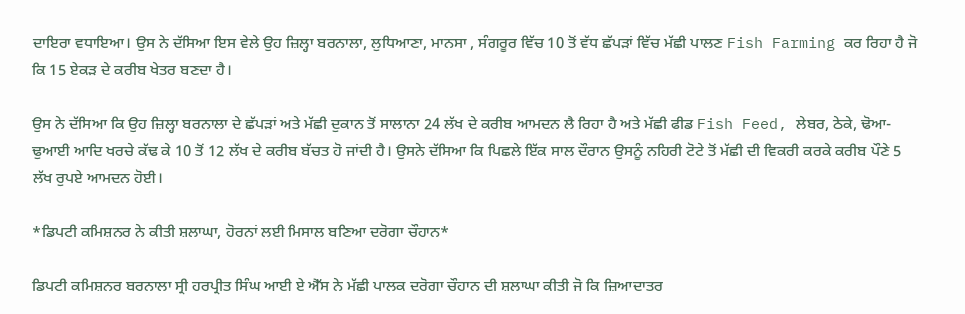ਦਾਇਰਾ ਵਧਾਇਆ। ਉਸ ਨੇ ਦੱਸਿਆ ਇਸ ਵੇਲੇ ਉਹ ਜ਼ਿਲ੍ਹਾ ਬਰਨਾਲਾ, ਲੁਧਿਆਣਾ, ਮਾਨਸਾ , ਸੰਗਰੂਰ ਵਿੱਚ 10 ਤੋਂ ਵੱਧ ਛੱਪੜਾਂ ਵਿੱਚ ਮੱਛੀ ਪਾਲਣ Fish Farming ਕਰ ਰਿਹਾ ਹੈ ਜੋ ਕਿ 15 ਏਕੜ ਦੇ ਕਰੀਬ ਖੇਤਰ ਬਣਦਾ ਹੈ।

ਉਸ ਨੇ ਦੱਸਿਆ ਕਿ ਉਹ ਜ਼ਿਲ੍ਹਾ ਬਰਨਾਲਾ ਦੇ ਛੱਪੜਾਂ ਅਤੇ ਮੱਛੀ ਦੁਕਾਨ ਤੋਂ ਸਾਲਾਨਾ 24 ਲੱਖ ਦੇ ਕਰੀਬ ਆਮਦਨ ਲੈ ਰਿਹਾ ਹੈ ਅਤੇ ਮੱਛੀ ਫੀਡ Fish Feed, ਲੇਬਰ, ਠੇਕੇ, ਢੋਆ- ਢੁਆਈ ਆਦਿ ਖਰਚੇ ਕੱਢ ਕੇ 10 ਤੋਂ 12 ਲੱਖ ਦੇ ਕਰੀਬ ਬੱਚਤ ਹੋ ਜਾਂਦੀ ਹੈ। ਉਸਨੇ ਦੱਸਿਆ ਕਿ ਪਿਛਲੇ ਇੱਕ ਸਾਲ ਦੌਰਾਨ ਉਸਨੂੰ ਨਹਿਰੀ ਟੋਟੇ ਤੋਂ ਮੱਛੀ ਦੀ ਵਿਕਰੀ ਕਰਕੇ ਕਰੀਬ ਪੌਣੇ 5 ਲੱਖ ਰੁਪਏ ਆਮਦਨ ਹੋਈ।

*ਡਿਪਟੀ ਕਮਿਸ਼ਨਰ ਨੇ ਕੀਤੀ ਸ਼ਲਾਘਾ, ਹੋਰਨਾਂ ਲਈ ਮਿਸਾਲ ਬਣਿਆ ਦਰੋਗਾ ਚੌਹਾਨ*

ਡਿਪਟੀ ਕਮਿਸ਼ਨਰ ਬਰਨਾਲਾ ਸ੍ਰੀ ਹਰਪ੍ਰੀਤ ਸਿੰਘ ਆਈ ਏ ਐੱਸ ਨੇ ਮੱਛੀ ਪਾਲਕ ਦਰੋਗਾ ਚੌਹਾਨ ਦੀ ਸ਼ਲਾਘਾ ਕੀਤੀ ਜੋ ਕਿ ਜ਼ਿਆਦਾਤਰ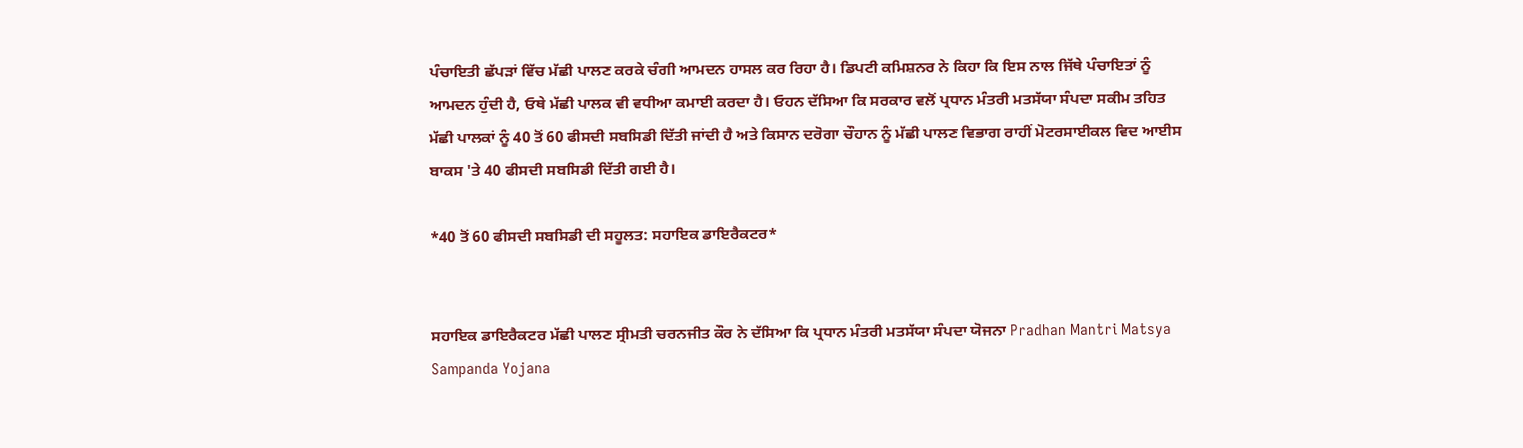ਪੰਚਾਇਤੀ ਛੱਪੜਾਂ ਵਿੱਚ ਮੱਛੀ ਪਾਲਣ ਕਰਕੇ ਚੰਗੀ ਆਮਦਨ ਹਾਸਲ ਕਰ ਰਿਹਾ ਹੈ। ਡਿਪਟੀ ਕਮਿਸ਼ਨਰ ਨੇ ਕਿਹਾ ਕਿ ਇਸ ਨਾਲ ਜਿੱਥੇ ਪੰਚਾਇਤਾਂ ਨੂੰ ਆਮਦਨ ਹੁੰਦੀ ਹੈ, ਓਥੇ ਮੱਛੀ ਪਾਲਕ ਵੀ ਵਧੀਆ ਕਮਾਈ ਕਰਦਾ ਹੈ। ਓਹਨ ਦੱਸਿਆ ਕਿ ਸਰਕਾਰ ਵਲੋਂ ਪ੍ਰਧਾਨ ਮੰਤਰੀ ਮਤਸੱਯਾ ਸੰਪਦਾ ਸਕੀਮ ਤਹਿਤ ਮੱਛੀ ਪਾਲਕਾਂ ਨੂੰ 40 ਤੋਂ 60 ਫੀਸਦੀ ਸਬਸਿਡੀ ਦਿੱਤੀ ਜਾਂਦੀ ਹੈ ਅਤੇ ਕਿਸਾਨ ਦਰੋਗਾ ਚੌਹਾਨ ਨੂੰ ਮੱਛੀ ਪਾਲਣ ਵਿਭਾਗ ਰਾਹੀਂ ਮੋਟਰਸਾਈਕਲ ਵਿਦ ਆਈਸ ਬਾਕਸ 'ਤੇ 40 ਫੀਸਦੀ ਸਬਸਿਡੀ ਦਿੱਤੀ ਗਈ ਹੈ।

*40 ਤੋਂ 60 ਫੀਸਦੀ ਸਬਸਿਡੀ ਦੀ ਸਹੂਲਤ: ਸਹਾਇਕ ਡਾਇਰੈਕਟਰ*


ਸਹਾਇਕ ਡਾਇਰੈਕਟਰ ਮੱਛੀ ਪਾਲਣ ਸ੍ਰੀਮਤੀ ਚਰਨਜੀਤ ਕੌਰ ਨੇ ਦੱਸਿਆ ਕਿ ਪ੍ਰਧਾਨ ਮੰਤਰੀ ਮਤਸੱਯਾ ਸੰਪਦਾ ਯੋਜਨਾ Pradhan Mantri Matsya Sampanda Yojana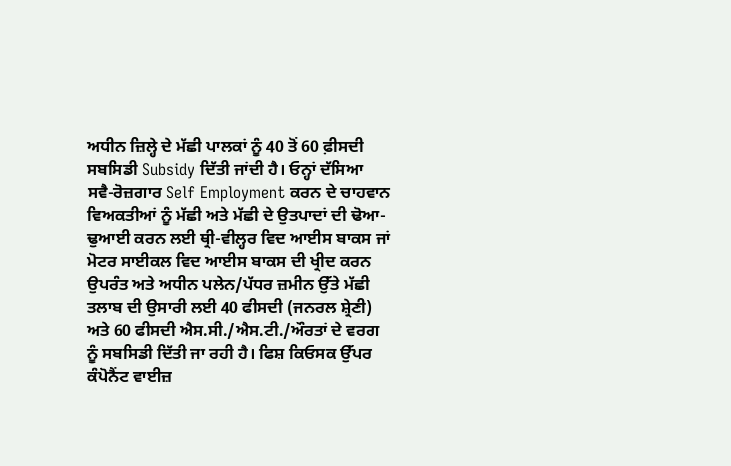ਅਧੀਨ ਜ਼ਿਲ੍ਹੇ ਦੇ ਮੱਛੀ ਪਾਲਕਾਂ ਨੂੰ 40 ਤੋਂ 60 ਫ਼ੀਸਦੀ ਸਬਸਿਡੀ Subsidy ਦਿੱਤੀ ਜਾਂਦੀ ਹੈ। ਓਨ੍ਹਾਂ ਦੱਸਿਆ ਸਵੈ-ਰੋਜ਼ਗਾਰ Self Employment ਕਰਨ ਦੇ ਚਾਹਵਾਨ ਵਿਅਕਤੀਆਂ ਨੂੰ ਮੱਛੀ ਅਤੇ ਮੱਛੀ ਦੇ ਉਤਪਾਦਾਂ ਦੀ ਢੋਆ-ਢੁਆਈ ਕਰਨ ਲਈ ਥ੍ਰੀ-ਵੀਲ੍ਹਰ ਵਿਦ ਆਈਸ ਬਾਕਸ ਜਾਂ ਮੋਟਰ ਸਾਈਕਲ ਵਿਦ ਆਈਸ ਬਾਕਸ ਦੀ ਖ੍ਰੀਦ ਕਰਨ ਉਪਰੰਤ ਅਤੇ ਅਧੀਨ ਪਲੇਨ/ਪੱਧਰ ਜ਼ਮੀਨ ਉੱਤੇ ਮੱਛੀ ਤਲਾਬ ਦੀ ਉਸਾਰੀ ਲਈ 40 ਫੀਸਦੀ (ਜਨਰਲ ਸ਼੍ਰੇਣੀ) ਅਤੇ 60 ਫੀਸਦੀ ਐਸ.ਸੀ./ਐਸ.ਟੀ./ਔਰਤਾਂ ਦੇ ਵਰਗ ਨੂੰ ਸਬਸਿਡੀ ਦਿੱਤੀ ਜਾ ਰਹੀ ਹੈ। ਫਿਸ਼ ਕਿਓਸਕ ਉੱਪਰ ਕੰਪੋਨੈਂਟ ਵਾਈਜ਼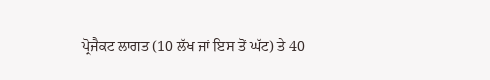ਪ੍ਰੋਜੈਕਟ ਲਾਗਤ (10 ਲੱਖ ਜਾਂ ਇਸ ਤੋਂ ਘੱਟ) ਤੇ 40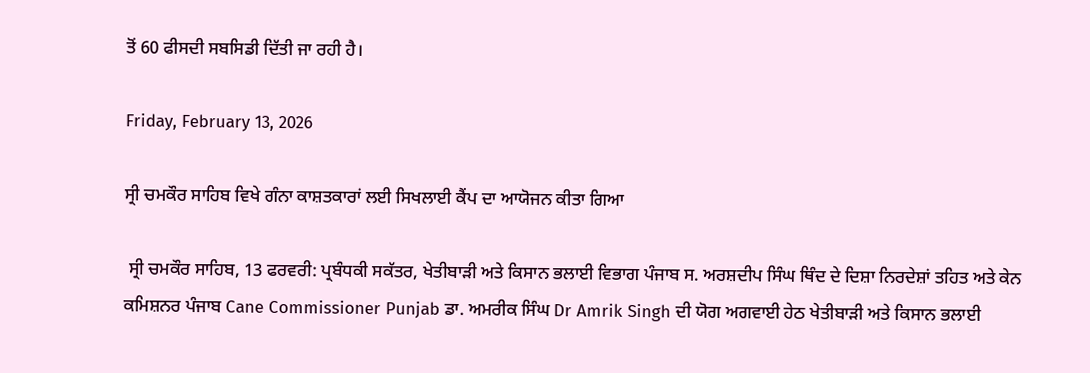ਤੋਂ 60 ਫੀਸਦੀ ਸਬਸਿਡੀ ਦਿੱਤੀ ਜਾ ਰਹੀ ਹੈ।

Friday, February 13, 2026

ਸ੍ਰੀ ਚਮਕੌਰ ਸਾਹਿਬ ਵਿਖੇ ਗੰਨਾ ਕਾਸ਼ਤਕਾਰਾਂ ਲਈ ਸਿਖਲਾਈ ਕੈਂਪ ਦਾ ਆਯੋਜਨ ਕੀਤਾ ਗਿਆ

 ਸ੍ਰੀ ਚਮਕੌਰ ਸਾਹਿਬ, 13 ਫਰਵਰੀ: ਪ੍ਰਬੰਧਕੀ ਸਕੱਤਰ, ਖੇਤੀਬਾੜੀ ਅਤੇ ਕਿਸਾਨ ਭਲਾਈ ਵਿਭਾਗ ਪੰਜਾਬ ਸ. ਅਰਸ਼ਦੀਪ ਸਿੰਘ ਥਿੰਦ ਦੇ ਦਿਸ਼ਾ ਨਿਰਦੇਸ਼ਾਂ ਤਹਿਤ ਅਤੇ ਕੇਨ ਕਮਿਸ਼ਨਰ ਪੰਜਾਬ Cane Commissioner Punjab ਡਾ. ਅਮਰੀਕ ਸਿੰਘ Dr Amrik Singh ਦੀ ਯੋਗ ਅਗਵਾਈ ਹੇਠ ਖੇਤੀਬਾੜੀ ਅਤੇ ਕਿਸਾਨ ਭਲਾਈ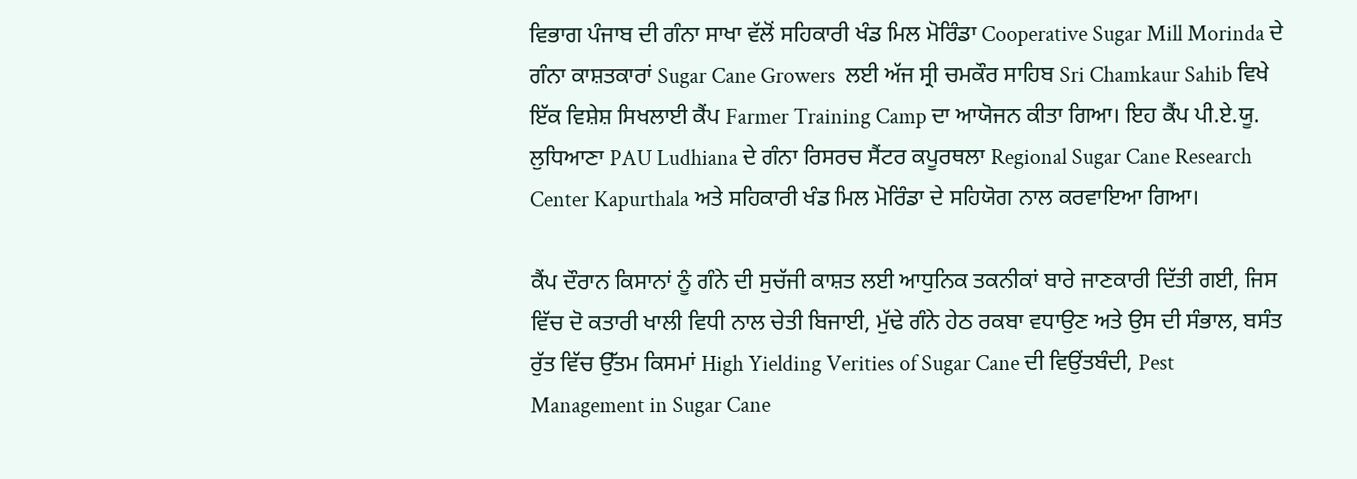ਵਿਭਾਗ ਪੰਜਾਬ ਦੀ ਗੰਨਾ ਸਾਖਾ ਵੱਲੋਂ ਸਹਿਕਾਰੀ ਖੰਡ ਮਿਲ ਮੋਰਿੰਡਾ Cooperative Sugar Mill Morinda ਦੇ ਗੰਨਾ ਕਾਸ਼ਤਕਾਰਾਂ Sugar Cane Growers  ਲਈ ਅੱਜ ਸ੍ਰੀ ਚਮਕੌਰ ਸਾਹਿਬ Sri Chamkaur Sahib ਵਿਖੇ ਇੱਕ ਵਿਸ਼ੇਸ਼ ਸਿਖਲਾਈ ਕੈਂਪ Farmer Training Camp ਦਾ ਆਯੋਜਨ ਕੀਤਾ ਗਿਆ। ਇਹ ਕੈਂਪ ਪੀ.ਏ.ਯੂ. ਲੁਧਿਆਣਾ PAU Ludhiana ਦੇ ਗੰਨਾ ਰਿਸਰਚ ਸੈਂਟਰ ਕਪੂਰਥਲਾ Regional Sugar Cane Research Center Kapurthala ਅਤੇ ਸਹਿਕਾਰੀ ਖੰਡ ਮਿਲ ਮੋਰਿੰਡਾ ਦੇ ਸਹਿਯੋਗ ਨਾਲ ਕਰਵਾਇਆ ਗਿਆ।

ਕੈਂਪ ਦੌਰਾਨ ਕਿਸਾਨਾਂ ਨੂੰ ਗੰਨੇ ਦੀ ਸੁਚੱਜੀ ਕਾਸ਼ਤ ਲਈ ਆਧੁਨਿਕ ਤਕਨੀਕਾਂ ਬਾਰੇ ਜਾਣਕਾਰੀ ਦਿੱਤੀ ਗਈ, ਜਿਸ ਵਿੱਚ ਦੋ ਕਤਾਰੀ ਖਾਲੀ ਵਿਧੀ ਨਾਲ ਚੇਤੀ ਬਿਜਾਈ, ਮੁੱਢੇ ਗੰਨੇ ਹੇਠ ਰਕਬਾ ਵਧਾਉਣ ਅਤੇ ਉਸ ਦੀ ਸੰਭਾਲ, ਬਸੰਤ ਰੁੱਤ ਵਿੱਚ ਉੱਤਮ ਕਿਸਮਾਂ High Yielding Verities of Sugar Cane ਦੀ ਵਿਉਂਤਬੰਦੀ, Pest Management in Sugar Cane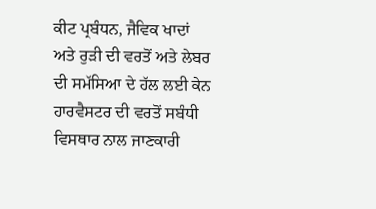ਕੀਟ ਪ੍ਰਬੰਧਨ, ਜੈਵਿਕ ਖਾਦਾਂ ਅਤੇ ਰੁੜੀ ਦੀ ਵਰਤੋਂ ਅਤੇ ਲੇਬਰ ਦੀ ਸਮੱਸਿਆ ਦੇ ਹੱਲ ਲਈ ਕੇਨ ਹਾਰਵੈਸਟਰ ਦੀ ਵਰਤੋਂ ਸਬੰਧੀ ਵਿਸਥਾਰ ਨਾਲ ਜਾਣਕਾਰੀ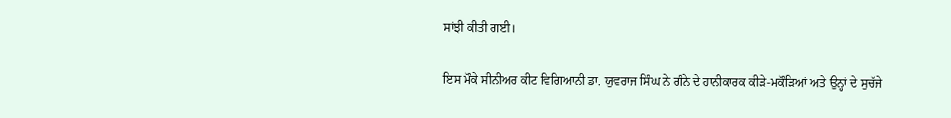ਸਾਂਝੀ ਕੀਤੀ ਗਈ।

ਇਸ ਮੌਕੇ ਸੀਨੀਅਰ ਕੀਟ ਵਿਗਿਆਨੀ ਡਾ. ਯੁਵਰਾਜ ਸਿੰਘ ਨੇ ਗੰਨੇ ਦੇ ਹਾਨੀਕਾਰਕ ਕੀੜੇ-ਮਕੌੜਿਆਂ ਅਤੇ ਉਨ੍ਹਾਂ ਦੇ ਸੁਚੱਜੇ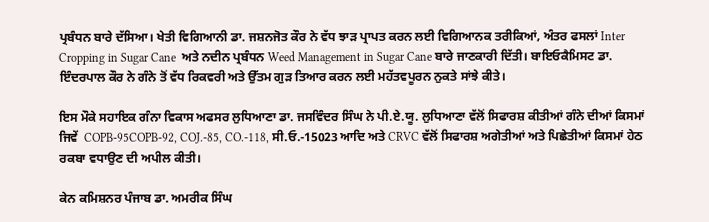ਪ੍ਰਬੰਧਨ ਬਾਰੇ ਦੱਸਿਆ। ਖੇਤੀ ਵਿਗਿਆਨੀ ਡਾ. ਜਸ਼ਨਜੋਤ ਕੌਰ ਨੇ ਵੱਧ ਝਾੜ ਪ੍ਰਾਪਤ ਕਰਨ ਲਈ ਵਿਗਿਆਨਕ ਤਰੀਕਿਆਂ, ਅੰਤਰ ਫਸਲਾਂ Inter Cropping in Sugar Cane  ਅਤੇ ਨਦੀਨ ਪ੍ਰਬੰਧਨ Weed Management in Sugar Cane ਬਾਰੇ ਜਾਣਕਾਰੀ ਦਿੱਤੀ। ਬਾਇਓਕੈਮਿਸਟ ਡਾ. ਇੰਦਰਪਾਲ ਕੌਰ ਨੇ ਗੰਨੇ ਤੋਂ ਵੱਧ ਰਿਕਵਰੀ ਅਤੇ ਉੱਤਮ ਗੁੜ ਤਿਆਰ ਕਰਨ ਲਈ ਮਹੱਤਵਪੂਰਨ ਨੁਕਤੇ ਸਾਂਝੇ ਕੀਤੇ।

ਇਸ ਮੌਕੇ ਸਹਾਇਕ ਗੰਨਾ ਵਿਕਾਸ ਅਫਸਰ ਲੁਧਿਆਣਾ ਡਾ. ਜਸਵਿੰਦਰ ਸਿੰਘ ਨੇ ਪੀ.ਏ.ਯੂ. ਲੁਧਿਆਣਾ ਵੱਲੋਂ ਸਿਫਾਰਸ਼ ਕੀਤੀਆਂ ਗੰਨੇ ਦੀਆਂ ਕਿਸਮਾਂ ਜਿਵੇਂ  COPB-95COPB-92, COJ.-85, CO.-118, ਸੀ.ਓ.-15023 ਆਦਿ ਅਤੇ CRVC ਵੱਲੋਂ ਸਿਫਾਰਸ਼ ਅਗੇਤੀਆਂ ਅਤੇ ਪਿਛੇਤੀਆਂ ਕਿਸਮਾਂ ਹੇਠ ਰਕਬਾ ਵਧਾਉਣ ਦੀ ਅਪੀਲ ਕੀਤੀ।

ਕੇਨ ਕਮਿਸ਼ਨਰ ਪੰਜਾਬ ਡਾ. ਅਮਰੀਕ ਸਿੰਘ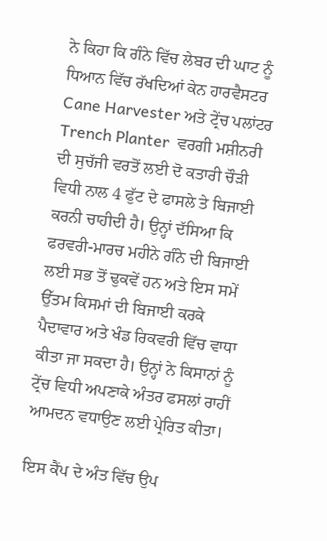ਨੇ ਕਿਹਾ ਕਿ ਗੰਨੇ ਵਿੱਚ ਲੇਬਰ ਦੀ ਘਾਟ ਨੂੰ ਧਿਆਨ ਵਿੱਚ ਰੱਖਦਿਆਂ ਕੇਨ ਹਾਰਵੈਸਟਰ Cane Harvester ਅਤੇ ਟ੍ਰੇਂਚ ਪਲਾਂਟਰ Trench Planter  ਵਰਗੀ ਮਸ਼ੀਨਰੀ ਦੀ ਸੁਚੱਜੀ ਵਰਤੋਂ ਲਈ ਦੋ ਕਤਾਰੀ ਚੌੜੀ ਵਿਧੀ ਨਾਲ 4 ਫੁੱਟ ਦੇ ਫਾਸਲੇ ਤੇ ਬਿਜਾਈ ਕਰਨੀ ਚਾਹੀਦੀ ਹੈ। ਉਨ੍ਹਾਂ ਦੱਸਿਆ ਕਿ ਫਰਵਰੀ-ਮਾਰਚ ਮਹੀਨੇ ਗੰਨੇ ਦੀ ਬਿਜਾਈ ਲਈ ਸਭ ਤੋਂ ਢੁਕਵੇਂ ਹਨ ਅਤੇ ਇਸ ਸਮੇਂ ਉੱਤਮ ਕਿਸਮਾਂ ਦੀ ਬਿਜਾਈ ਕਰਕੇ ਪੈਦਾਵਾਰ ਅਤੇ ਖੰਡ ਰਿਕਵਰੀ ਵਿੱਚ ਵਾਧਾ ਕੀਤਾ ਜਾ ਸਕਦਾ ਹੈ। ਉਨ੍ਹਾਂ ਨੇ ਕਿਸਾਨਾਂ ਨੂੰ ਟ੍ਰੇਂਚ ਵਿਧੀ ਅਪਣਾਕੇ ਅੰਤਰ ਫਸਲਾਂ ਰਾਹੀਂ ਆਮਦਨ ਵਧਾਉਣ ਲਈ ਪ੍ਰੇਰਿਤ ਕੀਤਾ।

ਇਸ ਕੈਂਪ ਦੇ ਅੰਤ ਵਿੱਚ ਉਪ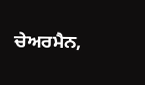ਚੇਅਰਮੈਨ,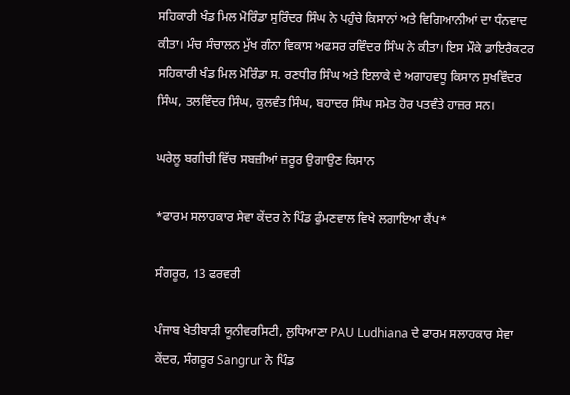ਸਹਿਕਾਰੀ ਖੰਡ ਮਿਲ ਮੋਰਿੰਡਾ ਸੁਰਿੰਦਰ ਸਿੰਘ ਨੇ ਪਹੁੰਚੇ ਕਿਸਾਨਾਂ ਅਤੇ ਵਿਗਿਆਨੀਆਂ ਦਾ ਧੰਨਵਾਦ ਕੀਤਾ। ਮੰਚ ਸੰਚਾਲਨ ਮੁੱਖ ਗੰਨਾ ਵਿਕਾਸ ਅਫਸਰ ਰਵਿੰਦਰ ਸਿੰਘ ਨੇ ਕੀਤਾ। ਇਸ ਮੌਕੇ ਡਾਇਰੈਕਟਰ ਸਹਿਕਾਰੀ ਖੰਡ ਮਿਲ ਮੋਰਿੰਡਾ ਸ. ਰਣਧੀਰ ਸਿੰਘ ਅਤੇ ਇਲਾਕੇ ਦੇ ਅਗਾਹਵਧੂ ਕਿਸਾਨ ਸੁਖਵਿੰਦਰ ਸਿੰਘ, ਤਲਵਿੰਦਰ ਸਿੰਘ, ਕੁਲਵੰਤ ਸਿੰਘ, ਬਹਾਦਰ ਸਿੰਘ ਸਮੇਤ ਹੋਰ ਪਤਵੰਤੇ ਹਾਜ਼ਰ ਸਨ।

ਘਰੇਲੂ ਬਗੀਚੀ ਵਿੱਚ ਸਬਜ਼ੀਆਂ ਜ਼ਰੂਰ ਉਗਾਉਣ ਕਿਸਾਨ

*ਫਾਰਮ ਸਲਾਹਕਾਰ ਸੇਵਾ ਕੇਂਦਰ ਨੇ ਪਿੰਡ ਫੁੰਮਣਵਾਲ ਵਿਖੇ ਲਗਾਇਆ ਕੈਂਪ*

ਸੰਗਰੂਰ, 13 ਫਰਵਰੀ

ਪੰਜਾਬ ਖੇਤੀਬਾੜੀ ਯੂਨੀਵਰਸਿਟੀ, ਲੁਧਿਆਣਾ PAU Ludhiana ਦੇ ਫਾਰਮ ਸਲਾਹਕਾਰ ਸੇਵਾ ਕੇਂਦਰ, ਸੰਗਰੂਰ Sangrur ਨੇ ਪਿੰਡ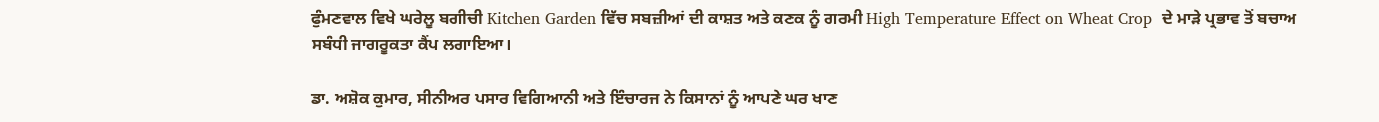ਫੁੰਮਣਵਾਲ ਵਿਖੇ ਘਰੇਲੂ ਬਗੀਚੀ Kitchen Garden ਵਿੱਚ ਸਬਜ਼ੀਆਂ ਦੀ ਕਾਸ਼ਤ ਅਤੇ ਕਣਕ ਨੂੰ ਗਰਮੀ High Temperature Effect on Wheat Crop  ਦੇ ਮਾੜੇ ਪ੍ਰਭਾਵ ਤੋਂ ਬਚਾਅ ਸਬੰਧੀ ਜਾਗਰੂਕਤਾ ਕੈਂਪ ਲਗਾਇਆ।

ਡਾ. ਅਸ਼ੋਕ ਕੁਮਾਰ, ਸੀਨੀਅਰ ਪਸਾਰ ਵਿਗਿਆਨੀ ਅਤੇ ਇੰਚਾਰਜ ਨੇ ਕਿਸਾਨਾਂ ਨੂੰ ਆਪਣੇ ਘਰ ਖਾਣ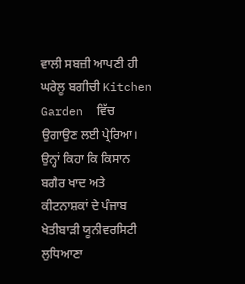ਵਾਲੀ ਸਬਜ਼ੀ ਆਪਣੀ ਹੀ ਘਰੇਲੂ ਬਗੀਚੀ Kitchen Garden  ਵਿੱਚ ਉਗਾਉਣ ਲਈ ਪ੍ਰੇਰਿਆ। ਉਨ੍ਹਾਂ ਕਿਹਾ ਕਿ ਕਿਸਾਨ ਬਗੈਰ ਖਾਦ ਅਤੇ ਕੀਟਨਾਸ਼ਕਾਂ ਦੇ ਪੰਜਾਬ ਖੇਤੀਬਾੜੀ ਯੂਨੀਵਰਸਿਟੀ ਲੁਧਿਆਣਾ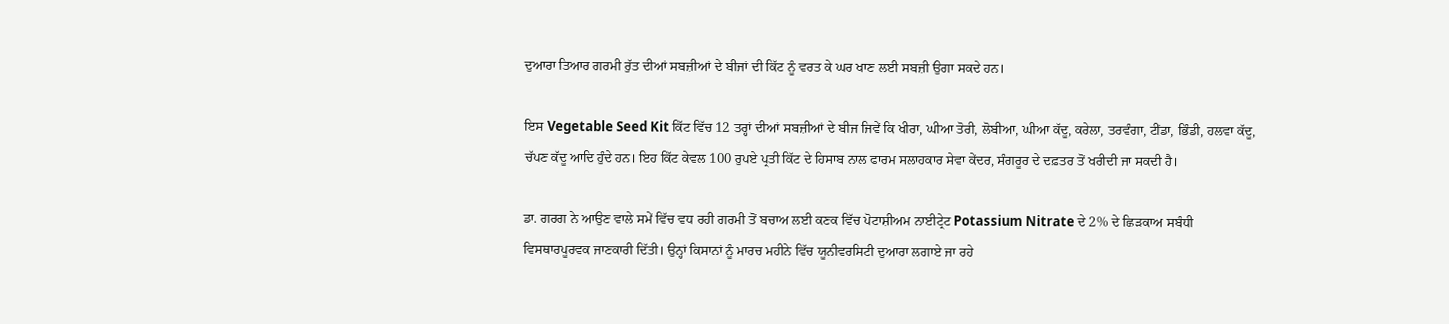ਦੁਆਰਾ ਤਿਆਰ ਗਰਮੀ ਰੁੱਤ ਦੀਆਂ ਸਬਜ਼ੀਆਂ ਦੇ ਬੀਜਾਂ ਦੀ ਕਿੱਟ ਨੂੰ ਵਰਤ ਕੇ ਘਰ ਖਾਣ ਲਈ ਸਬਜ਼ੀ ਉਗਾ ਸਕਦੇ ਹਨ।

ਇਸ Vegetable Seed Kit ਕਿੱਟ ਵਿੱਚ 12 ਤਰ੍ਹਾਂ ਦੀਆਂ ਸਬਜ਼ੀਆਂ ਦੇ ਬੀਜ ਜਿਵੇਂ ਕਿ ਖੀਰਾ, ਘੀਆ ਤੋਰੀ, ਲੋਬੀਆ, ਘੀਆ ਕੱਦੂ, ਕਰੇਲਾ, ਤਰਵੰਗਾ, ਟੀਂਡਾ, ਭਿੰਡੀ, ਹਲਵਾ ਕੱਦੂ, ਚੱਪਣ ਕੱਦੂ ਆਦਿ ਹੁੰਦੇ ਹਨ। ਇਹ ਕਿੱਟ ਕੇਵਲ 100 ਰੁਪਏ ਪ੍ਰਤੀ ਕਿੱਟ ਦੇ ਹਿਸਾਬ ਨਾਲ ਫਾਰਮ ਸਲਾਹਕਾਰ ਸੇਵਾ ਕੇਂਦਰ, ਸੰਗਰੂਰ ਦੇ ਦਫ਼ਤਰ ਤੋਂ ਖਰੀਦੀ ਜਾ ਸਕਦੀ ਹੈ।

ਡਾ. ਗਰਗ ਨੇ ਆਉਣ ਵਾਲੇ ਸਮੇਂ ਵਿੱਚ ਵਧ ਰਹੀ ਗਰਮੀ ਤੋਂ ਬਚਾਅ ਲਈ ਕਣਕ ਵਿੱਚ ਪੋਟਾਸ਼ੀਅਮ ਨਾਈਟ੍ਰੇਟ Potassium Nitrate ਦੇ 2% ਦੇ ਛਿੜਕਾਅ ਸਬੰਧੀ ਵਿਸਥਾਰਪੂਰਵਕ ਜਾਣਕਾਰੀ ਦਿੱਤੀ। ਉਨ੍ਹਾਂ ਕਿਸਾਨਾਂ ਨੂੰ ਮਾਰਚ ਮਹੀਨੇ ਵਿੱਚ ਯੂਨੀਵਰਸਿਟੀ ਦੁਆਰਾ ਲਗਾਏ ਜਾ ਰਹੇ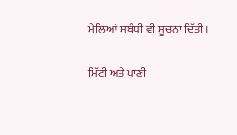ਮੇਲਿਆਂ ਸਬੰਧੀ ਵੀ ਸੂਚਨਾ ਦਿੱਤੀ।

ਮਿੱਟੀ ਅਤੇ ਪਾਣੀ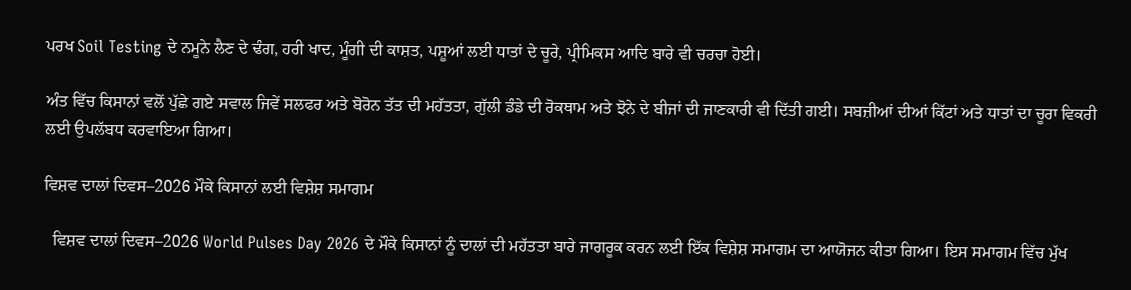ਪਰਖ Soil Testing ਦੇ ਨਮੂਨੇ ਲੈਣ ਦੇ ਢੰਗ, ਹਰੀ ਖਾਦ, ਮੂੰਗੀ ਦੀ ਕਾਸ਼ਤ, ਪਸ਼ੂਆਂ ਲਈ ਧਾਤਾਂ ਦੇ ਚੂਰੇ, ਪ੍ਰੀਮਿਕਸ ਆਦਿ ਬਾਰੇ ਵੀ ਚਰਚਾ ਹੋਈ।

ਅੰਤ ਵਿੱਚ ਕਿਸਾਨਾਂ ਵਲੋਂ ਪੁੱਛੇ ਗਏ ਸਵਾਲ ਜਿਵੇਂ ਸਲਫਰ ਅਤੇ ਬੋਰੋਨ ਤੱਤ ਦੀ ਮਹੱਤਤਾ, ਗੁੱਲੀ ਡੰਡੇ ਦੀ ਰੋਕਥਾਮ ਅਤੇ ਝੋਨੇ ਦੇ ਬੀਜਾਂ ਦੀ ਜਾਣਕਾਰੀ ਵੀ ਦਿੱਤੀ ਗਈ। ਸਬਜ਼ੀਆਂ ਦੀਆਂ ਕਿੱਟਾਂ ਅਤੇ ਧਾਤਾਂ ਦਾ ਚੂਰਾ ਵਿਕਰੀ ਲਈ ਉਪਲੱਬਧ ਕਰਵਾਇਆ ਗਿਆ।

ਵਿਸ਼ਵ ਦਾਲਾਂ ਦਿਵਸ–2026 ਮੌਕੇ ਕਿਸਾਨਾਂ ਲਈ ਵਿਸ਼ੇਸ਼ ਸਮਾਗਮ

  ਵਿਸ਼ਵ ਦਾਲਾਂ ਦਿਵਸ–2026 World Pulses Day 2026 ਦੇ ਮੌਕੇ ਕਿਸਾਨਾਂ ਨੂੰ ਦਾਲਾਂ ਦੀ ਮਹੱਤਤਾ ਬਾਰੇ ਜਾਗਰੂਕ ਕਰਨ ਲਈ ਇੱਕ ਵਿਸ਼ੇਸ਼ ਸਮਾਗਮ ਦਾ ਆਯੋਜਨ ਕੀਤਾ ਗਿਆ। ਇਸ ਸਮਾਗਮ ਵਿੱਚ ਮੁੱਖ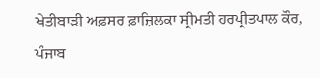ਖੇਤੀਬਾੜੀ ਅਫ਼ਸਰ ਫ਼ਾਜ਼ਿਲਕਾ ਸ੍ਰੀਮਤੀ ਹਰਪ੍ਰੀਤਪਾਲ ਕੌਰ, ਪੰਜਾਬ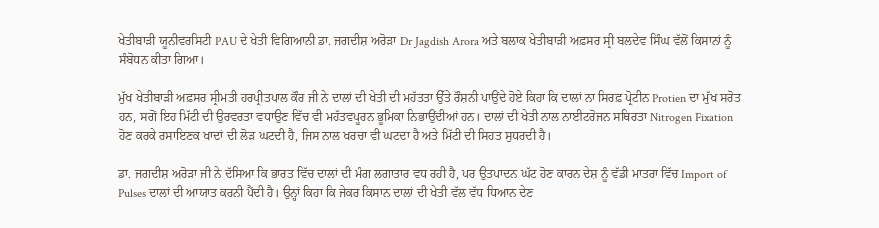ਖੇਤੀਬਾੜੀ ਯੂਨੀਵਰਸਿਟੀ PAU ਦੇ ਖੇਤੀ ਵਿਗਿਆਨੀ ਡਾ. ਜਗਦੀਸ਼ ਅਰੋੜਾ Dr Jagdish Arora ਅਤੇ ਬਲਾਕ ਖੇਤੀਬਾੜੀ ਅਫ਼ਸਰ ਸ੍ਰੀ ਬਲਦੇਵ ਸਿੰਘ ਵੱਲੋਂ ਕਿਸਾਨਾਂ ਨੂੰ ਸੰਬੋਧਨ ਕੀਤਾ ਗਿਆ।

ਮੁੱਖ ਖੇਤੀਬਾੜੀ ਅਫ਼ਸਰ ਸ੍ਰੀਮਤੀ ਹਰਪ੍ਰੀਤਪਾਲ ਕੌਰ ਜੀ ਨੇ ਦਾਲਾਂ ਦੀ ਖੇਤੀ ਦੀ ਮਹੱਤਤਾ ਉੱਤੇ ਰੌਸ਼ਨੀ ਪਾਉਂਦੇ ਹੋਏ ਕਿਹਾ ਕਿ ਦਾਲਾਂ ਨਾ ਸਿਰਫ਼ ਪ੍ਰੋਟੀਨ Protien ਦਾ ਮੁੱਖ ਸਰੋਤ ਹਨ, ਸਗੋਂ ਇਹ ਮਿੱਟੀ ਦੀ ਉਰਵਰਤਾ ਵਧਾਉਣ ਵਿੱਚ ਵੀ ਮਹੱਤਵਪੂਰਨ ਭੂਮਿਕਾ ਨਿਭਾਉਂਦੀਆਂ ਹਨ। ਦਾਲਾਂ ਦੀ ਖੇਤੀ ਨਾਲ ਨਾਈਟਰੋਜਨ ਸਥਿਰਤਾ Nitrogen Fixation ਹੋਣ ਕਰਕੇ ਰਸਾਇਣਕ ਖਾਦਾਂ ਦੀ ਲੋੜ ਘਟਦੀ ਹੈ, ਜਿਸ ਨਾਲ ਖਰਚਾ ਵੀ ਘਟਦਾ ਹੈ ਅਤੇ ਮਿੱਟੀ ਦੀ ਸਿਹਤ ਸੁਧਰਦੀ ਹੈ।

ਡਾ. ਜਗਦੀਸ਼ ਅਰੋੜਾ ਜੀ ਨੇ ਦੱਸਿਆ ਕਿ ਭਾਰਤ ਵਿੱਚ ਦਾਲਾਂ ਦੀ ਮੰਗ ਲਗਾਤਾਰ ਵਧ ਰਹੀ ਹੈ, ਪਰ ਉਤਪਾਦਨ ਘੱਟ ਹੋਣ ਕਾਰਨ ਦੇਸ਼ ਨੂੰ ਵੱਡੀ ਮਾਤਰਾ ਵਿੱਚ Import of Pulses ਦਾਲਾਂ ਦੀ ਆਯਾਤ ਕਰਨੀ ਪੈਂਦੀ ਹੈ। ਉਨ੍ਹਾਂ ਕਿਹਾ ਕਿ ਜੇਕਰ ਕਿਸਾਨ ਦਾਲਾਂ ਦੀ ਖੇਤੀ ਵੱਲ ਵੱਧ ਧਿਆਨ ਦੇਣ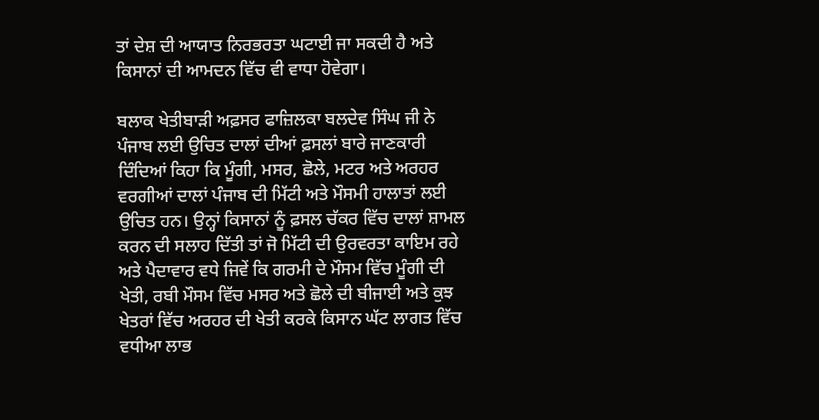ਤਾਂ ਦੇਸ਼ ਦੀ ਆਯਾਤ ਨਿਰਭਰਤਾ ਘਟਾਈ ਜਾ ਸਕਦੀ ਹੈ ਅਤੇ ਕਿਸਾਨਾਂ ਦੀ ਆਮਦਨ ਵਿੱਚ ਵੀ ਵਾਧਾ ਹੋਵੇਗਾ।

ਬਲਾਕ ਖੇਤੀਬਾੜੀ ਅਫ਼ਸਰ ਫਾਜ਼ਿਲਕਾ ਬਲਦੇਵ ਸਿੰਘ ਜੀ ਨੇ ਪੰਜਾਬ ਲਈ ਉਚਿਤ ਦਾਲਾਂ ਦੀਆਂ ਫ਼ਸਲਾਂ ਬਾਰੇ ਜਾਣਕਾਰੀ ਦਿੰਦਿਆਂ ਕਿਹਾ ਕਿ ਮੂੰਗੀ, ਮਸਰ, ਛੋਲੇ, ਮਟਰ ਅਤੇ ਅਰਹਰ ਵਰਗੀਆਂ ਦਾਲਾਂ ਪੰਜਾਬ ਦੀ ਮਿੱਟੀ ਅਤੇ ਮੌਸਮੀ ਹਾਲਾਤਾਂ ਲਈ ਉਚਿਤ ਹਨ। ਉਨ੍ਹਾਂ ਕਿਸਾਨਾਂ ਨੂੰ ਫ਼ਸਲ ਚੱਕਰ ਵਿੱਚ ਦਾਲਾਂ ਸ਼ਾਮਲ ਕਰਨ ਦੀ ਸਲਾਹ ਦਿੱਤੀ ਤਾਂ ਜੋ ਮਿੱਟੀ ਦੀ ਉਰਵਰਤਾ ਕਾਇਮ ਰਹੇ ਅਤੇ ਪੈਦਾਵਾਰ ਵਧੇ ਜਿਵੇਂ ਕਿ ਗਰਮੀ ਦੇ ਮੌਸਮ ਵਿੱਚ ਮੂੰਗੀ ਦੀ ਖੇਤੀ, ਰਬੀ ਮੌਸਮ ਵਿੱਚ ਮਸਰ ਅਤੇ ਛੋਲੇ ਦੀ ਬੀਜਾਈ ਅਤੇ ਕੁਝ ਖੇਤਰਾਂ ਵਿੱਚ ਅਰਹਰ ਦੀ ਖੇਤੀ ਕਰਕੇ ਕਿਸਾਨ ਘੱਟ ਲਾਗਤ ਵਿੱਚ ਵਧੀਆ ਲਾਭ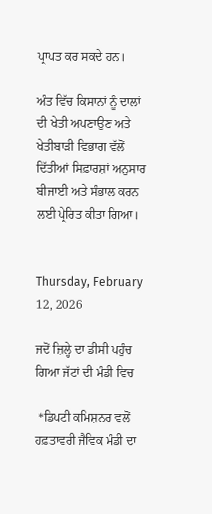ਪ੍ਰਾਪਤ ਕਰ ਸਕਦੇ ਹਨ।

ਅੰਤ ਵਿੱਚ ਕਿਸਾਨਾਂ ਨੂੰ ਦਾਲਾਂ ਦੀ ਖੇਤੀ ਅਪਣਾਉਣ ਅਤੇ ਖੇਤੀਬਾੜੀ ਵਿਭਾਗ ਵੱਲੋਂ ਦਿੱਤੀਆਂ ਸਿਫ਼ਾਰਸ਼ਾਂ ਅਨੁਸਾਰ ਬੀਜਾਈ ਅਤੇ ਸੰਭਾਲ ਕਰਨ ਲਈ ਪ੍ਰੇਰਿਤ ਕੀਤਾ ਗਿਆ।


Thursday, February 12, 2026

ਜਦੋਂ ਜ਼ਿਲ੍ਹੇ ਦਾ ਡੀਸੀ ਪਹੁੰਚ ਗਿਆ ਜੱਟਾਂ ਦੀ ਮੰਡੀ ਵਿਚ

 *ਡਿਪਟੀ ਕਮਿਸ਼ਨਰ ਵਲੋਂ ਹਫ਼ਤਾਵਰੀ ਜੈਵਿਕ ਮੰਡੀ ਦਾ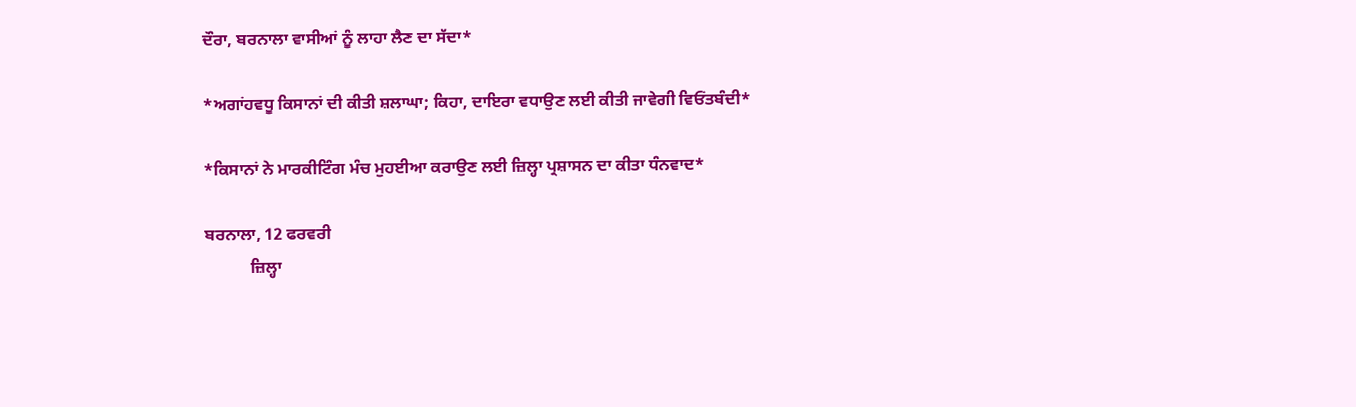ਦੌਰਾ, ਬਰਨਾਲਾ ਵਾਸੀਆਂ ਨੂੰ ਲਾਹਾ ਲੈਣ ਦਾ ਸੱਦਾ*

*ਅਗਾਂਹਵਧੂ ਕਿਸਾਨਾਂ ਦੀ ਕੀਤੀ ਸ਼ਲਾਘਾ; ਕਿਹਾ, ਦਾਇਰਾ ਵਧਾਉਣ ਲਈ ਕੀਤੀ ਜਾਵੇਗੀ ਵਿਓਂਤਬੰਦੀ*

*ਕਿਸਾਨਾਂ ਨੇ ਮਾਰਕੀਟਿੰਗ ਮੰਚ ਮੁਹਈਆ ਕਰਾਉਣ ਲਈ ਜ਼ਿਲ੍ਹਾ ਪ੍ਰਸ਼ਾਸਨ ਦਾ ਕੀਤਾ ਧੰਨਵਾਦ*

ਬਰਨਾਲਾ, 12 ਫਰਵਰੀ
           ਜ਼ਿਲ੍ਹਾ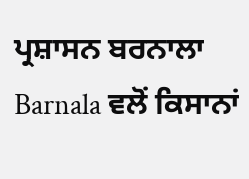ਪ੍ਰਸ਼ਾਸਨ ਬਰਨਾਲਾ Barnala ਵਲੋਂ ਕਿਸਾਨਾਂ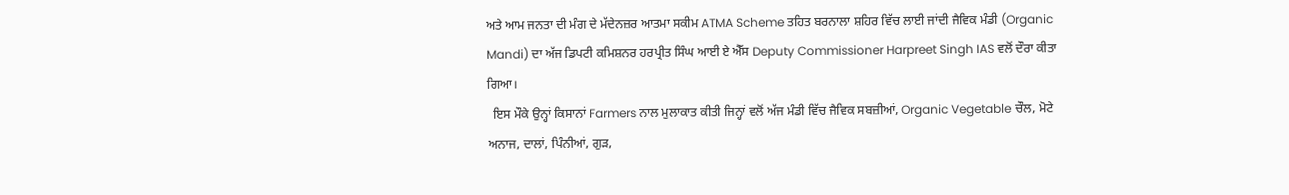ਅਤੇ ਆਮ ਜਨਤਾ ਦੀ ਮੰਗ ਦੇ ਮੱਦੇਨਜ਼ਰ ਆਤਮਾ ਸਕੀਮ ATMA Scheme ਤਹਿਤ ਬਰਨਾਲਾ ਸ਼ਹਿਰ ਵਿੱਚ ਲਾਈ ਜਾਂਦੀ ਜੈਵਿਕ ਮੰਡੀ (Organic Mandi) ਦਾ ਅੱਜ ਡਿਪਟੀ ਕਮਿਸ਼ਨਰ ਹਰਪ੍ਰੀਤ ਸਿੰਘ ਆਈ ਏ ਐੱਸ Deputy Commissioner Harpreet Singh IAS ਵਲੋਂ ਦੌਰਾ ਕੀਤਾ ਗਿਆ।
  ਇਸ ਮੌਕੇ ਉਨ੍ਹਾਂ ਕਿਸਾਨਾਂ Farmers ਨਾਲ ਮੁਲਾਕਾਤ ਕੀਤੀ ਜਿਨ੍ਹਾਂ ਵਲੋਂ ਅੱਜ ਮੰਡੀ ਵਿੱਚ ਜੈਵਿਕ ਸਬਜ਼ੀਆਂ, Organic Vegetable ਚੌਲ, ਮੋਟੇ ਅਨਾਜ, ਦਾਲਾਂ, ਪਿੰਨੀਆਂ, ਗੁੜ,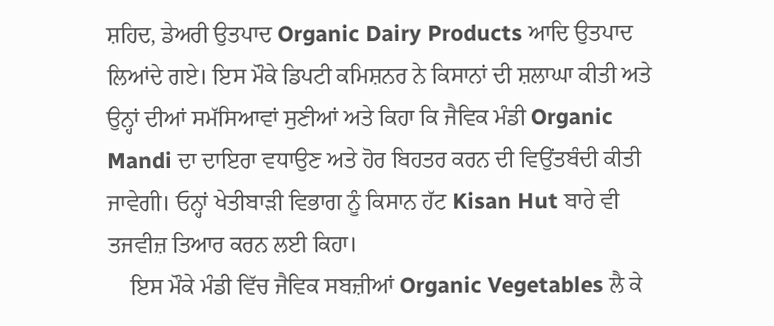ਸ਼ਹਿਦ, ਡੇਅਰੀ ਉਤਪਾਦ Organic Dairy Products ਆਦਿ ਉਤਪਾਦ ਲਿਆਂਦੇ ਗਏ। ਇਸ ਮੌਕੇ ਡਿਪਟੀ ਕਮਿਸ਼ਨਰ ਨੇ ਕਿਸਾਨਾਂ ਦੀ ਸ਼ਲਾਘਾ ਕੀਤੀ ਅਤੇ ਉਨ੍ਹਾਂ ਦੀਆਂ ਸਮੱਸਿਆਵਾਂ ਸੁਣੀਆਂ ਅਤੇ ਕਿਹਾ ਕਿ ਜੈਵਿਕ ਮੰਡੀ Organic Mandi ਦਾ ਦਾਇਰਾ ਵਧਾਉਣ ਅਤੇ ਹੋਰ ਬਿਹਤਰ ਕਰਨ ਦੀ ਵਿਉਂਤਬੰਦੀ ਕੀਤੀ ਜਾਵੇਗੀ। ਓਨ੍ਹਾਂ ਖੇਤੀਬਾੜੀ ਵਿਭਾਗ ਨੂੰ ਕਿਸਾਨ ਹੱਟ Kisan Hut ਬਾਰੇ ਵੀ ਤਜਵੀਜ਼ ਤਿਆਰ ਕਰਨ ਲਈ ਕਿਹਾ।
    ਇਸ ਮੌਕੇ ਮੰਡੀ ਵਿੱਚ ਜੈਵਿਕ ਸਬਜ਼ੀਆਂ Organic Vegetables ਲੈ ਕੇ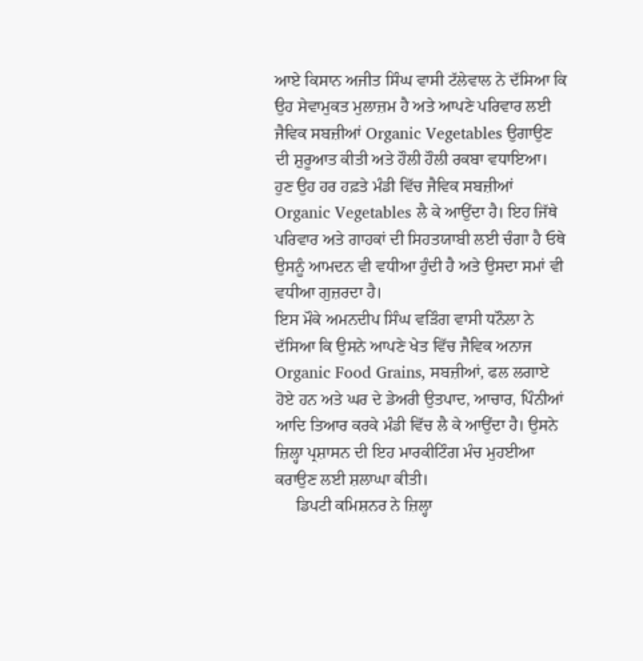ਆਏ ਕਿਸਾਨ ਅਜੀਤ ਸਿੰਘ ਵਾਸੀ ਟੱਲੇਵਾਲ ਨੇ ਦੱਸਿਆ ਕਿ ਉਹ ਸੇਵਾਮੁਕਤ ਮੁਲਾਜ਼ਮ ਹੈ ਅਤੇ ਆਪਣੇ ਪਰਿਵਾਰ ਲਈ ਜੈਵਿਕ ਸਬਜ਼ੀਆਂ Organic Vegetables ਉਗਾਉਣ ਦੀ ਸ਼ੁਰੂਆਤ ਕੀਤੀ ਅਤੇ ਹੌਲੀ ਹੌਲੀ ਰਕਬਾ ਵਧਾਇਆ। ਹੁਣ ਉਹ ਹਰ ਹਫ਼ਤੇ ਮੰਡੀ ਵਿੱਚ ਜੈਵਿਕ ਸਬਜ਼ੀਆਂ Organic Vegetables ਲੈ ਕੇ ਆਉਂਦਾ ਹੈ। ਇਹ ਜਿੱਥੇ ਪਰਿਵਾਰ ਅਤੇ ਗਾਹਕਾਂ ਦੀ ਸਿਹਤਯਾਬੀ ਲਈ ਚੰਗਾ ਹੈ ਓਥੇ ਉਸਨੂੰ ਆਮਦਨ ਵੀ ਵਧੀਆ ਹੁੰਦੀ ਹੈ ਅਤੇ ਉਸਦਾ ਸਮਾਂ ਵੀ ਵਧੀਆ ਗੁਜ਼ਰਦਾ ਹੈ।
ਇਸ ਮੌਕੇ ਅਮਨਦੀਪ ਸਿੰਘ ਵੜਿੰਗ ਵਾਸੀ ਧਨੌਲਾ ਨੇ ਦੱਸਿਆ ਕਿ ਉਸਨੇ ਆਪਣੇ ਖੇਤ ਵਿੱਚ ਜੈਵਿਕ ਅਨਾਜ Organic Food Grains, ਸਬਜ਼ੀਆਂ, ਫਲ ਲਗਾਏ ਹੋਏ ਹਨ ਅਤੇ ਘਰ ਦੇ ਡੇਅਰੀ ਉਤਪਾਦ, ਆਚਾਰ, ਪਿੰਨੀਆਂ ਆਦਿ ਤਿਆਰ ਕਰਕੇ ਮੰਡੀ ਵਿੱਚ ਲੈ ਕੇ ਆਉਂਦਾ ਹੈ। ਉਸਨੇ ਜ਼ਿਲ੍ਹਾ ਪ੍ਰਸ਼ਾਸਨ ਦੀ ਇਹ ਮਾਰਕੀਟਿੰਗ ਮੰਚ ਮੁਹਈਆ ਕਰਾਉਣ ਲਈ ਸ਼ਲਾਘਾ ਕੀਤੀ।
     ਡਿਪਟੀ ਕਮਿਸ਼ਨਰ ਨੇ ਜ਼ਿਲ੍ਹਾ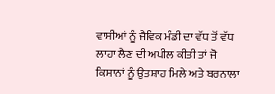ਵਾਸੀਆਂ ਨੂੰ ਜੈਵਿਕ ਮੰਡੀ ਦਾ ਵੱਧ ਤੋਂ ਵੱਧ ਲਾਹਾ ਲੈਣ ਦੀ ਅਪੀਲ ਕੀਤੀ ਤਾਂ ਜੋ ਕਿਸਾਨਾਂ ਨੂੰ ਉਤਸ਼ਾਹ ਮਿਲੇ ਅਤੇ ਬਰਨਾਲਾ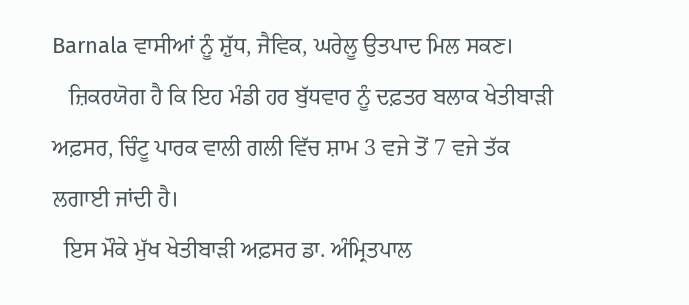Barnala ਵਾਸੀਆਂ ਨੂੰ ਸ਼ੁੱਧ, ਜੈਵਿਕ, ਘਰੇਲੂ ਉਤਪਾਦ ਮਿਲ ਸਕਣ।
   ਜ਼ਿਕਰਯੋਗ ਹੈ ਕਿ ਇਹ ਮੰਡੀ ਹਰ ਬੁੱਧਵਾਰ ਨੂੰ ਦਫ਼ਤਰ ਬਲਾਕ ਖੇਤੀਬਾੜੀ ਅਫ਼ਸਰ, ਚਿੰਟੂ ਪਾਰਕ ਵਾਲੀ ਗਲੀ ਵਿੱਚ ਸ਼ਾਮ 3 ਵਜੇ ਤੋਂ 7 ਵਜੇ ਤੱਕ ਲਗਾਈ ਜਾਂਦੀ ਹੈ।
  ਇਸ ਮੌਕੇ ਮੁੱਖ ਖੇਤੀਬਾੜੀ ਅਫ਼ਸਰ ਡਾ. ਅੰਮ੍ਰਿਤਪਾਲ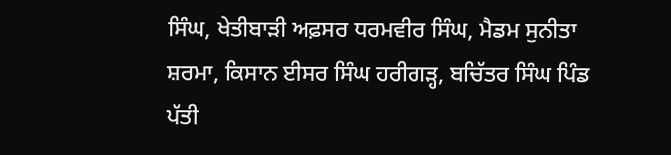ਸਿੰਘ, ਖੇਤੀਬਾੜੀ ਅਫ਼ਸਰ ਧਰਮਵੀਰ ਸਿੰਘ, ਮੈਡਮ ਸੁਨੀਤਾ ਸ਼ਰਮਾ, ਕਿਸਾਨ ਈਸਰ ਸਿੰਘ ਹਰੀਗੜ੍ਹ, ਬਚਿੱਤਰ ਸਿੰਘ ਪਿੰਡ ਪੱਤੀ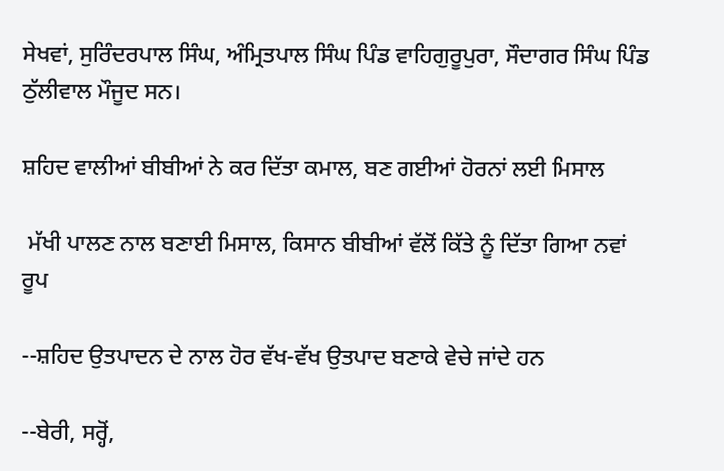ਸੇਖਵਾਂ, ਸੁਰਿੰਦਰਪਾਲ ਸਿੰਘ, ਅੰਮ੍ਰਿਤਪਾਲ ਸਿੰਘ ਪਿੰਡ ਵਾਹਿਗੁਰੂਪੁਰਾ, ਸੌਦਾਗਰ ਸਿੰਘ ਪਿੰਡ ਠੁੱਲੀਵਾਲ ਮੌਜੂਦ ਸਨ।

ਸ਼ਹਿਦ ਵਾਲੀਆਂ ਬੀਬੀਆਂ ਨੇ ਕਰ ਦਿੱਤਾ ਕਮਾਲ, ਬਣ ਗਈਆਂ ਹੋਰਨਾਂ ਲਈ ਮਿਸਾਲ

 ਮੱਖੀ ਪਾਲਣ ਨਾਲ ਬਣਾਈ ਮਿਸਾਲ, ਕਿਸਾਨ ਬੀਬੀਆਂ ਵੱਲੋਂ ਕਿੱਤੇ ਨੂੰ ਦਿੱਤਾ ਗਿਆ ਨਵਾਂ ਰੂਪ

--ਸ਼ਹਿਦ ਉਤਪਾਦਨ ਦੇ ਨਾਲ ਹੋਰ ਵੱਖ-ਵੱਖ ਉਤਪਾਦ ਬਣਾਕੇ ਵੇਚੇ ਜਾਂਦੇ ਹਨ

--ਬੇਰੀ, ਸਰ੍ਹੋਂ,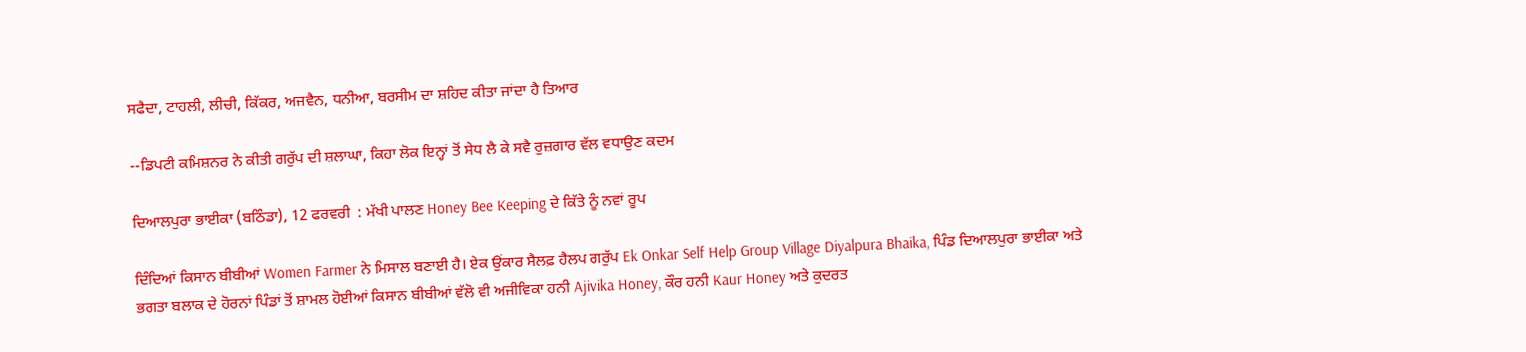ਸਫੈਦਾ, ਟਾਹਲੀ, ਲੀਚੀ, ਕਿੱਕਰ, ਅਜਵੈਨ, ਧਨੀਆ, ਬਰਸੀਮ ਦਾ ਸ਼ਹਿਦ ਕੀਤਾ ਜਾਂਦਾ ਹੈ ਤਿਆਰ

--ਡਿਪਟੀ ਕਮਿਸ਼ਨਰ ਨੇ ਕੀਤੀ ਗਰੁੱਪ ਦੀ ਸ਼ਲਾਘਾ, ਕਿਹਾ ਲੋਕ ਇਨ੍ਹਾਂ ਤੋਂ ਸੇਧ ਲੈ ਕੇ ਸਵੈ ਰੁਜ਼ਗਾਰ ਵੱਲ ਵਧਾਉਣ ਕਦਮ

ਦਿਆਲਪੁਰਾ ਭਾਈਕਾ (ਬਠਿੰਡਾ), 12 ਫਰਵਰੀ  : ਮੱਖੀ ਪਾਲਣ Honey Bee Keeping ਦੇ ਕਿੱਤੇ ਨੂੰ ਨਵਾਂ ਰੂਪ

ਦਿੰਦਿਆਂ ਕਿਸਾਨ ਬੀਬੀਆਂ Women Farmer ਨੇ ਮਿਸਾਲ ਬਣਾਈ ਹੈ। ਏਕ ਉਂਕਾਰ ਸੈਲਫ਼ ਹੈਲਪ ਗਰੁੱਪ Ek Onkar Self Help Group Village Diyalpura Bhaika, ਪਿੰਡ ਦਿਆਲਪੁਰਾ ਭਾਈਕਾ ਅਤੇ ਭਗਤਾ ਬਲਾਕ ਦੇ ਹੋਰਨਾਂ ਪਿੰਡਾਂ ਤੋਂ ਸ਼ਾਮਲ ਹੋਈਆਂ ਕਿਸਾਨ ਬੀਬੀਆਂ ਵੱਲੋ ਵੀ ਅਜੀਵਿਕਾ ਹਨੀ Ajivika Honey, ਕੌਰ ਹਨੀ Kaur Honey ਅਤੇ ਕੁਦਰਤ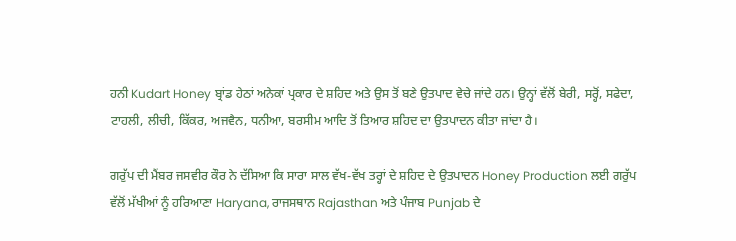ਹਨੀ Kudart Honey ਬ੍ਰਾਂਡ ਹੇਠਾਂ ਅਨੇਕਾਂ ਪ੍ਰਕਾਰ ਦੇ ਸ਼ਹਿਦ ਅਤੇ ਉਸ ਤੋਂ ਬਣੇ ਉਤਪਾਦ ਵੇਚੇ ਜਾਂਦੇ ਹਨ। ਉਨ੍ਹਾਂ ਵੱਲੋਂ ਬੇਰੀ, ਸਰ੍ਹੋਂ, ਸਫੇਦਾ, ਟਾਹਲੀ, ਲੀਚੀ, ਕਿੱਕਰ, ਅਜਵੈਨ, ਧਨੀਆ, ਬਰਸੀਮ ਆਦਿ ਤੋਂ ਤਿਆਰ ਸ਼ਹਿਦ ਦਾ ਉਤਪਾਦਨ ਕੀਤਾ ਜਾਂਦਾ ਹੈ।

ਗਰੁੱਪ ਦੀ ਮੈਂਬਰ ਜਸਵੀਰ ਕੌਰ ਨੇ ਦੱਸਿਆ ਕਿ ਸਾਰਾ ਸਾਲ ਵੱਖ-ਵੱਖ ਤਰ੍ਹਾਂ ਦੇ ਸ਼ਹਿਦ ਦੇ ਉਤਪਾਦਨ Honey Production ਲਈ ਗਰੁੱਪ ਵੱਲੋਂ ਮੱਖੀਆਂ ਨੂੰ ਹਰਿਆਣਾ Haryana, ਰਾਜਸਥਾਨ Rajasthan ਅਤੇ ਪੰਜਾਬ Punjab ਦੇ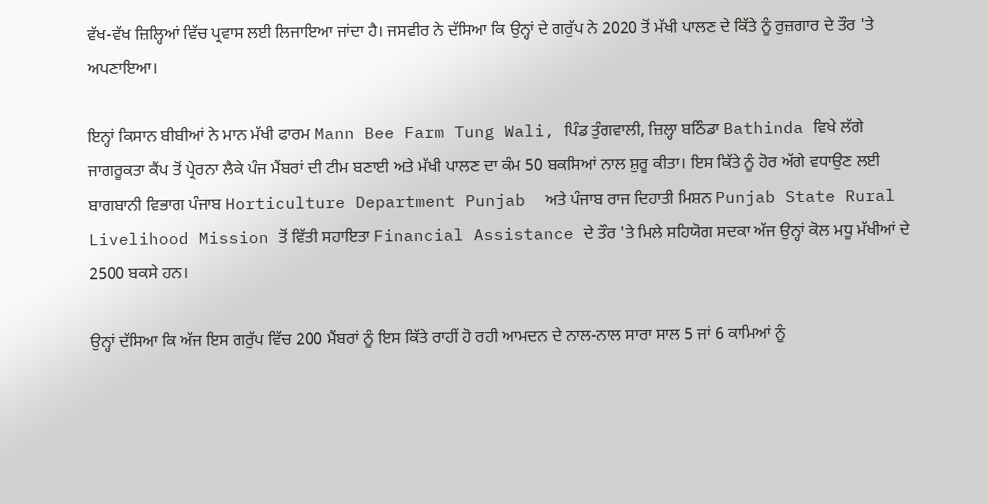ਵੱਖ-ਵੱਖ ਜ਼ਿਲ੍ਹਿਆਂ ਵਿੱਚ ਪ੍ਰਵਾਸ ਲਈ ਲਿਜਾਇਆ ਜਾਂਦਾ ਹੈ। ਜਸਵੀਰ ਨੇ ਦੱਸਿਆ ਕਿ ਉਨ੍ਹਾਂ ਦੇ ਗਰੁੱਪ ਨੇ 2020 ਤੋਂ ਮੱਖੀ ਪਾਲਣ ਦੇ ਕਿੱਤੇ ਨੂੰ ਰੁਜ਼ਗਾਰ ਦੇ ਤੌਰ 'ਤੇ ਅਪਣਾਇਆ।

ਇਨ੍ਹਾਂ ਕਿਸਾਨ ਬੀਬੀਆਂ ਨੇ ਮਾਨ ਮੱਖੀ ਫਾਰਮ Mann Bee Farm Tung Wali, ਪਿੰਡ ਤੁੰਗਵਾਲੀ, ਜ਼ਿਲ੍ਹਾ ਬਠਿੰਡਾ Bathinda ਵਿਖੇ ਲੱਗੇ ਜਾਗਰੂਕਤਾ ਕੈਂਪ ਤੋਂ ਪ੍ਰੇਰਨਾ ਲੈਕੇ ਪੰਜ ਮੈਂਬਰਾਂ ਦੀ ਟੀਮ ਬਣਾਈ ਅਤੇ ਮੱਖੀ ਪਾਲਣ ਦਾ ਕੰਮ 50 ਬਕਸਿਆਂ ਨਾਲ ਸ਼ੁਰੂ ਕੀਤਾ। ਇਸ ਕਿੱਤੇ ਨੂੰ ਹੋਰ ਅੱਗੇ ਵਧਾਉਣ ਲਈ ਬਾਗਬਾਨੀ ਵਿਭਾਗ ਪੰਜਾਬ Horticulture Department Punjab  ਅਤੇ ਪੰਜਾਬ ਰਾਜ ਦਿਹਾਤੀ ਮਿਸ਼ਨ Punjab State Rural Livelihood Mission ਤੋਂ ਵਿੱਤੀ ਸਹਾਇਤਾ Financial Assistance ਦੇ ਤੌਰ 'ਤੇ ਮਿਲੇ ਸਹਿਯੋਗ ਸਦਕਾ ਅੱਜ ਉਨ੍ਹਾਂ ਕੋਲ ਮਧੂ ਮੱਖੀਆਂ ਦੇ 2500 ਬਕਸੇ ਹਨ।

ਉਨ੍ਹਾਂ ਦੱਸਿਆ ਕਿ ਅੱਜ ਇਸ ਗਰੁੱਪ ਵਿੱਚ 200 ਮੈਂਬਰਾਂ ਨੂੰ ਇਸ ਕਿੱਤੇ ਰਾਹੀਂ ਹੋ ਰਹੀ ਆਮਦਨ ਦੇ ਨਾਲ-ਨਾਲ ਸਾਰਾ ਸਾਲ 5 ਜਾਂ 6 ਕਾਮਿਆਂ ਨੂੰ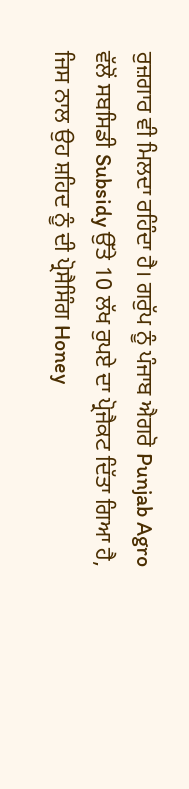ਰੁਜ਼ਗਾਰ ਵੀ ਮਿਲਦਾ ਰਹਿੰਦਾ ਹੈ। ਗਰੁੱਪ ਨੂੰ ਪੰਜਾਬ ਐਗਰੋ Punjab Agro ਵੱਲੋਂ ਸਬਸਿਡੀ Subsidy ਉੱਤੇ 10 ਲੱਖ ਰੁਪਏ ਦਾ ਪ੍ਰੋਜੈਕਟ ਦਿੱਤਾ ਗਿਆ ਹੈ, ਜਿਸ ਨਾਲ ਉਹ ਸ਼ਹਿਦ ਨੂੰ ਦੀ ਪ੍ਰੋਸੈਸਿੰਗ Honey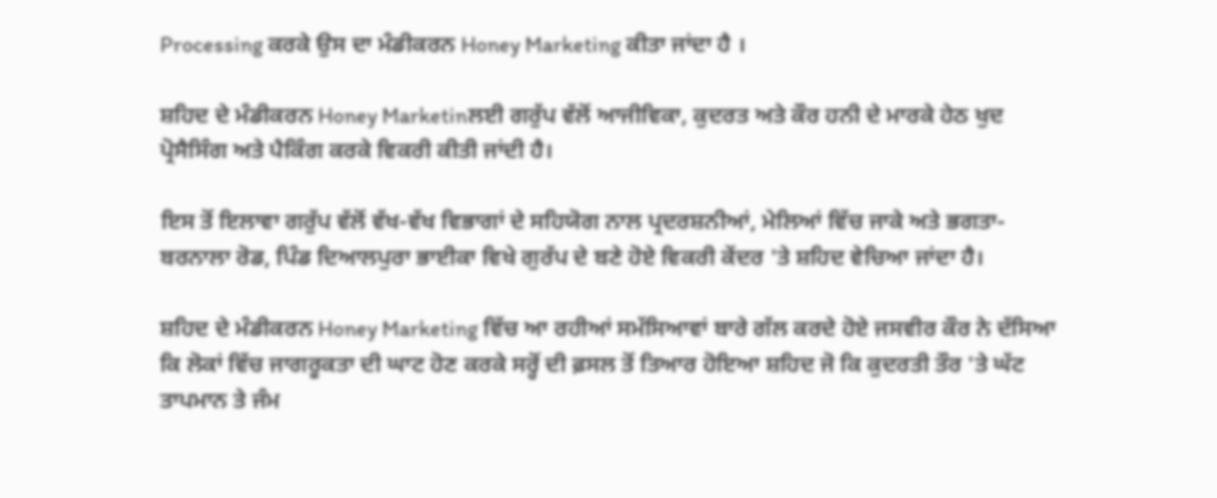Processing ਕਰਕੇ ਉਸ ਦਾ ਮੰਡੀਕਰਨ Honey Marketing ਕੀਤਾ ਜਾਂਦਾ ਹੈ ।

ਸ਼ਹਿਦ ਦੇ ਮੰਡੀਕਰਨ Honey Marketinਲਈ ਗਰੁੱਪ ਵੱਲੋਂ ਆਜੀਵਿਕਾ, ਕੁਦਰਤ ਅਤੇ ਕੌਰ ਹਨੀ ਦੇ ਮਾਰਕੇ ਹੇਠ ਖੁਦ ਪ੍ਰੋਸੈਸਿੰਗ ਅਤੇ ਪੈਕਿੰਗ ਕਰਕੇ ਵਿਕਰੀ ਕੀਤੀ ਜਾਂਦੀ ਹੈ।

ਇਸ ਤੋਂ ਇਲਾਵਾ ਗਰੁੱਪ ਵੱਲੋਂ ਵੱਖ-ਵੱਖ ਵਿਭਾਗਾਂ ਦੇ ਸਹਿਯੋਗ ਨਾਲ ਪ੍ਰਦਰਸ਼ਨੀਆਂ, ਮੇਲਿਆਂ ਵਿੱਚ ਜਾਕੇ ਅਤੇ ਭਗਤਾ-ਬਰਨਾਲਾ ਰੋਡ, ਪਿੰਡ ਦਿਆਲਪੁਰਾ ਭਾਈਕਾ ਵਿਖੇ ਗੁਰੱਪ ਦੇ ਬਣੇ ਹੋਏ ਵਿਕਰੀ ਕੇਂਦਰ 'ਤੇ ਸ਼ਹਿਦ ਵੇਚਿਆ ਜਾਂਦਾ ਹੈ।

ਸ਼ਹਿਦ ਦੇ ਮੰਡੀਕਰਨ Honey Marketing ਵਿੱਚ ਆ ਰਹੀਆਂ ਸਮੱਸਿਆਵਾਂ ਬਾਰੇ ਗੱਲ ਕਰਦੇ ਹੋਏ ਜਸਵੀਰ ਕੌਰ ਨੇ ਦੱਸਿਆ ਕਿ ਲੋਕਾਂ ਵਿੱਚ ਜਾਗਰੂਕਤਾ ਦੀ ਘਾਟ ਹੋਣ ਕਰਕੇ ਸਰ੍ਹੋਂ ਦੀ ਫ਼ਸਲ ਤੋਂ ਤਿਆਰ ਹੋਇਆ ਸ਼ਹਿਦ ਜੋ ਕਿ ਕੁਦਰਤੀ ਤੌਰ 'ਤੇ ਘੱਟ ਤਾਪਮਾਨ ਤੇ ਜੰਮ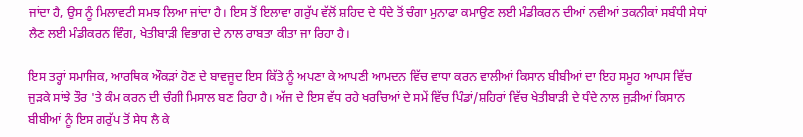ਜਾਂਦਾ ਹੈ, ਉਸ ਨੂੰ ਮਿਲਾਵਟੀ ਸਮਝ ਲਿਆ ਜਾਂਦਾ ਹੈ। ਇਸ ਤੋਂ ਇਲਾਵਾ ਗਰੁੱਪ ਵੱਲੋਂ ਸ਼ਹਿਦ ਦੇ ਧੰਦੇ ਤੋਂ ਚੰਗਾ ਮੁਨਾਫਾ ਕਮਾਉਣ ਲਈ ਮੰਡੀਕਰਨ ਦੀਆਂ ਨਵੀਆਂ ਤਕਨੀਕਾਂ ਸਬੰਧੀ ਸੇਧਾਂ ਲੈਣ ਲਈ ਮੰਡੀਕਰਨ ਵਿੰਗ, ਖੇਤੀਬਾੜੀ ਵਿਭਾਗ ਦੇ ਨਾਲ ਰਾਬਤਾ ਕੀਤਾ ਜਾ ਰਿਹਾ ਹੈ।

ਇਸ ਤਰ੍ਹਾਂ ਸਮਾਜਿਕ, ਆਰਥਿਕ ਔਕੜਾਂ ਹੋਣ ਦੇ ਬਾਵਜੂਦ ਇਸ ਕਿੱਤੇ ਨੂੰ ਅਪਣਾ ਕੇ ਆਪਣੀ ਆਮਦਨ ਵਿੱਚ ਵਾਧਾ ਕਰਨ ਵਾਲੀਆਂ ਕਿਸਾਨ ਬੀਬੀਆਂ ਦਾ ਇਹ ਸਮੂਹ ਆਪਸ ਵਿੱਚ ਜੁੜਕੇ ਸਾਂਝੇ ਤੌਰ 'ਤੇ ਕੰਮ ਕਰਨ ਦੀ ਚੰਗੀ ਮਿਸਾਲ ਬਣ ਰਿਹਾ ਹੈ। ਅੱਜ ਦੇ ਇਸ ਵੱਧ ਰਹੇ ਖਰਚਿਆਂ ਦੇ ਸਮੇਂ ਵਿੱਚ ਪਿੰਡਾਂ/ਸ਼ਹਿਰਾਂ ਵਿੱਚ ਖੇਤੀਬਾੜੀ ਦੇ ਧੰਦੇ ਨਾਲ ਜੁੜੀਆਂ ਕਿਸਾਨ ਬੀਬੀਆਂ ਨੂੰ ਇਸ ਗਰੁੱਪ ਤੋਂ ਸੇਧ ਲੈ ਕੇ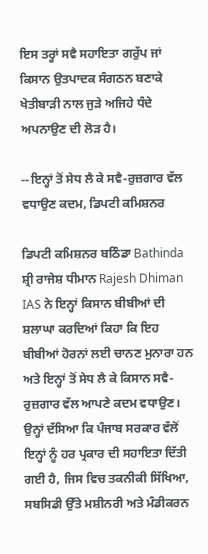ਇਸ ਤਰ੍ਹਾਂ ਸਵੈ ਸਹਾਇਤਾ ਗਰੁੱਪ ਜਾਂ ਕਿਸਾਨ ਉਤਪਾਦਕ ਸੰਗਠਨ ਬਣਾਕੇ ਖੇਤੀਬਾੜੀ ਨਾਲ ਜੁੜੇ ਅਜਿਹੇ ਧੰਦੇ ਅਪਨਾਉਣ ਦੀ ਲੋੜ ਹੈ।

--ਇਨ੍ਹਾਂ ਤੋਂ ਸੇਧ ਲੈ ਕੇ ਸਵੈ-ਰੁਜ਼ਗਾਰ ਵੱਲ ਵਧਾਉਣ ਕਦਮ, ਡਿਪਟੀ ਕਮਿਸ਼ਨਰ

ਡਿਪਟੀ ਕਮਿਸ਼ਨਰ ਬਠਿੰਡਾ Bathinda ਸ਼੍ਰੀ ਰਾਜੇਸ਼ ਧੀਮਾਨ Rajesh Dhiman IAS ਨੇ ਇਨ੍ਹਾਂ ਕਿਸਾਨ ਬੀਬੀਆਂ ਦੀ ਸ਼ਲਾਘਾ ਕਰਦਿਆਂ ਕਿਹਾ ਕਿ ਇਹ ਬੀਬੀਆਂ ਹੋਰਨਾਂ ਲਈ ਚਾਨਣ ਮੁਨਾਰਾ ਹਨ ਅਤੇ ਇਨ੍ਹਾਂ ਤੋਂ ਸੇਧ ਲੈ ਕੇ ਕਿਸਾਨ ਸਵੈ-ਰੁਜ਼ਗਾਰ ਵੱਲ ਆਪਣੇ ਕਦਮ ਵਧਾਉਣ। ਉਨ੍ਹਾਂ ਦੱਸਿਆ ਕਿ ਪੰਜਾਬ ਸਰਕਾਰ ਵੱਲੋਂ ਇਨ੍ਹਾਂ ਨੂੰ ਹਰ ਪ੍ਰਕਾਰ ਦੀ ਸਹਾਇਤਾ ਦਿੱਤੀ ਗਈ ਹੈ, ਜਿਸ ਵਿਚ ਤਕਨੀਕੀ ਸਿੱਖਿਆ, ਸਬਸਿਡੀ ਉੱਤੇ ਮਸ਼ੀਨਰੀ ਅਤੇ ਮੰਡੀਕਰਨ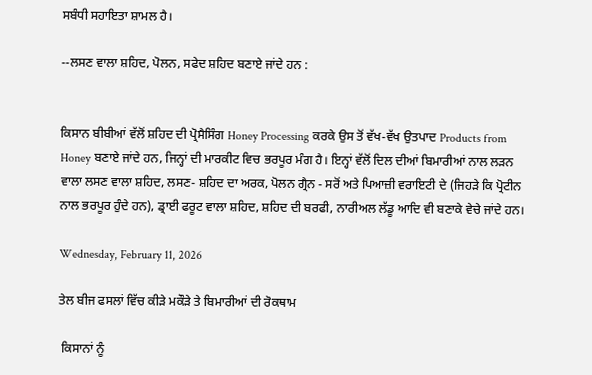ਸਬੰਧੀ ਸਹਾਇਤਾ ਸ਼ਾਮਲ ਹੈ।

--ਲਸਣ ਵਾਲਾ ਸ਼ਹਿਦ, ਪੋਲਨ, ਸਫੇਦ ਸ਼ਹਿਦ ਬਣਾਏ ਜਾਂਦੇ ਹਨ :


ਕਿਸਾਨ ਬੀਬੀਆਂ ਵੱਲੋਂ ਸ਼ਹਿਦ ਦੀ ਪ੍ਰੋਸੈਸਿੰਗ Honey Processing ਕਰਕੇ ਉਸ ਤੋਂ ਵੱਖ-ਵੱਖ ਉਤਪਾਦ Products from Honey ਬਣਾਏ ਜਾਂਦੇ ਹਨ, ਜਿਨ੍ਹਾਂ ਦੀ ਮਾਰਕੀਟ ਵਿਚ ਭਰਪੂਰ ਮੰਗ ਹੈ। ਇਨ੍ਹਾਂ ਵੱਲੋਂ ਦਿਲ ਦੀਆਂ ਬਿਮਾਰੀਆਂ ਨਾਲ ਲੜਨ ਵਾਲਾ ਲਸਣ ਵਾਲਾ ਸ਼ਹਿਦ, ਲਸਣ- ਸ਼ਹਿਦ ਦਾ ਅਰਕ, ਪੋਲਨ ਗ੍ਰੈਨ - ਸਰੋਂ ਅਤੇ ਪਿਆਜ਼ੀ ਵਰਾਇਟੀ ਦੇ (ਜਿਹੜੇ ਕਿ ਪ੍ਰੋਟੀਨ ਨਾਲ ਭਰਪੂਰ ਹੁੰਦੇ ਹਨ), ਡ੍ਰਾਈ ਫਰੂਟ ਵਾਲਾ ਸ਼ਹਿਦ, ਸ਼ਹਿਦ ਦੀ ਬਰਫੀ, ਨਾਰੀਅਲ ਲੱਡੂ ਆਦਿ ਵੀ ਬਣਾਕੇ ਵੇਚੇ ਜਾਂਦੇ ਹਨ।

Wednesday, February 11, 2026

ਤੇਲ ਬੀਜ ਫਸਲਾਂ ਵਿੱਚ ਕੀੜੇ ਮਕੌੜੇ ਤੇ ਬਿਮਾਰੀਆਂ ਦੀ ਰੋਕਥਾਮ

 ਕਿਸਾਨਾਂ ਨੂੰ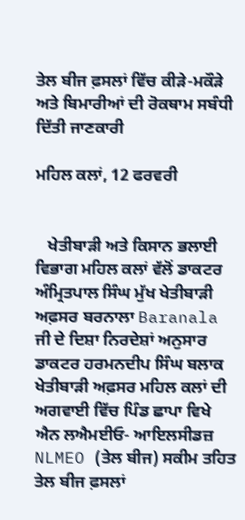ਤੇਲ ਬੀਜ ਫ਼ਸਲਾਂ ਵਿੱਚ ਕੀੜੇ-ਮਕੌੜੇ ਅਤੇ ਬਿਮਾਰੀਆਂ ਦੀ ਰੋਕਥਾਮ ਸਬੰਧੀ ਦਿੱਤੀ ਜਾਣਕਾਰੀ

ਮਹਿਲ ਕਲਾਂ, 12 ਫਰਵਰੀ


   ਖੇਤੀਬਾੜੀ ਅਤੇ ਕਿਸਾਨ ਭਲਾਈ ਵਿਭਾਗ ਮਹਿਲ ਕਲਾਂ ਵੱਲੋਂ ਡਾਕਟਰ ਅੰਮ੍ਰਿਤਪਾਲ ਸਿੰਘ ਮੁੱਖ ਖੇਤੀਬਾੜੀ ਅਫ਼ਸਰ ਬਰਨਾਲਾ Baranala ਜੀ ਦੇ ਦਿਸ਼ਾ ਨਿਰਦੇਸ਼ਾਂ ਅਨੁਸਾਰ ਡਾਕਟਰ ਹਰਮਨਦੀਪ ਸਿੰਘ ਬਲਾਕ ਖੇਤੀਬਾੜੀ ਅਫ਼ਸਰ ਮਹਿਲ ਕਲਾਂ ਦੀ ਅਗਵਾਈ ਵਿੱਚ ਪਿੰਡ ਛਾਪਾ ਵਿਖੇ ਐਨ ਲਐਮਈਓ- ਆਇਲਸੀਡਜ਼ NLMEO (ਤੇਲ ਬੀਜ) ਸਕੀਮ ਤਹਿਤ ਤੇਲ ਬੀਜ ਫ਼ਸਲਾਂ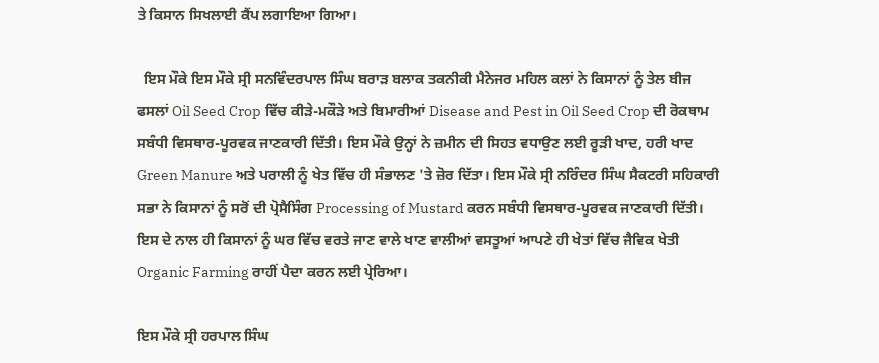ਤੇ ਕਿਸਾਨ ਸਿਖਲਾਈ ਕੈਂਪ ਲਗਾਇਆ ਗਿਆ।

  ਇਸ ਮੌਕੇ ਇਸ ਮੌਕੇ ਸ੍ਰੀ ਸਨਵਿੰਦਰਪਾਲ ਸਿੰਘ ਬਰਾੜ ਬਲਾਕ ਤਕਨੀਕੀ ਮੈਨੇਜਰ ਮਹਿਲ ਕਲਾਂ ਨੇ ਕਿਸਾਨਾਂ ਨੂੰ ਤੇਲ ਬੀਜ ਫਸਲਾਂ Oil Seed Crop ਵਿੱਚ ਕੀੜੇ-ਮਕੌੜੇ ਅਤੇ ਬਿਮਾਰੀਆਂ Disease and Pest in Oil Seed Crop ਦੀ ਰੋਕਥਾਮ ਸਬੰਧੀ ਵਿਸਥਾਰ-ਪੂਰਵਕ ਜਾਣਕਾਰੀ ਦਿੱਤੀ। ਇਸ ਮੌਕੇ ਉਨ੍ਹਾਂ ਨੇ ਜ਼ਮੀਨ ਦੀ ਸਿਹਤ ਵਧਾਉਣ ਲਈ ਰੂੜੀ ਖਾਦ, ਹਰੀ ਖਾਦ Green Manure ਅਤੇ ਪਰਾਲੀ ਨੂੰ ਖੇਤ ਵਿੱਚ ਹੀ ਸੰਭਾਲਣ 'ਤੇ ਜ਼ੋਰ ਦਿੱਤਾ। ਇਸ ਮੌਕੇ ਸ੍ਰੀ ਨਰਿੰਦਰ ਸਿੰਘ ਸੈਕਟਰੀ ਸਹਿਕਾਰੀ ਸਭਾ ਨੇ ਕਿਸਾਨਾਂ ਨੂੰ ਸਰੋਂ ਦੀ ਪ੍ਰੋਸੈਸਿੰਗ Processing of Mustard ਕਰਨ ਸਬੰਧੀ ਵਿਸਥਾਰ-ਪੂਰਵਕ ਜਾਣਕਾਰੀ ਦਿੱਤੀ। ਇਸ ਦੇ ਨਾਲ ਹੀ ਕਿਸਾਨਾਂ ਨੂੰ ਘਰ ਵਿੱਚ ਵਰਤੇ ਜਾਣ ਵਾਲੇ ਖਾਣ ਵਾਲੀਆਂ ਵਸਤੂਆਂ ਆਪਣੇ ਹੀ ਖੇਤਾਂ ਵਿੱਚ ਜੈਵਿਕ ਖੇਤੀ Organic Farming ਰਾਹੀਂ ਪੈਦਾ ਕਰਨ ਲਈ ਪ੍ਰੇਰਿਆ।

ਇਸ ਮੌਕੇ ਸ੍ਰੀ ਹਰਪਾਲ ਸਿੰਘ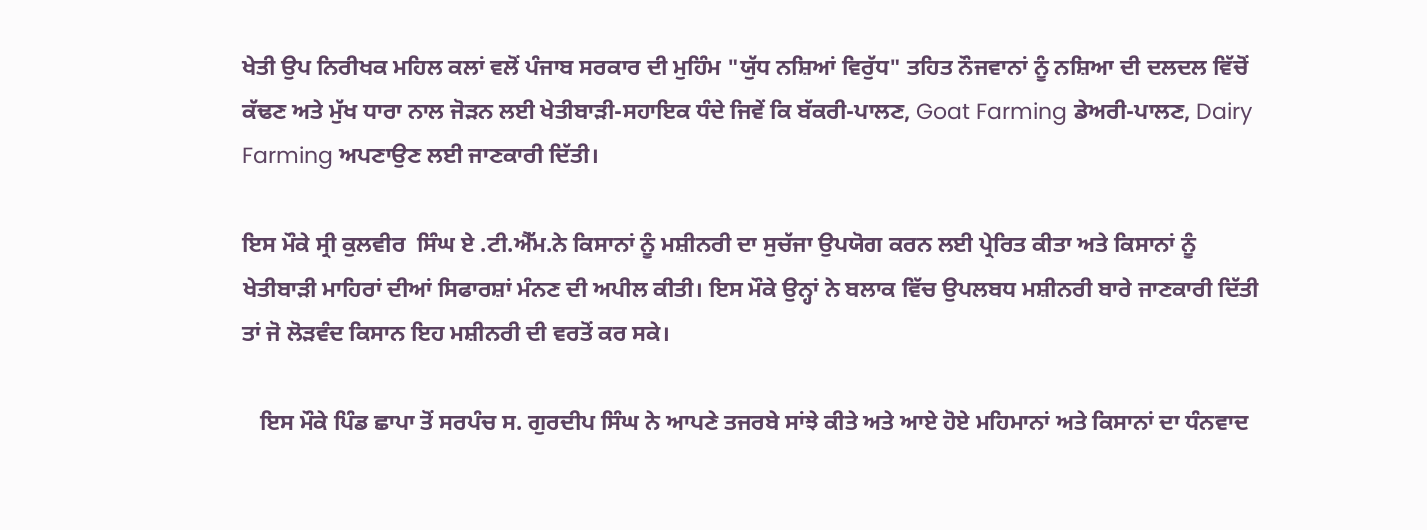ਖੇਤੀ ਉਪ ਨਿਰੀਖਕ ਮਹਿਲ ਕਲਾਂ ਵਲੋਂ ਪੰਜਾਬ ਸਰਕਾਰ ਦੀ ਮੁਹਿੰਮ "ਯੁੱਧ ਨਸ਼ਿਆਂ ਵਿਰੁੱਧ" ਤਹਿਤ ਨੌਜਵਾਨਾਂ ਨੂੰ ਨਸ਼ਿਆ ਦੀ ਦਲਦਲ ਵਿੱਚੋਂ ਕੱਢਣ ਅਤੇ ਮੁੱਖ ਧਾਰਾ ਨਾਲ ਜੋੜਨ ਲਈ ਖੇਤੀਬਾੜੀ-ਸਹਾਇਕ ਧੰਦੇ ਜਿਵੇਂ ਕਿ ਬੱਕਰੀ-ਪਾਲਣ, Goat Farming ਡੇਅਰੀ-ਪਾਲਣ, Dairy Farming ਅਪਣਾਉਣ ਲਈ ਜਾਣਕਾਰੀ ਦਿੱਤੀ।

ਇਸ ਮੌਕੇ ਸ੍ਰੀ ਕੁਲਵੀਰ  ਸਿੰਘ ਏ .ਟੀ.ਐੱਮ.ਨੇ ਕਿਸਾਨਾਂ ਨੂੰ ਮਸ਼ੀਨਰੀ ਦਾ ਸੁਚੱਜਾ ਉਪਯੋਗ ਕਰਨ ਲਈ ਪ੍ਰੇਰਿਤ ਕੀਤਾ ਅਤੇ ਕਿਸਾਨਾਂ ਨੂੰ ਖੇਤੀਬਾੜੀ ਮਾਹਿਰਾਂ ਦੀਆਂ ਸਿਫਾਰਸ਼ਾਂ ਮੰਨਣ ਦੀ ਅਪੀਲ ਕੀਤੀ। ਇਸ ਮੌਕੇ ਉਨ੍ਹਾਂ ਨੇ ਬਲਾਕ ਵਿੱਚ ਉਪਲਬਧ ਮਸ਼ੀਨਰੀ ਬਾਰੇ ਜਾਣਕਾਰੀ ਦਿੱਤੀ ਤਾਂ ਜੋ ਲੋੜਵੰਦ ਕਿਸਾਨ ਇਹ ਮਸ਼ੀਨਰੀ ਦੀ ਵਰਤੋਂ ਕਰ ਸਕੇ।

   ਇਸ ਮੌਕੇ ਪਿੰਡ ਛਾਪਾ ਤੋਂ ਸਰਪੰਚ ਸ. ਗੁਰਦੀਪ ਸਿੰਘ ਨੇ ਆਪਣੇ ਤਜਰਬੇ ਸਾਂਝੇ ਕੀਤੇ ਅਤੇ ਆਏ ਹੋਏ ਮਹਿਮਾਨਾਂ ਅਤੇ ਕਿਸਾਨਾਂ ਦਾ ਧੰਨਵਾਦ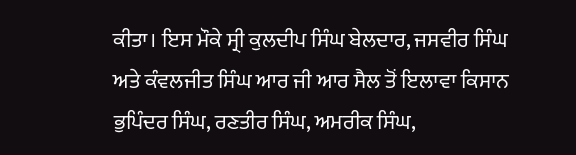ਕੀਤਾ। ਇਸ ਮੌਕੇ ਸ੍ਰੀ ਕੁਲਦੀਪ ਸਿੰਘ ਬੇਲਦਾਰ, ਜਸਵੀਰ ਸਿੰਘ ਅਤੇ ਕੰਵਲਜੀਤ ਸਿੰਘ ਆਰ ਜੀ ਆਰ ਸੈਲ ਤੋਂ ਇਲਾਵਾ ਕਿਸਾਨ ਭੁਪਿੰਦਰ ਸਿੰਘ, ਰਣਤੀਰ ਸਿੰਘ, ਅਮਰੀਕ ਸਿੰਘ,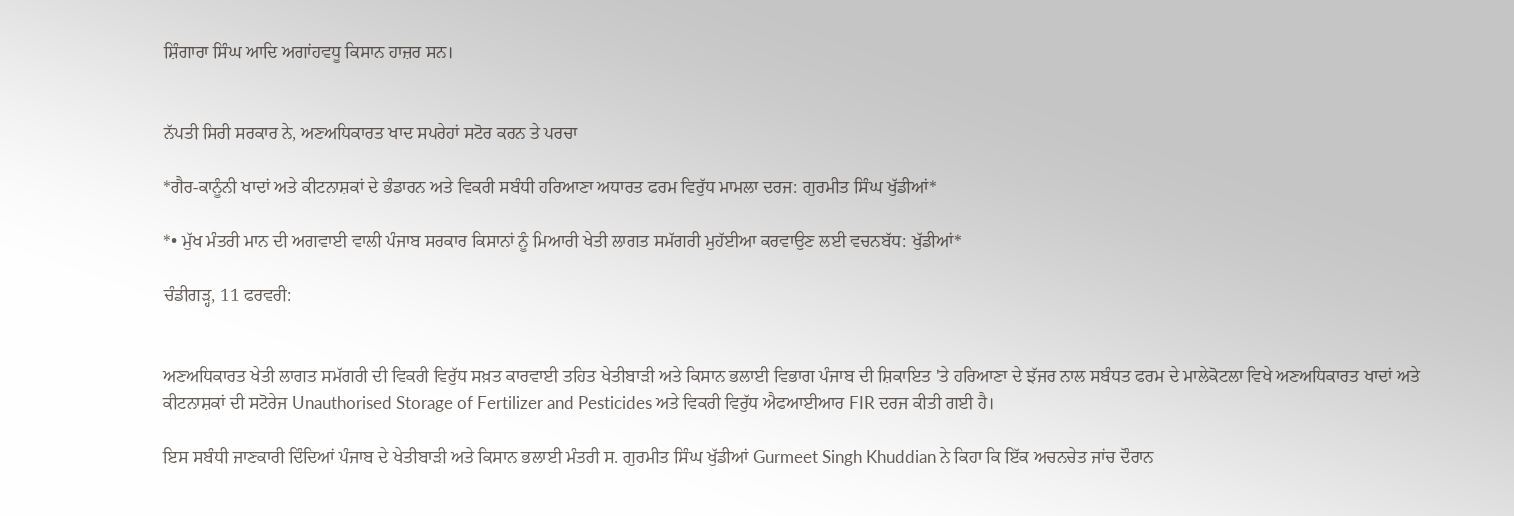ਸ਼ਿੰਗਾਰਾ ਸਿੰਘ ਆਦਿ ਅਗਾਂਹਵਧੂ ਕਿਸਾਨ ਹਾਜ਼ਰ ਸਨ।


ਨੱਪਤੀ ਸਿਰੀ ਸਰਕਾਰ ਨੇ, ਅਣਅਧਿਕਾਰਤ ਖਾਦ ਸਪਰੇਹਾਂ ਸਟੋਰ ਕਰਨ ਤੇ ਪਰਚਾ

*ਗੈਰ-ਕਾਨੂੰਨੀ ਖਾਦਾਂ ਅਤੇ ਕੀਟਨਾਸ਼ਕਾਂ ਦੇ ਭੰਡਾਰਨ ਅਤੇ ਵਿਕਰੀ ਸਬੰਧੀ ਹਰਿਆਣਾ ਅਧਾਰਤ ਫਰਮ ਵਿਰੁੱਧ ਮਾਮਲਾ ਦਰਜ: ਗੁਰਮੀਤ ਸਿੰਘ ਖੁੱਡੀਆਂ*

*• ਮੁੱਖ ਮੰਤਰੀ ਮਾਨ ਦੀ ਅਗਵਾਈ ਵਾਲੀ ਪੰਜਾਬ ਸਰਕਾਰ ਕਿਸਾਨਾਂ ਨੂੰ ਮਿਆਰੀ ਖੇਤੀ ਲਾਗਤ ਸਮੱਗਰੀ ਮੁਹੱਈਆ ਕਰਵਾਉਣ ਲਈ ਵਚਨਬੱਧ: ਖੁੱਡੀਆਂ*

ਚੰਡੀਗੜ੍ਹ, 11 ਫਰਵਰੀ:


ਅਣਅਧਿਕਾਰਤ ਖੇਤੀ ਲਾਗਤ ਸਮੱਗਰੀ ਦੀ ਵਿਕਰੀ ਵਿਰੁੱਧ ਸਖ਼ਤ ਕਾਰਵਾਈ ਤਹਿਤ ਖੇਤੀਬਾੜੀ ਅਤੇ ਕਿਸਾਨ ਭਲਾਈ ਵਿਭਾਗ ਪੰਜਾਬ ਦੀ ਸ਼ਿਕਾਇਤ 'ਤੇ ਹਰਿਆਣਾ ਦੇ ਝੱਜਰ ਨਾਲ ਸਬੰਧਤ ਫਰਮ ਦੇ ਮਾਲੇਕੋਟਲਾ ਵਿਖੇ ਅਣਅਧਿਕਾਰਤ ਖਾਦਾਂ ਅਤੇ ਕੀਟਨਾਸ਼ਕਾਂ ਦੀ ਸਟੋਰੇਜ Unauthorised Storage of Fertilizer and Pesticides ਅਤੇ ਵਿਕਰੀ ਵਿਰੁੱਧ ਐਫਆਈਆਰ FIR ਦਰਜ ਕੀਤੀ ਗਈ ਹੈ।

ਇਸ ਸਬੰਧੀ ਜਾਣਕਾਰੀ ਦਿੰਦਿਆਂ ਪੰਜਾਬ ਦੇ ਖੇਤੀਬਾੜੀ ਅਤੇ ਕਿਸਾਨ ਭਲਾਈ ਮੰਤਰੀ ਸ. ਗੁਰਮੀਤ ਸਿੰਘ ਖੁੱਡੀਆਂ Gurmeet Singh Khuddian ਨੇ ਕਿਹਾ ਕਿ ਇੱਕ ਅਚਨਚੇਤ ਜਾਂਚ ਦੌਰਾਨ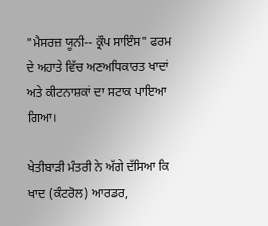"ਮੈਸਰਜ਼ ਯੂਨੀ-- ਕ੍ਰੌਪ ਸਾਇੰਸ" ਫਰਮ ਦੇ ਅਹਾਤੇ ਵਿੱਚ ਅਣਅਧਿਕਾਰਤ ਖਾਦਾਂ ਅਤੇ ਕੀਟਨਾਸ਼ਕਾਂ ਦਾ ਸਟਾਕ ਪਾਇਆ ਗਿਆ।

ਖੇਤੀਬਾੜੀ ਮੰਤਰੀ ਨੇ ਅੱਗੇ ਦੱਸਿਆ ਕਿ ਖਾਦ (ਕੰਟਰੋਲ) ਆਰਡਰ,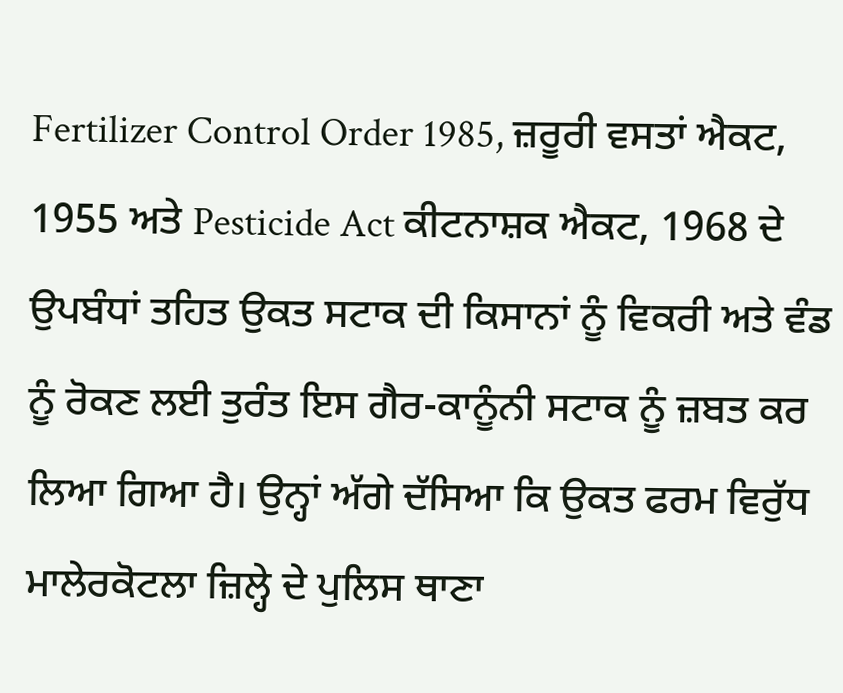Fertilizer Control Order 1985, ਜ਼ਰੂਰੀ ਵਸਤਾਂ ਐਕਟ, 1955 ਅਤੇ Pesticide Act ਕੀਟਨਾਸ਼ਕ ਐਕਟ, 1968 ਦੇ ਉਪਬੰਧਾਂ ਤਹਿਤ ਉਕਤ ਸਟਾਕ ਦੀ ਕਿਸਾਨਾਂ ਨੂੰ ਵਿਕਰੀ ਅਤੇ ਵੰਡ ਨੂੰ ਰੋਕਣ ਲਈ ਤੁਰੰਤ ਇਸ ਗੈਰ-ਕਾਨੂੰਨੀ ਸਟਾਕ ਨੂੰ ਜ਼ਬਤ ਕਰ ਲਿਆ ਗਿਆ ਹੈ। ਉਨ੍ਹਾਂ ਅੱਗੇ ਦੱਸਿਆ ਕਿ ਉਕਤ ਫਰਮ ਵਿਰੁੱਧ ਮਾਲੇਰਕੋਟਲਾ ਜ਼ਿਲ੍ਹੇ ਦੇ ਪੁਲਿਸ ਥਾਣਾ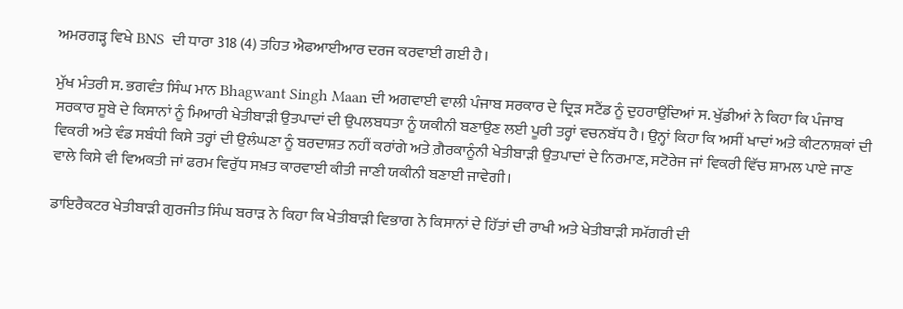ਅਮਰਗੜ੍ਹ ਵਿਖੇ BNS  ਦੀ ਧਾਰਾ 318 (4) ਤਹਿਤ ਐਫਆਈਆਰ ਦਰਜ ਕਰਵਾਈ ਗਈ ਹੈ।

ਮੁੱਖ ਮੰਤਰੀ ਸ. ਭਗਵੰਤ ਸਿੰਘ ਮਾਨ Bhagwant Singh Maan ਦੀ ਅਗਵਾਈ ਵਾਲੀ ਪੰਜਾਬ ਸਰਕਾਰ ਦੇ ਦ੍ਰਿੜ ਸਟੈਂਡ ਨੂੰ ਦੁਹਰਾਉਂਦਿਆਂ ਸ. ਖੁੱਡੀਆਂ ਨੇ ਕਿਹਾ ਕਿ ਪੰਜਾਬ ਸਰਕਾਰ ਸੂਬੇ ਦੇ ਕਿਸਾਨਾਂ ਨੂੰ ਮਿਆਰੀ ਖੇਤੀਬਾੜੀ ਉਤਪਾਦਾਂ ਦੀ ਉਪਲਬਧਤਾ ਨੂੰ ਯਕੀਨੀ ਬਣਾਉਣ ਲਈ ਪੂਰੀ ਤਰ੍ਹਾਂ ਵਚਨਬੱਧ ਹੈ। ਉਨ੍ਹਾਂ ਕਿਹਾ ਕਿ ਅਸੀਂ ਖਾਦਾਂ ਅਤੇ ਕੀਟਨਾਸ਼ਕਾਂ ਦੀ ਵਿਕਰੀ ਅਤੇ ਵੰਡ ਸਬੰਧੀ ਕਿਸੇ ਤਰ੍ਹਾਂ ਦੀ ਉਲੰਘਣਾ ਨੂੰ ਬਰਦਾਸ਼ਤ ਨਹੀਂ ਕਰਾਂਗੇ ਅਤੇ ਗ਼ੈਰਕਾਨੂੰਨੀ ਖੇਤੀਬਾੜੀ ਉਤਪਾਦਾਂ ਦੇ ਨਿਰਮਾਣ, ਸਟੋਰੇਜ ਜਾਂ ਵਿਕਰੀ ਵਿੱਚ ਸ਼ਾਮਲ ਪਾਏ ਜਾਣ ਵਾਲੇ ਕਿਸੇ ਵੀ ਵਿਅਕਤੀ ਜਾਂ ਫਰਮ ਵਿਰੁੱਧ ਸਖ਼ਤ ਕਾਰਵਾਈ ਕੀਤੀ ਜਾਣੀ ਯਕੀਨੀ ਬਣਾਈ ਜਾਵੇਗੀ।

ਡਾਇਰੈਕਟਰ ਖੇਤੀਬਾੜੀ ਗੁਰਜੀਤ ਸਿੰਘ ਬਰਾੜ ਨੇ ਕਿਹਾ ਕਿ ਖੇਤੀਬਾੜੀ ਵਿਭਾਗ ਨੇ ਕਿਸਾਨਾਂ ਦੇ ਹਿੱਤਾਂ ਦੀ ਰਾਖੀ ਅਤੇ ਖੇਤੀਬਾੜੀ ਸਮੱਗਰੀ ਦੀ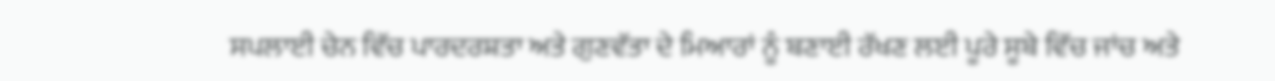ਸਪਲਾਈ ਚੇਨ ਵਿੱਚ ਪਾਰਦਰਸ਼ਤਾ ਅਤੇ ਗੁਣਵੱਤਾ ਦੇ ਮਿਆਰਾਂ ਨੂੰ ਬਣਾਈ ਰੱਖਣ ਲਈ ਪੂਰੇ ਸੂਬੇ ਵਿੱਚ ਜਾਂਚ ਅਤੇ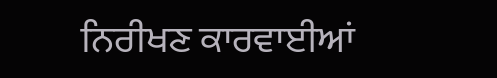ਨਿਰੀਖਣ ਕਾਰਵਾਈਆਂ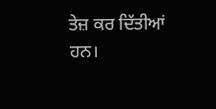ਤੇਜ਼ ਕਰ ਦਿੱਤੀਆਂ ਹਨ।